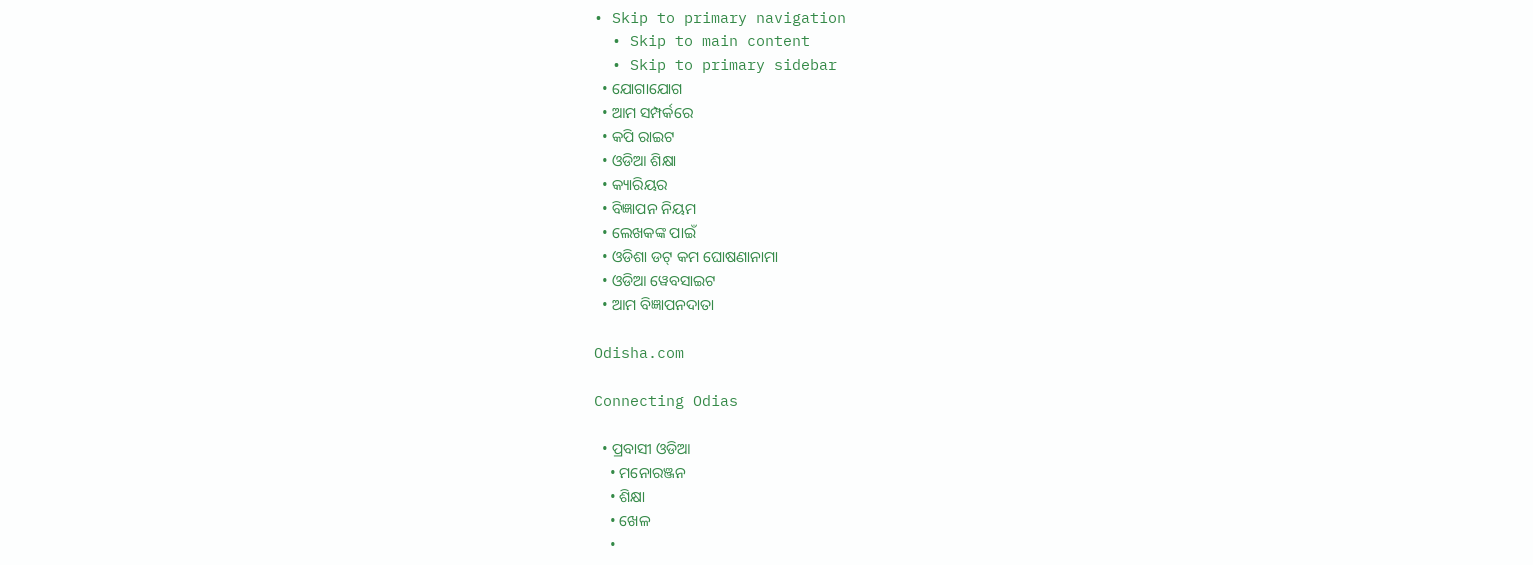• Skip to primary navigation
  • Skip to main content
  • Skip to primary sidebar
  • ଯୋଗାଯୋଗ
  • ଆମ ସମ୍ପର୍କରେ
  • କପି ରାଇଟ
  • ଓଡିଆ ଶିକ୍ଷା
  • କ୍ୟାରିୟର
  • ବିଜ୍ଞାପନ ନିୟମ
  • ଲେଖକଙ୍କ ପାଇଁ
  • ଓଡିଶା ଡଟ୍ କମ ଘୋଷଣାନାମା
  • ଓଡିଆ ୱେବସାଇଟ
  • ଆମ ବିଜ୍ଞାପନଦାତା

Odisha.com

Connecting Odias

  • ପ୍ରବାସୀ ଓଡିଆ
    • ମନୋରଞ୍ଜନ
    • ଶିକ୍ଷା
    • ଖେଳ
    •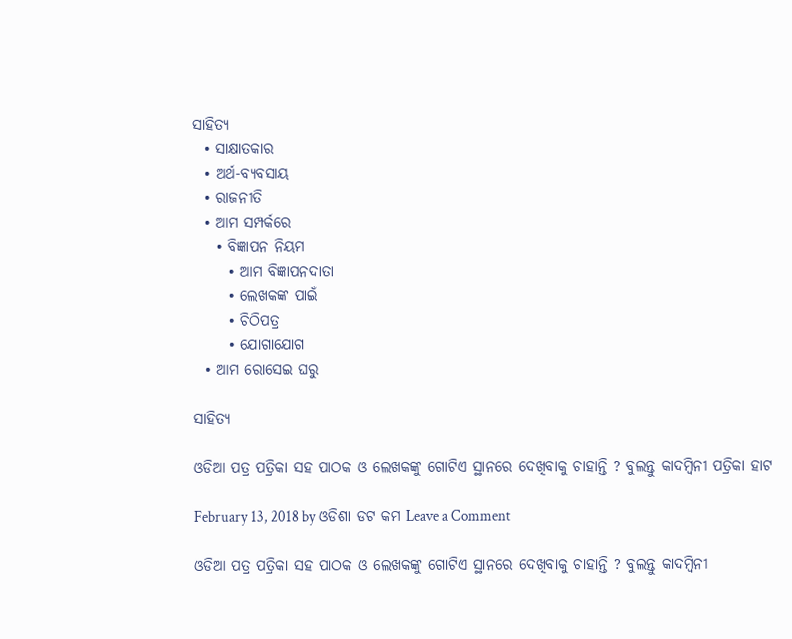ସାହିତ୍ୟ
  • ସାକ୍ଷାତକାର
  • ଅର୍ଥ-ବ୍ୟବସାୟ
  • ରାଜନୀତି
  • ଆମ ସମ୍ପର୍କରେ
    • ବିଜ୍ଞାପନ ନିୟମ
      • ଆମ ବିଜ୍ଞାପନଦାତା
      • ଲେଖକଙ୍କ ପାଇଁ
      • ଚିଠିପତ୍ର
      • ଯୋଗାଯୋଗ
  • ଆମ ରୋସେଇ ଘରୁ

ସାହିତ୍ୟ

ଓଡିଆ ପତ୍ର ପତ୍ରିକା ସହ ପାଠକ ଓ ଲେଖକଙ୍କୁ ଗୋଟିଏ ସ୍ଥାନରେ ଦେଖିବାକୁ ଚାହାନ୍ତି ? ବୁଲନ୍ତୁ କାଦମ୍ବିନୀ ପତ୍ରିକା ହାଟ

February 13, 2018 by ଓଡିଶା ଡଟ କମ Leave a Comment

ଓଡିଆ ପତ୍ର ପତ୍ରିକା ସହ ପାଠକ ଓ ଲେଖକଙ୍କୁ ଗୋଟିଏ ସ୍ଥାନରେ ଦେଖିବାକୁ ଚାହାନ୍ତି ? ବୁଲନ୍ତୁ କାଦମ୍ବିନୀ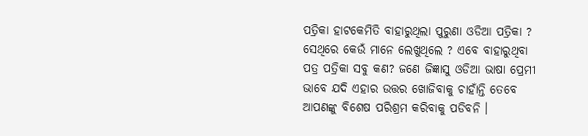ପତ୍ରିକା ହାଟକେମିତି ବାହାରୁଥିଲା ପୁରୁଣା ଓଡିଆ ପତ୍ରିକା ? ସେଥିରେ କେଉଁ ମାନେ ଲେଖୁଥିଲେ ? ଏବେ ବାହାରୁଥିବା ପତ୍ର ପତ୍ରିକା ସବୁ କଣ? ଜଣେ ଜିଜ୍ଞାସୁ ଓଡିଆ ଭାଷା ପ୍ରେମୀ ଭାବେ ଯଦି ଏହାର ଉତ୍ତର ଖୋଜିବାକୁ ଚାହାଁନ୍ତି ତେବେ ଆପଣଙ୍କୁ ବିଶେଷ ପରିଶ୍ରମ କରିବାକୁ ପଡିବନି ।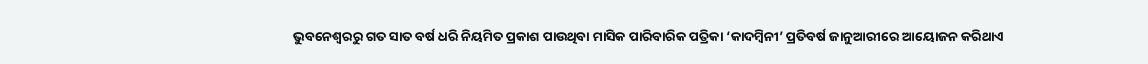ଭୁବନେଶ୍ବରରୁ ଗତ ସାତ ବର୍ଷ ଧରି ନିୟମିତ ପ୍ରକାଶ ପାଉଥିବା ମାସିକ ପାରିବାରିକ ପତ୍ରିକା ‘କାଦମ୍ବିନୀ’ ପ୍ରତିବର୍ଷ ଜାନୁଆରୀରେ ଆୟୋଜନ କରିଥାଏ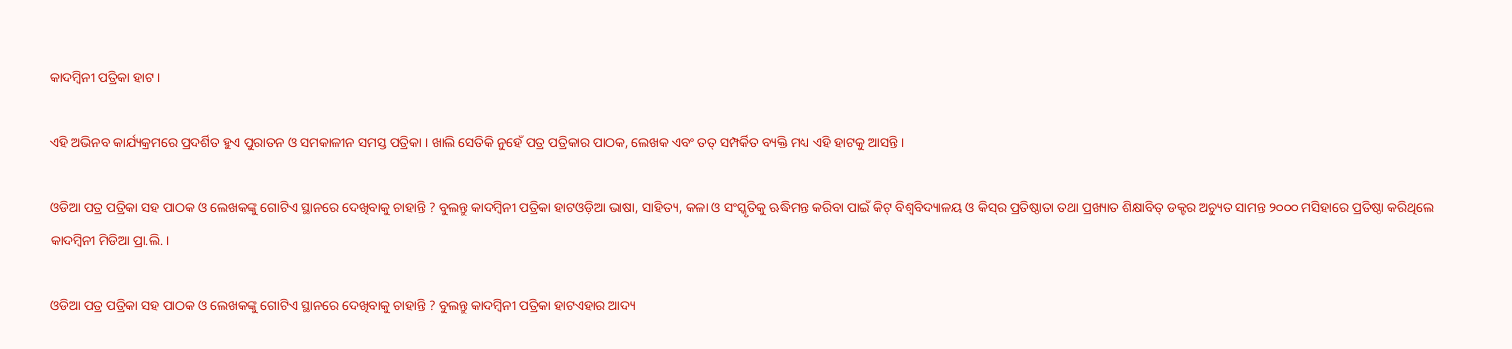କାଦମ୍ବିନୀ ପତ୍ରିକା ହାଟ ।

ଏହି ଅଭିନବ କାର୍ଯ୍ୟକ୍ରମରେ ପ୍ରଦର୍ଶିତ ହୁଏ ପୁରାତନ ଓ ସମକାଳୀନ ସମସ୍ତ ପତ୍ରିକା । ଖାଲି ସେତିକି ନୁହେଁ ପତ୍ର ପତ୍ରିକାର ପାଠକ, ଲେଖକ ଏବଂ ତତ୍‍ ସମ୍ପର୍କିତ ବ୍ୟକ୍ତି ମଧ୍ୟ ଏହି ହାଟକୁ ଆସନ୍ତି ।

ଓଡିଆ ପତ୍ର ପତ୍ରିକା ସହ ପାଠକ ଓ ଲେଖକଙ୍କୁ ଗୋଟିଏ ସ୍ଥାନରେ ଦେଖିବାକୁ ଚାହାନ୍ତି ? ବୁଲନ୍ତୁ କାଦମ୍ବିନୀ ପତ୍ରିକା ହାଟଓଡ଼ିଆ ଭାଷା, ସାହିତ୍ୟ, କଳା ଓ ସଂସ୍କୃତିକୁ ଋଦ୍ଧିମନ୍ତ କରିବା ପାଇଁ କିଟ୍‍ ବିଶ୍ୱବିଦ୍ୟାଳୟ ଓ କିସ୍‍ର ପ୍ରତିଷ୍ଠାତା ତଥା ପ୍ରଖ୍ୟାତ ଶିକ୍ଷାବିତ୍‍ ଡକ୍ଟର ଅଚ୍ୟୁତ ସାମନ୍ତ ୨୦୦୦ ମସିହାରେ ପ୍ରତିଷ୍ଠା କରିଥିଲେ କାଦମ୍ବିନୀ ମିଡିଆ ପ୍ରା.ଲି. ।

ଓଡିଆ ପତ୍ର ପତ୍ରିକା ସହ ପାଠକ ଓ ଲେଖକଙ୍କୁ ଗୋଟିଏ ସ୍ଥାନରେ ଦେଖିବାକୁ ଚାହାନ୍ତି ? ବୁଲନ୍ତୁ କାଦମ୍ବିନୀ ପତ୍ରିକା ହାଟଏହାର ଆଦ୍ୟ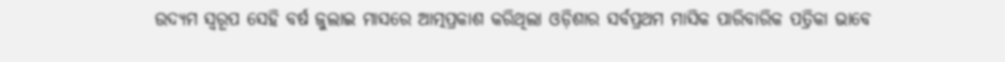ଉଦ୍ୟମ ସ୍ୱରୂପ ସେହି ବର୍ଷ ଜୁଲାଇ ମାସରେ ଆତ୍ମପ୍ରକାଶ କରିଥିଲା ଓଡ଼ିଶାର ସର୍ବପ୍ରଥମ ମାସିକ ପାରିବାରିକ ପତ୍ରିକା ଭାବେ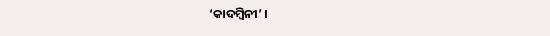‘କାଦମ୍ବିନୀ’ ।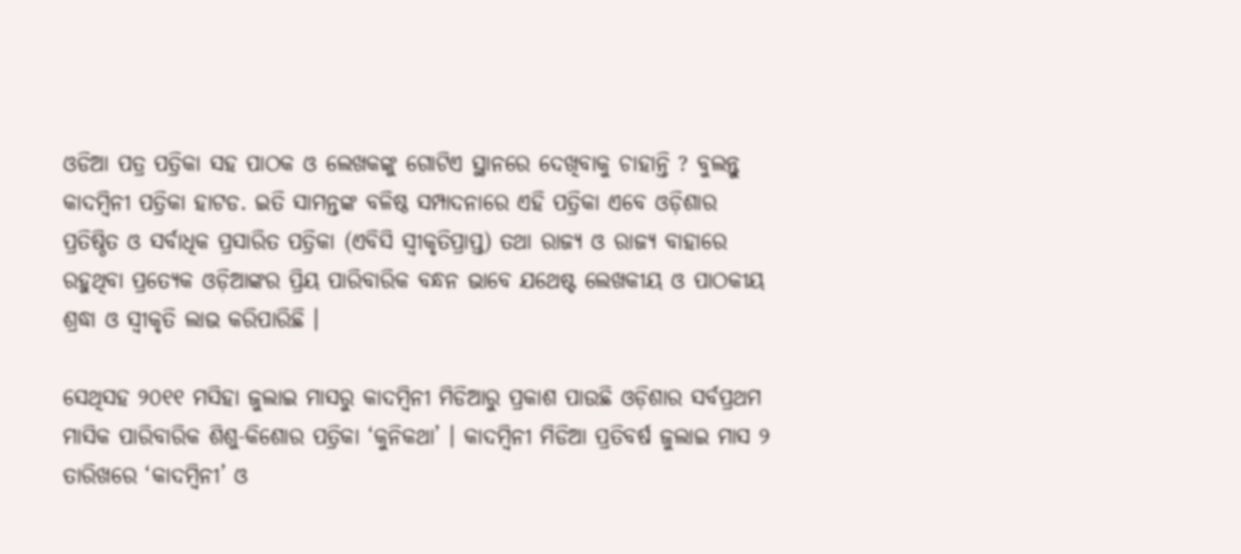ଓଡିଆ ପତ୍ର ପତ୍ରିକା ସହ ପାଠକ ଓ ଲେଖକଙ୍କୁ ଗୋଟିଏ ସ୍ଥାନରେ ଦେଖିବାକୁ ଚାହାନ୍ତି ? ବୁଲନ୍ତୁ କାଦମ୍ବିନୀ ପତ୍ରିକା ହାଟଡ. ଇତି ସାମନ୍ତଙ୍କ ବଳିଷ୍ଠ ସମ୍ପାଦନାରେ ଏହି ପତ୍ରିକା ଏବେ ଓଡ଼ିଶାର ପ୍ରତିଷ୍ଠିତ ଓ ସର୍ବାଧିକ ପ୍ରସାରିତ ପତ୍ରିକା (ଏବିସି ସ୍ୱୀକୃତିପ୍ରାପ୍ତ) ତଥା ରାଜ୍ୟ ଓ ରାଜ୍ୟ ବାହାରେ ରହୁଥିବା ପ୍ରତ୍ୟେକ ଓଡ଼ିଆଙ୍କର ପ୍ରିୟ ପାରିବାରିକ ବନ୍ଧନ ଭାବେ ଯଥେଷ୍ଟ ଲେଖକୀୟ ଓ ପାଠକୀୟ ଶ୍ରଦ୍ଧା ଓ ସ୍ୱୀକୃତି ଲାଭ କରିପାରିଛି ।

ସେଥିସହ ୨୦୧୧ ମସିହା ଜୁଲାଇ ମାସରୁ କାଦମ୍ବିନୀ ମିଡିଆରୁ ପ୍ରକାଶ ପାଉଛି ଓଡ଼ିଶାର ସର୍ବପ୍ରଥମ ମାସିକ ପାରିବାରିକ ଶିଶୁ-କିଶୋର ପତ୍ରିକା ‘କୁନିକଥା’ । କାଦମ୍ବିନୀ ମିଡିଆ ପ୍ରତିବର୍ଷ ଜୁଲାଇ ମାସ ୨ ତାରିଖରେ ‘କାଦମ୍ବିନୀ’ ଓ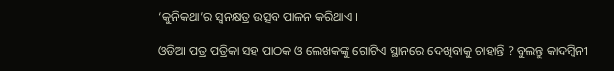‘କୁନିକଥା’ର ସ୍ୱନକ୍ଷତ୍ର ଉତ୍ସବ ପାଳନ କରିଥାଏ ।

ଓଡିଆ ପତ୍ର ପତ୍ରିକା ସହ ପାଠକ ଓ ଲେଖକଙ୍କୁ ଗୋଟିଏ ସ୍ଥାନରେ ଦେଖିବାକୁ ଚାହାନ୍ତି ? ବୁଲନ୍ତୁ କାଦମ୍ବିନୀ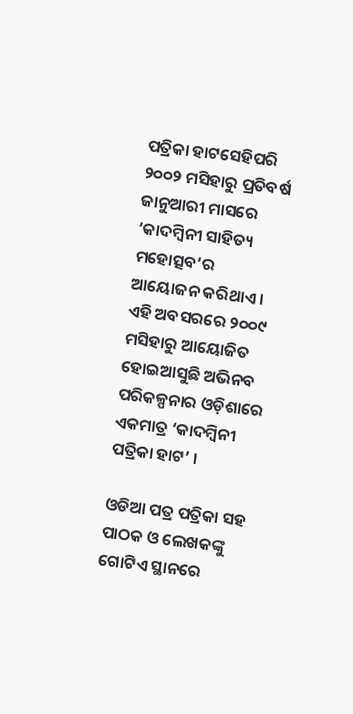ପତ୍ରିକା ହାଟସେହିପରି ୨୦୦୨ ମସିହାରୁ ପ୍ରତିବର୍ଷ ଜାନୁଆରୀ ମାସରେ ‘କାଦମ୍ବିନୀ ସାହିତ୍ୟ ମହୋତ୍ସବ’ର ଆୟୋଜନ କରିଥାଏ । ଏହି ଅବସରରେ ୨୦୦୯ ମସିହାରୁ ଆୟୋଜିତ ହୋଇଆସୁଛି ଅଭିନବ ପରିକଳ୍ପନାର ଓଡ଼ିଶାରେ ଏକମାତ୍ର ‘କାଦମ୍ବିନୀ ପତ୍ରିକା ହାଟ’ ।

ଓଡିଆ ପତ୍ର ପତ୍ରିକା ସହ ପାଠକ ଓ ଲେଖକଙ୍କୁ ଗୋଟିଏ ସ୍ଥାନରେ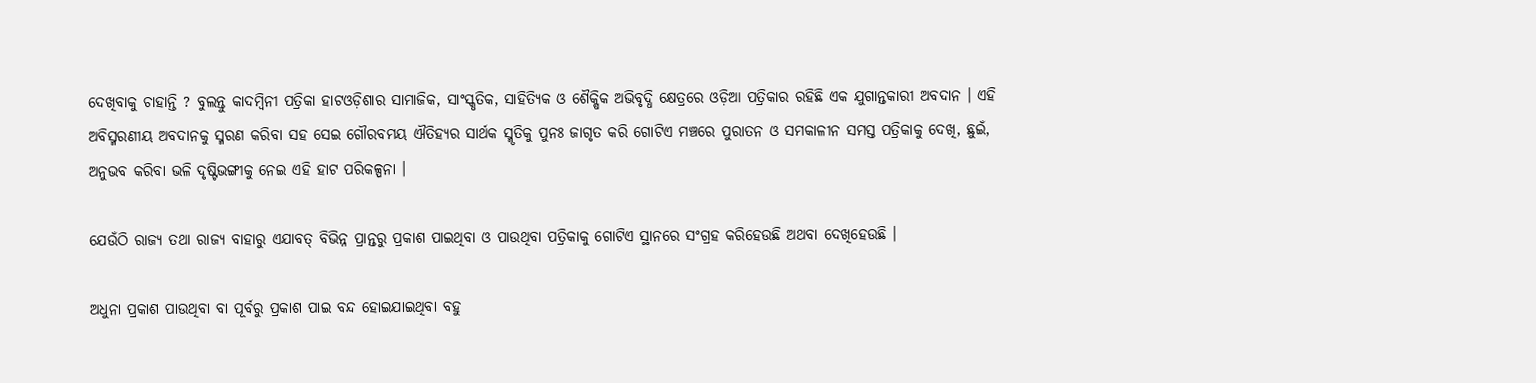ଦେଖିବାକୁ ଚାହାନ୍ତି ? ବୁଲନ୍ତୁ କାଦମ୍ବିନୀ ପତ୍ରିକା ହାଟଓଡ଼ିଶାର ସାମାଜିକ, ସାଂସ୍କୃତିକ, ସାହିତ୍ୟିକ ଓ ଶୈକ୍ଷିକ ଅଭିବୃଦ୍ଧି କ୍ଷେତ୍ରରେ ଓଡ଼ିଆ ପତ୍ରିକାର ରହିଛି ଏକ ଯୁଗାନ୍ତକାରୀ ଅବଦାନ । ଏହି ଅବିସ୍ମରଣୀୟ ଅବଦାନକୁ ସ୍ମରଣ କରିବା ସହ ସେଇ ଗୌରବମୟ ଐତିହ୍ୟର ସାର୍ଥକ ସ୍ମୃତିକୁ ପୁନଃ ଜାଗୃତ କରି ଗୋଟିଏ ମଞ୍ଚରେ ପୁରାତନ ଓ ସମକାଳୀନ ସମସ୍ତ ପତ୍ରିକାକୁ ଦେଖି, ଛୁଇଁ, ଅନୁଭବ କରିବା ଭଳି ଦୃଷ୍ଟିଭଙ୍ଗୀକୁ ନେଇ ଏହି ହାଟ ପରିକଳ୍ପନା ।

ଯେଉଁଠି ରାଜ୍ୟ ତଥା ରାଜ୍ୟ ବାହାରୁ ଏଯାବତ୍‍ ବିଭିନ୍ନ ପ୍ରାନ୍ତରୁ ପ୍ରକାଶ ପାଇଥିବା ଓ ପାଉଥିବା ପତ୍ରିକାକୁ ଗୋଟିଏ ସ୍ଥାନରେ ସଂଗ୍ରହ କରିହେଉଛି ଅଥବା ଦେଖିହେଉଛି ।

ଅଧୁନା ପ୍ରକାଶ ପାଉଥିବା ବା ପୂର୍ବରୁ ପ୍ରକାଶ ପାଇ ବନ୍ଦ ହୋଇଯାଇଥିବା ବହୁ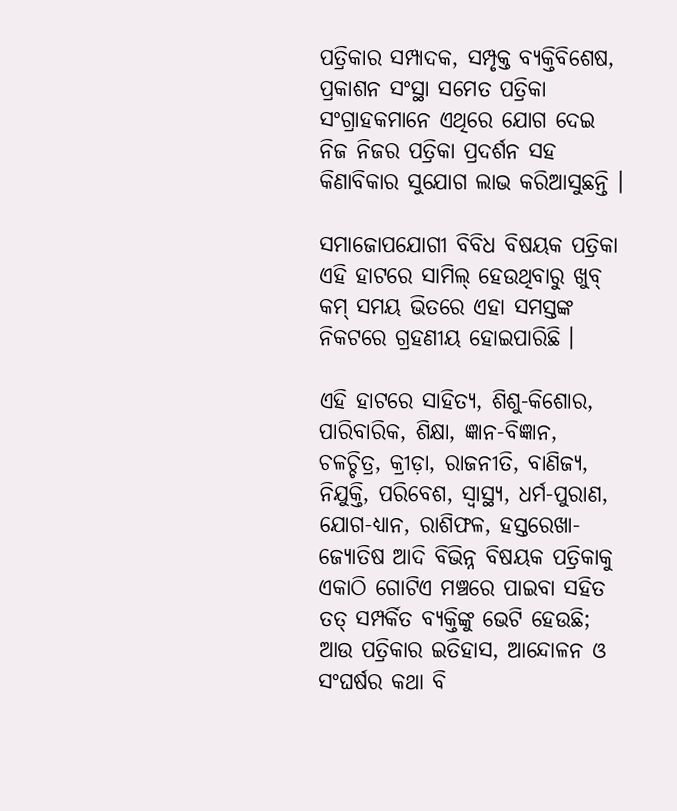ପତ୍ରିକାର ସମ୍ପାଦକ, ସମ୍ପୃକ୍ତ ବ୍ୟକ୍ତିବିଶେଷ, ପ୍ରକାଶନ ସଂସ୍ଥା ସମେତ ପତ୍ରିକା ସଂଗ୍ରାହକମାନେ ଏଥିରେ ଯୋଗ ଦେଇ ନିଜ ନିଜର ପତ୍ରିକା ପ୍ରଦର୍ଶନ ସହ କିଣାବିକାର ସୁଯୋଗ ଲାଭ କରିଆସୁଛନ୍ତି ।

ସମାଜୋପଯୋଗୀ ବିବିଧ ବିଷୟକ ପତ୍ରିକା ଏହି ହାଟରେ ସାମିଲ୍‍ ହେଉଥିବାରୁ ଖୁବ୍‍ କମ୍‍ ସମୟ ଭିତରେ ଏହା ସମସ୍ତଙ୍କ ନିକଟରେ ଗ୍ରହଣୀୟ ହୋଇପାରିଛି ।

ଏହି ହାଟରେ ସାହିତ୍ୟ, ଶିଶୁ-କିଶୋର, ପାରିବାରିକ, ଶିକ୍ଷା, ଜ୍ଞାନ-ବିଜ୍ଞାନ, ଚଳଚ୍ଚିତ୍ର, କ୍ରୀଡ଼ା, ରାଜନୀତି, ବାଣିଜ୍ୟ, ନିଯୁକ୍ତି, ପରିବେଶ, ସ୍ୱାସ୍ଥ୍ୟ, ଧର୍ମ-ପୁରାଣ, ଯୋଗ-ଧ୍ୟାନ, ରାଶିଫଳ, ହସ୍ତରେଖା-ଜ୍ୟୋତିଷ ଆଦି ବିଭିନ୍ନ ବିଷୟକ ପତ୍ରିକାକୁ ଏକାଠି ଗୋଟିଏ ମଞ୍ଚରେ ପାଇବା ସହିତ ତତ୍‍ ସମ୍ପର୍କିତ ବ୍ୟକ୍ତିଙ୍କୁ ଭେଟି ହେଉଛି; ଆଉ ପତ୍ରିକାର ଇତିହାସ, ଆନ୍ଦୋଳନ ଓ ସଂଘର୍ଷର କଥା ବି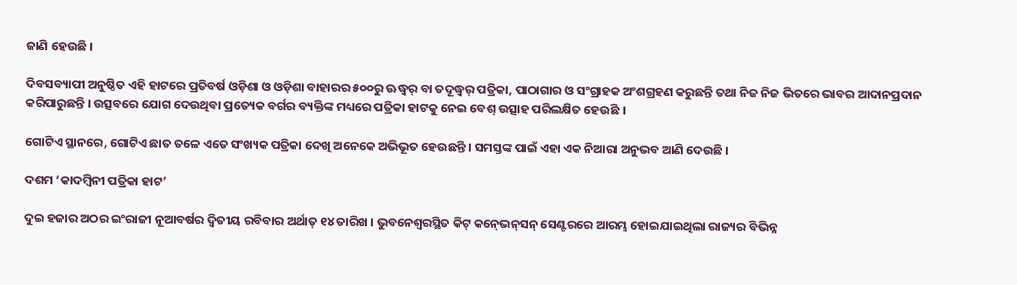ଜାଣି ହେଉଛି ।

ଦିବସବ୍ୟାପୀ ଅନୁଷ୍ଠିତ ଏହି ହାଟରେ ପ୍ରତିବର୍ଷ ଓଡ଼ିଶା ଓ ଓଡ଼ିଶା ବାହାରର ୫୦୦ରୁ ଊଦ୍ଧ୍ୱର୍ ବା ତଦୂଦ୍ଧ୍ୱର୍ ପତ୍ରିକା, ପାଠାଗାର ଓ ସଂଗ୍ରାହକ ଅଂଶଗ୍ରହଣ କରୁଛନ୍ତି ତଥା ନିଜ ନିଜ ଭିତରେ ଭାବର ଆଦାନପ୍ରଦାନ କରିପାରୁଛନ୍ତି । ଉତ୍ସବରେ ଯୋଗ ଦେଉଥିବା ପ୍ରତ୍ୟେକ ବର୍ଗର ବ୍ୟକ୍ତିଙ୍କ ମଧ୍ୟରେ ପତ୍ରିକା ହାଟକୁ ନେଇ ବେଶ୍‍ ଉତ୍ସାହ ପରିଲକ୍ଷିତ ହେଉଛି ।

ଗୋଟିଏ ସ୍ଥାନରେ, ଗୋଟିଏ ଛାତ ତଳେ ଏତେ ସଂଖ୍ୟକ ପତ୍ରିକା ଦେଖି ଅନେକେ ଅଭିଭୂତ ହେଉଛନ୍ତି । ସମସ୍ତଙ୍କ ପାଇଁ ଏହା ଏକ ନିଆରା ଅନୁଭବ ଆଣି ଦେଉଛି ।

ଦଶମ ‘କାଦମ୍ବିନୀ ପତ୍ରିକା ହାଟ’

ଦୁଇ ହଜାର ଅଠର ଇଂରାଜୀ ନୂଆବର୍ଷର ଦ୍ୱିତୀୟ ରବିବାର ଅର୍ଥାତ୍‍ ୧୪ ତାରିଖ । ଭୁବନେଶ୍ୱରସ୍ଥିତ କିଟ୍‍ କନ୍‍ଭେନ୍‍ସନ୍‍ ସେଣ୍ଟରରେ ଆରମ୍ଭ ହୋଇଯାଇଥିଲା ରାଜ୍ୟର ବିଭିନ୍ନ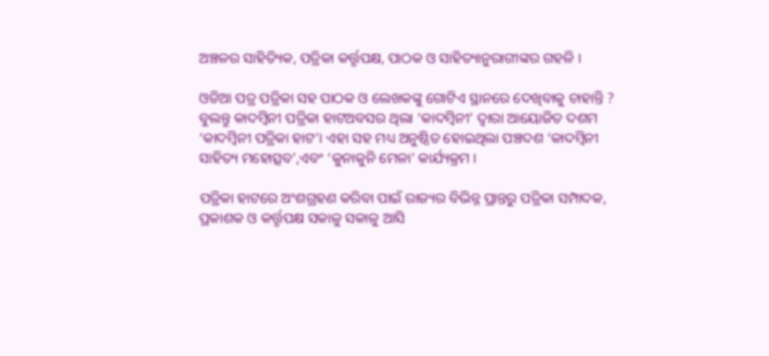ଅଞ୍ଚଳର ସାହିତ୍ୟିକ, ପତ୍ରିକା କର୍ତ୍ତୃପକ୍ଷ, ପାଠକ ଓ ସାହିତ୍ୟାନୁରାଗୀଙ୍କର ଗହଳି ।

ଓଡିଆ ପତ୍ର ପତ୍ରିକା ସହ ପାଠକ ଓ ଲେଖକଙ୍କୁ ଗୋଟିଏ ସ୍ଥାନରେ ଦେଖିବାକୁ ଚାହାନ୍ତି ? ବୁଲନ୍ତୁ କାଦମ୍ବିନୀ ପତ୍ରିକା ହାଟଅବସର ଥିଲା ‘କାଦମ୍ବିନୀ’ ଦ୍ୱାରା ଆୟୋଜିତ ଦଶମ ‘କାଦମ୍ବିନୀ ପତ୍ରିକା ହାଟ’। ଏହା ସହ ମଧ୍ୟ ଅନୁଷ୍ଠିତ ହୋଇଥିଲା ପଞ୍ଚଦଶ ‘କାଦମ୍ବିନୀ ସାହିତ୍ୟ ମହୋତ୍ସବ’,ଏବଂ ‘କୁନାକୁନି ମେଳା’ କାର୍ଯ୍ୟକ୍ରମ ।

ପତ୍ରିକା ହାଟରେ ଅଂଶଗ୍ରହଣ କରିବା ପାଇଁ ରାଜ୍ୟର ବିଭିନ୍ନ ପ୍ରାନ୍ତରୁ ପତ୍ରିକା ସମ୍ପାଦକ, ପ୍ରକାଶକ ଓ କର୍ତ୍ତୃପକ୍ଷ ସକାଳୁ ସକାଳୁ ଆସି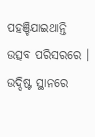ପହଞ୍ଚିଯାଇଥାନ୍ତି ଉତ୍ସବ ପରିସରରେ । ଉଦ୍ଦିଷ୍ଟ ସ୍ଥାନରେ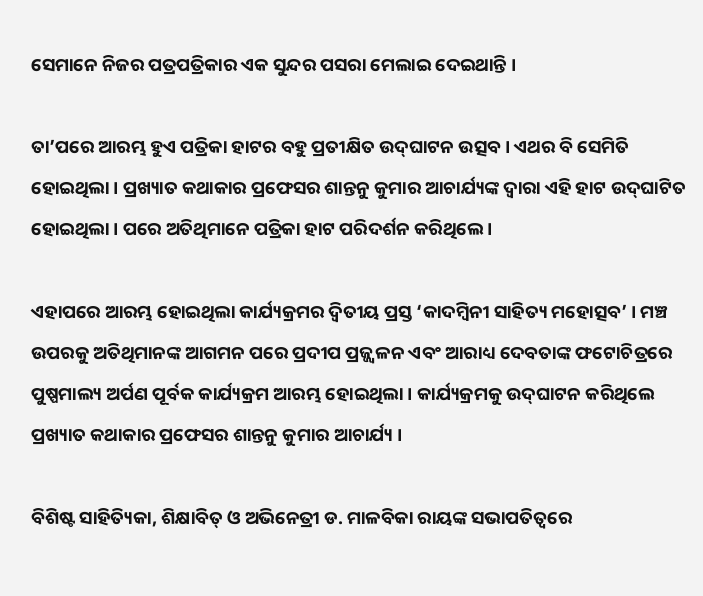ସେମାନେ ନିଜର ପତ୍ରପତ୍ରିକାର ଏକ ସୁନ୍ଦର ପସରା ମେଲାଇ ଦେଇଥାନ୍ତି ।

ତା’ପରେ ଆରମ୍ଭ ହୁଏ ପତ୍ରିକା ହାଟର ବହୁ ପ୍ରତୀକ୍ଷିତ ଉଦ୍‍ଘାଟନ ଉତ୍ସବ । ଏଥର ବି ସେମିତି ହୋଇଥିଲା । ପ୍ରଖ୍ୟାତ କଥାକାର ପ୍ରଫେସର ଶାନ୍ତନୁ କୁମାର ଆଚାର୍ଯ୍ୟଙ୍କ ଦ୍ୱାରା ଏହି ହାଟ ଉଦ୍‍ଘାଟିତ ହୋଇଥିଲା । ପରେ ଅତିଥିମାନେ ପତ୍ରିକା ହାଟ ପରିଦର୍ଶନ କରିଥିଲେ ।

ଏହାପରେ ଆରମ୍ଭ ହୋଇଥିଲା କାର୍ଯ୍ୟକ୍ରମର ଦ୍ୱିତୀୟ ପ୍ରସ୍ତ ‘କାଦମ୍ବିନୀ ସାହିତ୍ୟ ମହୋତ୍ସବ’ । ମଞ୍ଚ ଉପରକୁ ଅତିଥିମାନଙ୍କ ଆଗମନ ପରେ ପ୍ରଦୀପ ପ୍ରଜ୍ଜ୍ୱଳନ ଏବଂ ଆରାଧ୍ୟ ଦେବତାଙ୍କ ଫଟୋଚିତ୍ରରେ ପୁଷ୍ପମାଲ୍ୟ ଅର୍ପଣ ପୂର୍ବକ କାର୍ଯ୍ୟକ୍ରମ ଆରମ୍ଭ ହୋଇଥିଲା । କାର୍ଯ୍ୟକ୍ରମକୁ ଉଦ୍‍ଘାଟନ କରିଥିଲେ ପ୍ରଖ୍ୟାତ କଥାକାର ପ୍ରଫେସର ଶାନ୍ତନୁ କୁମାର ଆଚାର୍ଯ୍ୟ ।

ବିଶିଷ୍ଟ ସାହିତ୍ୟିକା, ଶିକ୍ଷାବିତ୍‍ ଓ ଅଭିନେତ୍ରୀ ଡ. ମାଳବିକା ରାୟଙ୍କ ସଭାପତିତ୍ୱରେ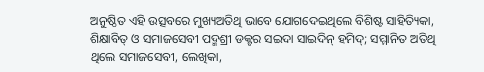ଅନୁଷ୍ଠିତ ଏହି ଉତ୍ସବରେ ମୁଖ୍ୟଅତିଥି ଭାବେ ଯୋଗଦେଇଥିଲେ ବିଶିଷ୍ଟ ସାହିତ୍ୟିକା, ଶିକ୍ଷାବିତ୍‍ ଓ ସମାଜସେବୀ ପଦ୍ମଶ୍ରୀ ଡକ୍ଟର ସଇଦା ସାଇଦିନ୍‍ ହମିଦ୍‍; ସମ୍ମାନିତ ଅତିଥି ଥିଲେ ସମାଜସେବୀ, ଲେଖିକା,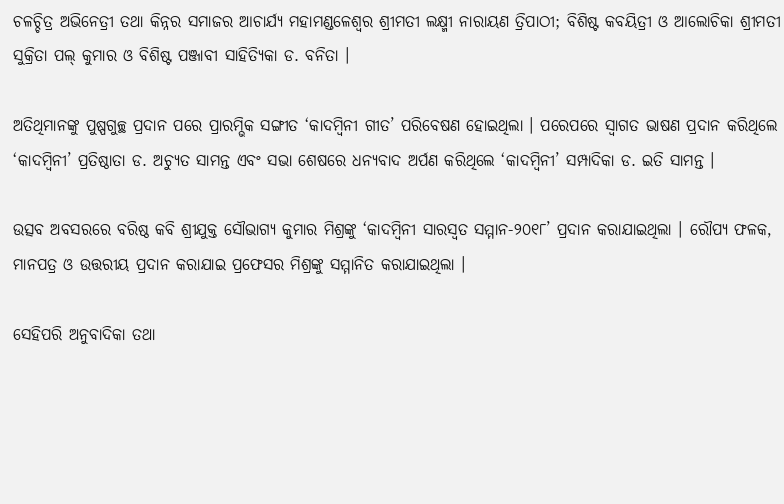ଚଳଚ୍ଚିତ୍ର ଅଭିନେତ୍ରୀ ତଥା କିନ୍ନର ସମାଜର ଆଚାର୍ଯ୍ୟ ମହାମଣ୍ଡଳେଶ୍ୱର ଶ୍ରୀମତୀ ଲକ୍ଷ୍ମୀ ନାରାୟଣ ତ୍ରିପାଠୀ; ବିଶିଷ୍ଟ କବୟିତ୍ରୀ ଓ ଆଲୋଚିକା ଶ୍ରୀମତୀ ସୁକ୍ରିତା ପଲ୍‍ କୁମାର ଓ ବିଶିଷ୍ଟ ପଞ୍ଜାବୀ ସାହିତ୍ୟିକା ଡ. ବନିତା ।

ଅତିଥିମାନଙ୍କୁ ପୁଷ୍ପଗୁଚ୍ଛ ପ୍ରଦାନ ପରେ ପ୍ରାରମ୍ଭିକ ସଙ୍ଗୀତ ‘କାଦମ୍ବିନୀ ଗୀତ’ ପରିବେଷଣ ହୋଇଥିଲା । ପରେପରେ ସ୍ୱାଗତ ଭାଷଣ ପ୍ରଦାନ କରିଥିଲେ ‘କାଦମ୍ବିନୀ’ ପ୍ରତିଷ୍ଠାତା ଡ. ଅଚ୍ୟୁତ ସାମନ୍ତ ଏବଂ ସଭା ଶେଷରେ ଧନ୍ୟବାଦ ଅର୍ପଣ କରିଥିଲେ ‘କାଦମ୍ବିନୀ’ ସମ୍ପାଦିକା ଡ. ଇତି ସାମନ୍ତ ।

ଉତ୍ସବ ଅବସରରେ ବରିଷ୍ଠ କବି ଶ୍ରୀଯୁକ୍ତ ସୌଭାଗ୍ୟ କୁମାର ମିଶ୍ରଙ୍କୁ ‘କାଦମ୍ବିନୀ ସାରସ୍ୱତ ସମ୍ମାନ-୨୦୧୮’ ପ୍ରଦାନ କରାଯାଇଥିଲା । ରୌପ୍ୟ ଫଳକ, ମାନପତ୍ର ଓ ଉତ୍ତରୀୟ ପ୍ରଦାନ କରାଯାଇ ପ୍ରଫେସର ମିଶ୍ରଙ୍କୁ ସମ୍ମାନିତ କରାଯାଇଥିଲା ।

ସେହିପରି ଅନୁବାଦିକା ତଥା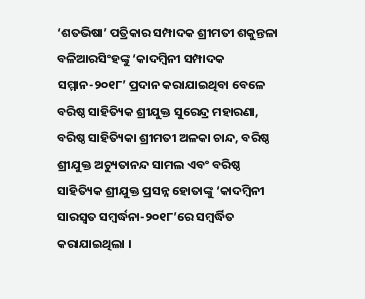‘ଶତଭିଷା’ ପତ୍ରିକାର ସମ୍ପାଦକ ଶ୍ରୀମତୀ ଶକୁନ୍ତଳା ବଳିଆରସିଂହଙ୍କୁ ‘କାଦମ୍ବିନୀ ସମ୍ପାଦକ ସମ୍ମାନ-୨୦୧୮’ ପ୍ରଦାନ କରାଯାଇଥିବା ବେଳେ ବରିଷ୍ଠ ସାହିତ୍ୟିକ ଶ୍ରୀଯୁକ୍ତ ସୁରେନ୍ଦ୍ର ମହାରଣା, ବରିଷ୍ଠ ସାହିତ୍ୟିକା ଶ୍ରୀମତୀ ଅଳକା ଚାନ୍ଦ, ବରିଷ୍ଠ ଶ୍ରୀଯୁକ୍ତ ଅଚ୍ୟୁତାନନ୍ଦ ସାମଲ ଏବଂ ବରିଷ୍ଠ ସାହିତ୍ୟିକ ଶ୍ରୀଯୁକ୍ତ ପ୍ରସନ୍ନ ହୋତାଙ୍କୁ ‘କାଦମ୍ବିନୀ ସାରସ୍ୱତ ସମ୍ବର୍ଦ୍ଧନା-୨୦୧୮’ରେ ସମ୍ବର୍ଦ୍ଧିତ କରାଯାଇଥିଲା ।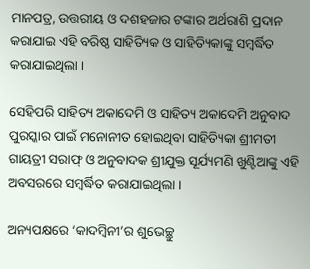ମାନପତ୍ର, ଉତ୍ତରୀୟ ଓ ଦଶହଜାର ଟଙ୍କାର ଅର୍ଥରାଶି ପ୍ରଦାନ କରାଯାଇ ଏହି ବରିଷ୍ଠ ସାହିତ୍ୟିକ ଓ ସାହିତ୍ୟିକାଙ୍କୁ ସମ୍ବର୍ଦ୍ଧିତ କରାଯାଇଥିଲା ।

ସେହିପରି ସାହିତ୍ୟ ଅକାଦେମି ଓ ସାହିତ୍ୟ ଅକାଦେମି ଅନୁବାଦ ପୁରସ୍କାର ପାଇଁ ମନୋନୀତ ହୋଇଥିବା ସାହିତ୍ୟିକା ଶ୍ରୀମତୀ ଗାୟତ୍ରୀ ସରାଫ୍‍ ଓ ଅନୁବାଦକ ଶ୍ରୀଯୁକ୍ତ ସୂର୍ଯ୍ୟମଣି ଖୁଣ୍ଟିଆଙ୍କୁ ଏହି ଅବସରରେ ସମ୍ବର୍ଦ୍ଧିତ କରାଯାଇଥିଲା ।

ଅନ୍ୟପକ୍ଷରେ ‘କାଦମ୍ବିନୀ’ର ଶୁଭେଚ୍ଛୁ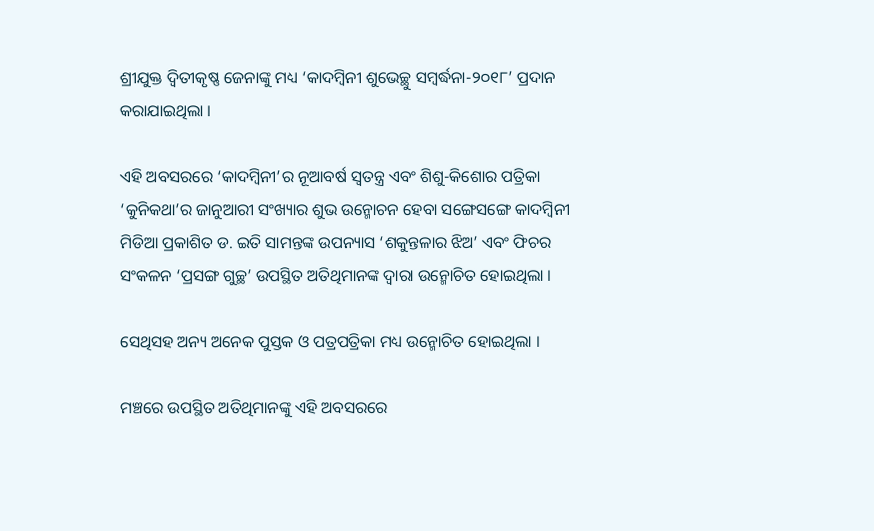ଶ୍ରୀଯୁକ୍ତ ଦ୍ୱିତୀକୃଷ୍ଣ ଜେନାଙ୍କୁ ମଧ୍ୟ ‘କାଦମ୍ବିନୀ ଶୁଭେଚ୍ଛୁ ସମ୍ବର୍ଦ୍ଧନା-୨୦୧୮’ ପ୍ରଦାନ କରାଯାଇଥିଲା ।

ଏହି ଅବସରରେ ‘କାଦମ୍ବିନୀ’ର ନୂଆବର୍ଷ ସ୍ୱତନ୍ତ୍ର ଏବଂ ଶିଶୁ-କିଶୋର ପତ୍ରିକା ‘କୁନିକଥା’ର ଜାନୁଆରୀ ସଂଖ୍ୟାର ଶୁଭ ଉନ୍ମୋଚନ ହେବା ସଙ୍ଗେସଙ୍ଗେ କାଦମ୍ବିନୀ ମିଡିଆ ପ୍ରକାଶିତ ଡ. ଇତି ସାମନ୍ତଙ୍କ ଉପନ୍ୟାସ ‘ଶକୁନ୍ତଳାର ଝିଅ’ ଏବଂ ଫିଚର ସଂକଳନ ‘ପ୍ରସଙ୍ଗ ଗୁଚ୍ଛ’ ଉପସ୍ଥିତ ଅତିଥିମାନଙ୍କ ଦ୍ୱାରା ଉନ୍ମୋଚିତ ହୋଇଥିଲା ।

ସେଥିସହ ଅନ୍ୟ ଅନେକ ପୁସ୍ତକ ଓ ପତ୍ରପତ୍ରିକା ମଧ୍ୟ ଉନ୍ମୋଚିତ ହୋଇଥିଲା ।

ମଞ୍ଚରେ ଉପସ୍ଥିତ ଅତିଥିମାନଙ୍କୁ ଏହି ଅବସରରେ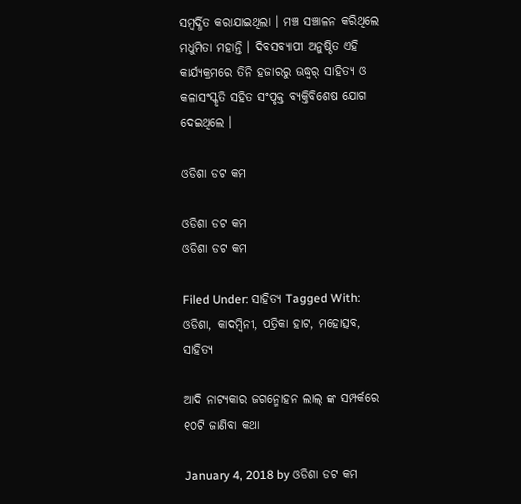ସମ୍ବର୍ଦ୍ଧିତ କରାଯାଇଥିଲା । ମଞ୍ଚ ସଞ୍ଚାଳନ କରିଥିଲେ ମଧୁମିତା ମହାନ୍ତି । ଦିବସବ୍ୟାପୀ ଅନୁଷ୍ଠିତ ଏହି କାର୍ଯ୍ୟକ୍ରମରେ ତିନି ହଜାରରୁ ଊଦ୍ଧ୍ୱର୍ ସାହିତ୍ୟ ଓ କଳାସଂସ୍କୃତି ସହିତ ସଂପୃକ୍ତ ବ୍ୟକ୍ତିବିଶେଷ ଯୋଗ ଦେଇଥିଲେ ।

ଓଡିଶା ଡଟ କମ

ଓଡିଶା ଡଟ କମ
ଓଡିଶା ଡଟ କମ

Filed Under: ସାହିତ୍ୟ Tagged With: ଓଡିଶା, କାଦମ୍ବିନୀ, ପତ୍ରିକା ହାଟ, ମହୋତ୍ସବ, ସାହିତ୍ୟ

ଆଦି ନାଟ୍ୟକାର ଜଗନ୍ମୋହନ ଲାଲ୍ ଙ୍କ ସମ୍ପର୍କରେ ୧୦ଟି ଜାଣିବା କଥା

January 4, 2018 by ଓଡିଶା ଡଟ କମ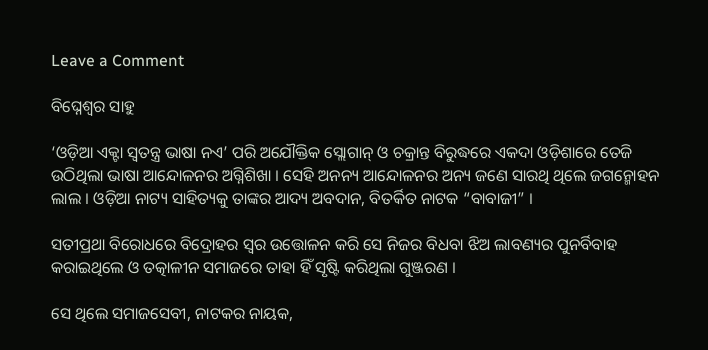Leave a Comment

ବିଘ୍ନେଶ୍ୱର ସାହୁ

‘ଓଡ଼ିଆ ଏକ୍ଟା ସ୍ୱତନ୍ତ୍ର ଭାଷା ନଏ’ ପରି ଅଯୌକ୍ତିକ ସ୍ଲୋଗାନ୍ ଓ ଚକ୍ରାନ୍ତ ବିରୁଦ୍ଧରେ ଏକଦା ଓଡ଼ିଶାରେ ତେଜି ଉଠିଥିଲା ଭାଷା ଆନ୍ଦୋଳନର ଅଗ୍ନିଶିଖା । ସେହି ଅନନ୍ୟ ଆନ୍ଦୋଳନର ଅନ୍ୟ ଜଣେ ସାରଥି ଥିଲେ ଜଗନ୍ମୋହନ ଲାଲ । ଓଡ଼ିଆ ନାଟ୍ୟ ସାହିତ୍ୟକୁ ତାଙ୍କର ଆଦ୍ୟ ଅବଦାନ, ବିତର୍କିତ ନାଟକ “ବାବାଜୀ” ।

ସତୀପ୍ରଥା ବିରୋଧରେ ବିଦ୍ରୋହର ସ୍ୱର ଉତ୍ତୋଳନ କରି ସେ ନିଜର ବିଧବା ଝିଅ ଲାବଣ୍ୟର ପୁନର୍ବିବାହ କରାଇଥିଲେ ଓ ତତ୍କାଳୀନ ସମାଜରେ ତାହା ହିଁ ସୃଷ୍ଟି କରିଥିଲା ଗୁଞ୍ଜରଣ ।

ସେ ଥିଲେ ସମାଜସେବୀ, ନାଟକର ନାୟକ,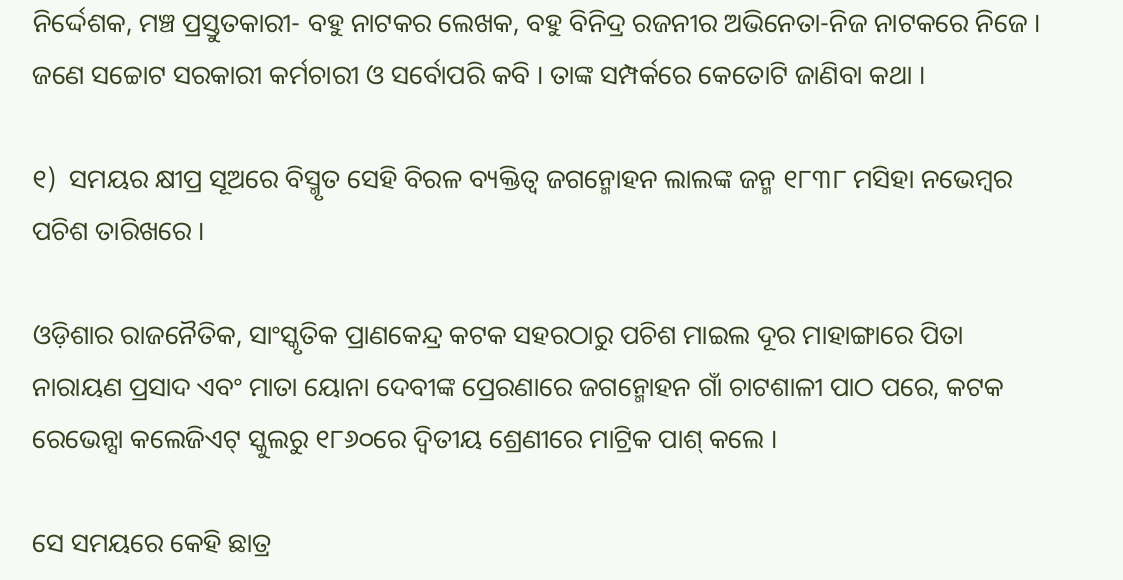ନିର୍ଦ୍ଦେଶକ, ମଞ୍ଚ ପ୍ରସ୍ତୁତକାରୀ- ବହୁ ନାଟକର ଲେଖକ, ବହୁ ବିନିଦ୍ର ରଜନୀର ଅଭିନେତା-ନିଜ ନାଟକରେ ନିଜେ । ଜଣେ ସଚ୍ଚୋଟ ସରକାରୀ କର୍ମଚାରୀ ଓ ସର୍ବୋପରି କବି । ତାଙ୍କ ସମ୍ପର୍କରେ କେତୋଟି ଜାଣିବା କଥା ।

୧)  ସମୟର କ୍ଷୀପ୍ର ସୂଅରେ ବିସ୍ମୃତ ସେହି ବିରଳ ବ୍ୟକ୍ତିତ୍ୱ ଜଗନ୍ମୋହନ ଲାଲଙ୍କ ଜନ୍ମ ୧୮୩୮ ମସିହା ନଭେମ୍ବର ପଚିଶ ତାରିଖରେ ।

ଓଡ଼ିଶାର ରାଜନୈତିକ, ସାଂସ୍କୃତିକ ପ୍ରାଣକେନ୍ଦ୍ର କଟକ ସହରଠାରୁ ପଚିଶ ମାଇଲ ଦୂର ମାହାଙ୍ଗାରେ ପିତା ନାରାୟଣ ପ୍ରସାଦ ଏବଂ ମାତା ୟୋନା ଦେବୀଙ୍କ ପ୍ରେରଣାରେ ଜଗନ୍ମୋହନ ଗାଁ ଚାଟଶାଳୀ ପାଠ ପରେ, କଟକ ରେଭେନ୍ସା କଲେଜିଏଟ୍ ସ୍କୁଲରୁ ୧୮୬୦ରେ ଦ୍ୱିତୀୟ ଶ୍ରେଣୀରେ ମାଟ୍ରିକ ପାଶ୍ କଲେ ।

ସେ ସମୟରେ କେହି ଛାତ୍ର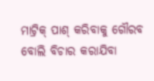ମାଟ୍ରିକ୍ ପାଶ୍ କରିବାକୁ ଗୌରବ ବୋଲି ବିଚାର କରାଯିବା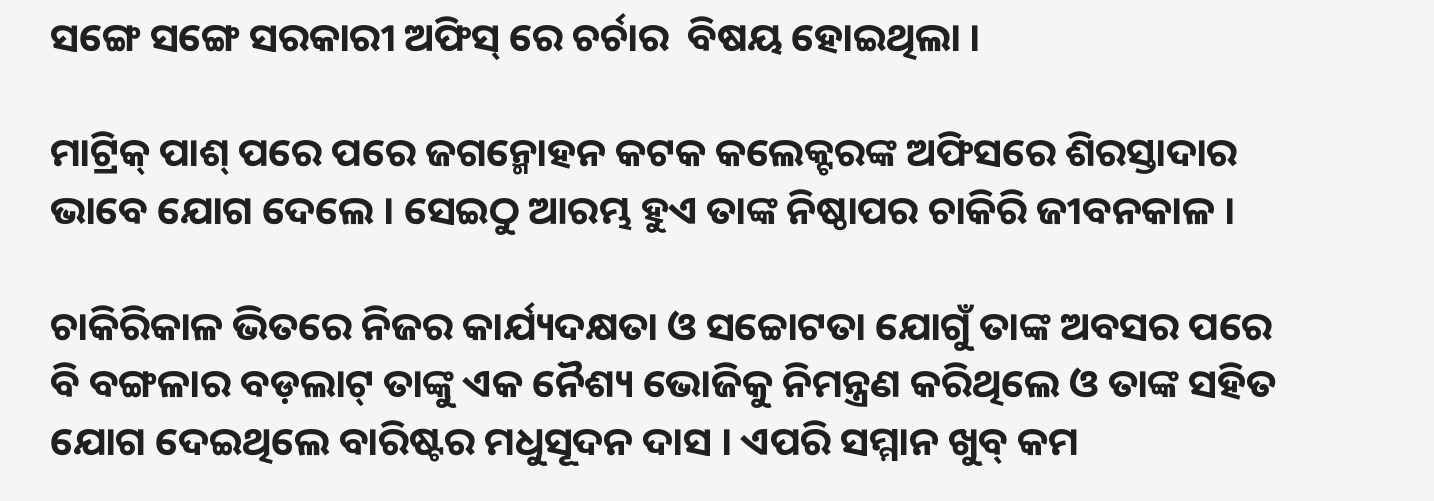ସଙ୍ଗେ ସଙ୍ଗେ ସରକାରୀ ଅଫିସ୍ ରେ ଚର୍ଚାର  ବିଷୟ ହୋଇଥିଲା ।

ମାଟ୍ରିକ୍ ପାଶ୍ ପରେ ପରେ ଜଗନ୍ମୋହନ କଟକ କଲେକ୍ଟରଙ୍କ ଅଫିସରେ ଶିରସ୍ତାଦାର ଭାବେ ଯୋଗ ଦେଲେ । ସେଇଠୁ ଆରମ୍ଭ ହୁଏ ତାଙ୍କ ନିଷ୍ଠାପର ଚାକିରି ଜୀବନକାଳ ।

ଚାକିରିକାଳ ଭିତରେ ନିଜର କାର୍ଯ୍ୟଦକ୍ଷତା ଓ ସଚ୍ଚୋଟତା ଯୋଗୁଁ ତାଙ୍କ ଅବସର ପରେ ବି ବଙ୍ଗଳାର ବଡ଼ଲାଟ୍ ତାଙ୍କୁ ଏକ ନୈଶ୍ୟ ଭୋଜିକୁ ନିମନ୍ତ୍ରଣ କରିଥିଲେ ଓ ତାଙ୍କ ସହିତ ଯୋଗ ଦେଇଥିଲେ ବାରିଷ୍ଟର ମଧୁସୂଦନ ଦାସ । ଏପରି ସମ୍ମାନ ଖୁବ୍ କମ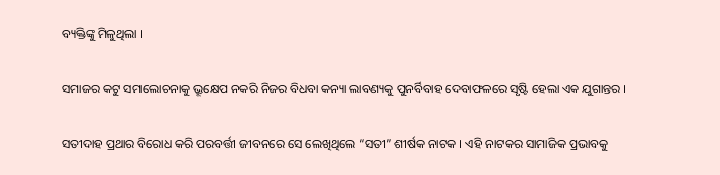ବ୍ୟକ୍ତିଙ୍କୁ ମିଳୁଥିଲା ।

ସମାଜର କଟୁ ସମାଲୋଚନାକୁ ଭ୍ରୂକ୍ଷେପ ନକରି ନିଜର ବିଧବା କନ୍ୟା ଲାବଣ୍ୟକୁ ପୁନର୍ବିବାହ ଦେବାଫଳରେ ସୃଷ୍ଟି ହେଲା ଏକ ଯୁଗାନ୍ତର ।

ସତୀଦାହ ପ୍ରଥାର ବିରୋଧ କରି ପରବର୍ତ୍ତୀ ଜୀବନରେ ସେ ଲେଖିଥିଲେ “ସତୀ” ଶୀର୍ଷକ ନାଟକ । ଏହି ନାଟକର ସାମାଜିକ ପ୍ରଭାବକୁ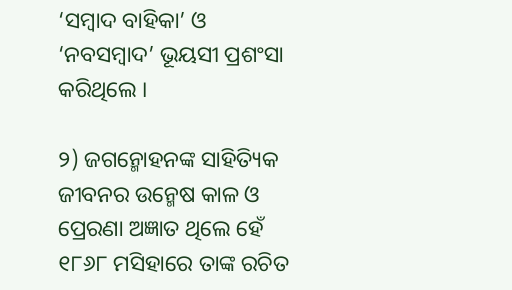‘ସମ୍ବାଦ ବାହିକା’ ଓ ‘ନବସମ୍ବାଦ’ ଭୂୟସୀ ପ୍ରଶଂସା କରିଥିଲେ ।

୨) ଜଗନ୍ମୋହନଙ୍କ ସାହିତ୍ୟିକ ଜୀବନର ଉନ୍ମେଷ କାଳ ଓ ପ୍ରେରଣା ଅଜ୍ଞାତ ଥିଲେ ହେଁ ୧୮୬୮ ମସିହାରେ ତାଙ୍କ ରଚିତ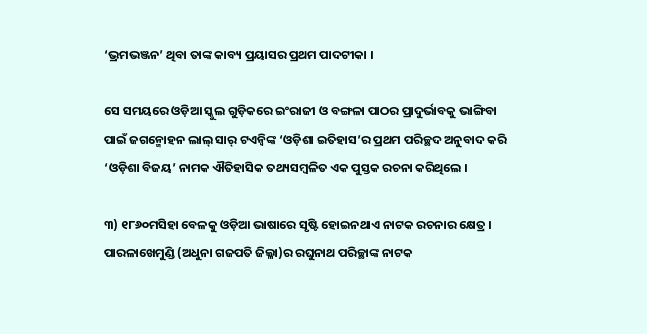‘ଭ୍ରମଭଞ୍ଜନ’ ଥିବା ତାଙ୍କ କାବ୍ୟ ପ୍ରୟାସର ପ୍ରଥମ ପାଦଟୀକା ।

ସେ ସମୟରେ ଓଡ଼ିଆ ସ୍କୁଲ ଗୁଡ଼ିକରେ ଇଂରାଜୀ ଓ ବଙ୍ଗଳା ପାଠର ପ୍ରାଦୁର୍ଭାବକୁ ଭାଙ୍ଗିବା ପାଇଁ ଜଗନ୍ମୋହନ ଲାଲ୍ ସାର୍ ଟଏନ୍ବିଙ୍କ ‘ଓଡ଼ିଶା ଇତିହାସ’ର ପ୍ରଥମ ପରିଚ୍ଛଦ ଅନୁବାଦ କରି ‘ଓଡ଼ିଶା ବିଜୟ’ ନାମକ ଐତିହାସିକ ତଥ୍ୟସମ୍ବଳିତ ଏକ ପୁସ୍ତକ ରଚନା କରିଥିଲେ ।

୩) ୧୮୬୦ମସିହା ବେଳକୁ ଓଡ଼ିଆ ଭାଷାରେ ସୃଷ୍ଟି ହୋଇନଥାଏ ନାଟକ ରଚନାର କ୍ଷେତ୍ର । ପାରଳାଖେମୁଣ୍ଡି (ଅଧୁନା ଗଜପତି ଜିଲ୍ଳା)ର ରଘୁନାଥ ପରିଚ୍ଛାଙ୍କ ନାଟକ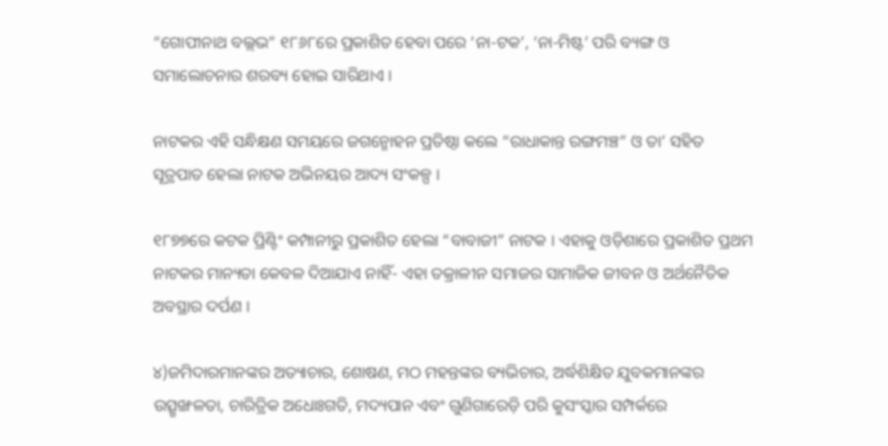“ଗୋପୀନାଥ ବଲ୍ଲଭ” ୧୮୬୮ରେ ପ୍ରକାଶିତ ହେବା ପରେ ‘ନା-ଟକ’, ‘ନା-ମିଷ୍ଟ’ ପରି ବ୍ୟଙ୍ଗ ଓ ସମାଲୋଚନାର ଶରବ୍ୟ ହୋଇ ସାରିଥାଏ ।

ନାଟକର ଏହି ସନ୍ଧିକ୍ଷଣ ସମୟରେ ଜଗନ୍ମୋହନ ପ୍ରତିଷ୍ଠା କଲେ “ରାଧାକାନ୍ତ ରଙ୍ଗମଞ୍ଚ” ଓ ତା’ ସହିତ ସୂତ୍ରପାତ ହେଲା ନାଟକ ଅଭିନୟର ଆଦ୍ୟ ସଂକଳ୍ପ ।

୧୮୭୭ରେ କଟକ ପ୍ରିଣ୍ଟିଂ କମ୍ପାନୀରୁ ପ୍ରକାଶିତ ହେଲା “ବାବାଜୀ” ନାଟକ । ଏହାକୁ ଓଡ଼ିଶାରେ ପ୍ରକାଶିତ ପ୍ରଥମ ନାଟକର ମାନ୍ୟତା କେବଳ ଦିଆଯାଏ ନାହିଁ- ଏହା ତକ୍ରାଳୀନ ସମାଜର ସାମାଜିକ ଜୀବନ ଓ ଅର୍ଥନୈତିକ ଅବସ୍ଥାର ଦର୍ପଣ ।

୪)ଜମିଦାରମାନଙ୍କର ଅତ୍ୟାଚାର, ଶୋଷଣ, ମଠ ମହନ୍ତଙ୍କର ବ୍ୟଭିଚାର, ଅର୍ଦ୍ଧଶିକ୍ଷିତ ଯୁବକମାନଙ୍କର ଉତ୍ସୃଙ୍ଖଳତା, ଚାରିତ୍ରିକ ଅଧୋଃଗତି, ମଦ୍ୟପାନ ଏବଂ ଗୁଣିଗାରେଡ଼ି ପରି କୁସଂସ୍କାର ସମ୍ପର୍କରେ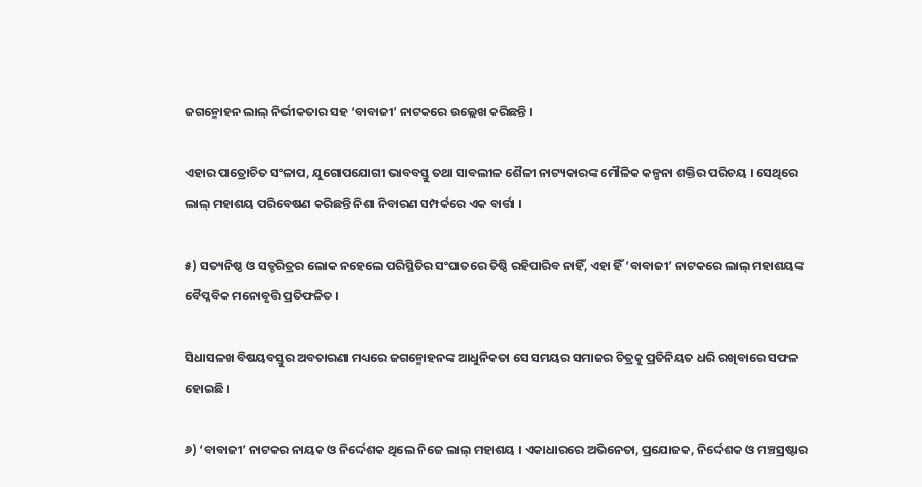ଜଗନ୍ମୋହନ ଲାଲ୍ ନିର୍ଭୀକତାର ସହ ‘ବାବାଜୀ’ ନାଟକରେ ଉଲ୍ଲେଖ କରିଛନ୍ତି ।

ଏହାର ପାତ୍ରୋଚିତ ସଂଳାପ, ଯୁଗୋପଯୋଗୀ ଭାବବସ୍ତୁ ତଥା ସାବଲୀଳ ଶୈଳୀ ନାଟ୍ୟକାରଙ୍କ ମୌଳିକ କଳ୍ପନା ଶକ୍ତିର ପରିଚୟ । ସେଥିରେ ଲାଲ୍ ମହାଶୟ ପରିବେଷଣ କରିଛନ୍ତି ନିଶା ନିବାରଣ ସମ୍ପର୍କରେ ଏକ ବାର୍ତ୍ତା ।

୫) ସତ୍ୟନିଷ୍ଠ ଓ ସତ୍ଚରିତ୍ରର ଲୋକ ନହେଲେ ପରିସ୍ଥିତିର ସଂଘାତରେ ତିଷ୍ଠି ରହିପାରିବ ନାହିଁ, ଏହା ହିଁ ‘ବାବାଜୀ’ ନାଟକରେ ଲାଲ୍ ମହାଶୟଙ୍କ ବୈପ୍ଳବିକ ମନୋବୃତ୍ତି ପ୍ରତିଫଳିତ ।

ସିଧାସଳଖ ବିଷୟବସ୍ତୁର ଅବତାରଣା ମଧ୍ୟରେ ଜଗନ୍ମୋହନଙ୍କ ଆଧୁନିକତା ସେ ସମୟର ସମାଜର ଚିତ୍ରକୁ ପ୍ରତିନିୟତ ଧରି ରଖିବାରେ ସଫଳ ହୋଇଛି ।

୬) ‘ବାବାଜୀ’ ନାଟକର ନାୟକ ଓ ନିର୍ଦ୍ଦେଶକ ଥିଲେ ନିଜେ ଲାଲ୍ ମହାଶୟ । ଏକାଧାରରେ ଅଭିନେତା, ପ୍ରଯୋଜକ, ନିର୍ଦ୍ଦେଶକ ଓ ମଞ୍ଚସ୍ରଷ୍ଟାର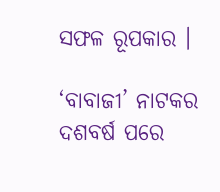ସଫଳ ରୂପକାର ।

‘ବାବାଜୀ’ ନାଟକର ଦଶବର୍ଷ ପରେ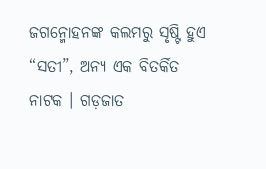ଜଗନ୍ମୋହନଙ୍କ କଲମରୁ ସୃଷ୍ଟି ହୁଏ “ସତୀ”, ଅନ୍ୟ ଏକ ବିତର୍କିତ ନାଟକ । ଗଡ଼ଜାତ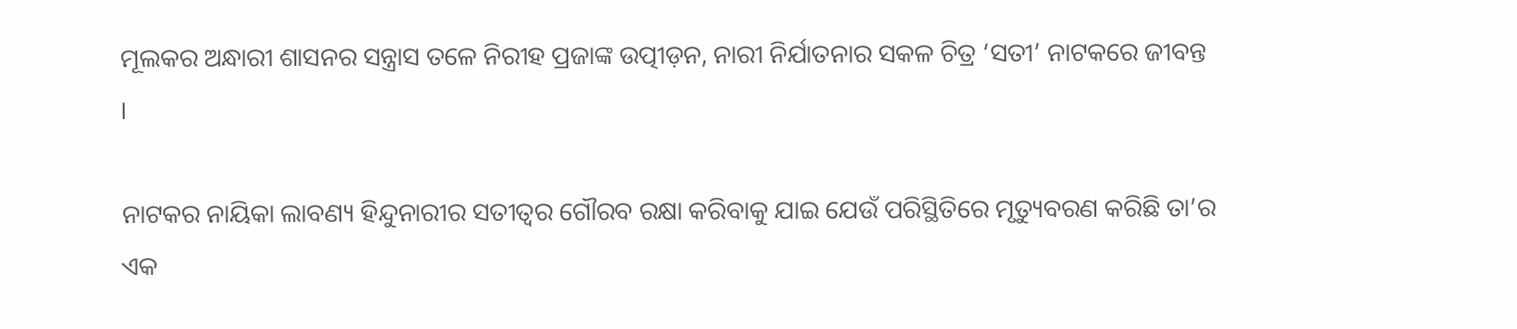ମୂଲକର ଅନ୍ଧାରୀ ଶାସନର ସନ୍ତ୍ରାସ ତଳେ ନିରୀହ ପ୍ରଜାଙ୍କ ଉତ୍ପୀଡ଼ନ, ନାରୀ ନିର୍ଯାତନାର ସକଳ ଚିତ୍ର ‘ସତୀ’ ନାଟକରେ ଜୀବନ୍ତ ।

ନାଟକର ନାୟିକା ଲାବଣ୍ୟ ହିନ୍ଦୁନାରୀର ସତୀତ୍ୱର ଗୌରବ ରକ୍ଷା କରିବାକୁ ଯାଇ ଯେଉଁ ପରିସ୍ଥିତିରେ ମୃତ୍ୟୁବରଣ କରିଛି ତା’ର ଏକ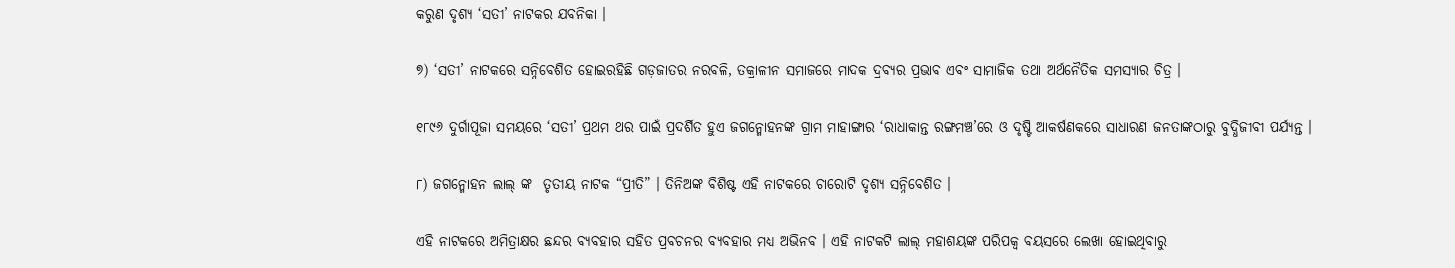କରୁଣ ଦୃଶ୍ୟ ‘ସତୀ’ ନାଟକର ଯବନିକା ।

୭) ‘ସତୀ’ ନାଟକରେ ସନ୍ନିବେଶିତ ହୋଇରହିଛି ଗଡ଼ଜାତର ନରବଳି, ତକ୍ରାଳୀନ ସମାଜରେ ମାଦକ ଦ୍ରବ୍ୟର ପ୍ରଭାବ ଏବଂ ସାମାଜିକ ତଥା ଅର୍ଥନୈତିକ ସମସ୍ୟାର ଚିତ୍ର ।

୧୮୯୬ ଦୁର୍ଗାପୂଜା ସମୟରେ ‘ସତୀ’ ପ୍ରଥମ ଥର ପାଇଁ ପ୍ରଦର୍ଶିତ ହୁଏ ଜଗନ୍ମୋହନଙ୍କ ଗ୍ରାମ ମାହାଙ୍ଗାର ‘ରାଧାକାନ୍ତ ରଙ୍ଗମଞ୍ଚ’ରେ ଓ ଦୃଷ୍ଟି ଆକର୍ଷଣକରେ ସାଧାରଣ ଜନତାଙ୍କଠାରୁ ବୁଦ୍ଧିଜୀବୀ ପର୍ଯ୍ୟନ୍ତ ।

୮) ଜଗନ୍ମୋହନ ଲାଲ୍ ଙ୍କ  ତୃତୀୟ ନାଟକ “ପ୍ରୀତି” । ତିନିଅଙ୍କ ବିଶିଷ୍ଟ ଏହି ନାଟକରେ ଚାରୋଟି ଦୃଶ୍ୟ ସନ୍ନିବେଶିତ ।

ଏହି ନାଟକରେ ଅମିତ୍ରାକ୍ଷର ଛନ୍ଦର ବ୍ୟବହାର ସହିତ ପ୍ରବଚନର ବ୍ୟବହାର ମଧ୍ୟ ଅଭିନବ । ଏହି ନାଟକଟି ଲାଲ୍ ମହାଶୟଙ୍କ ପରିପକ୍ୱ ବୟସରେ ଲେଖା ହୋଇଥିବାରୁ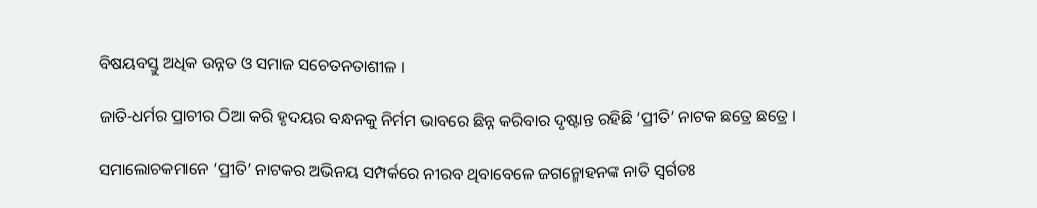ବିଷୟବସ୍ତୁ ଅଧିକ ଉନ୍ନତ ଓ ସମାଜ ସଚେତନତାଶୀଳ ।

ଜାତି-ଧର୍ମର ପ୍ରାଚୀର ଠିଆ କରି ହୃଦୟର ବନ୍ଧନକୁ ନିର୍ମମ ଭାବରେ ଛିନ୍ନ କରିବାର ଦୃଷ୍ଟାନ୍ତ ରହିଛି ‘ପ୍ରୀତି’ ନାଟକ ଛତ୍ରେ ଛତ୍ରେ ।

ସମାଲୋଚକମାନେ ‘ପ୍ରୀତି’ ନାଟକର ଅଭିନୟ ସମ୍ପର୍କରେ ନୀରବ ଥିବାବେଳେ ଜଗନ୍ମୋହନଙ୍କ ନାତି ସ୍ୱର୍ଗତଃ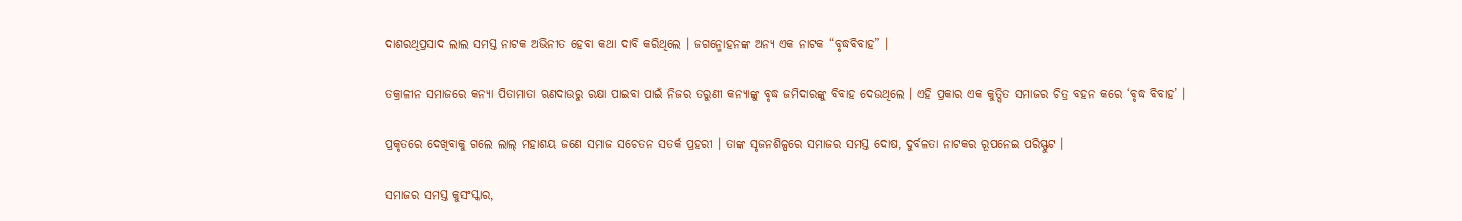ଦାଶରଥିପ୍ରସାଦ ଲାଲ ସମସ୍ତ ନାଟକ ଅଭିନୀତ ହେବା କଥା ଦାବି କରିଥିଲେ । ଜଗନ୍ମୋହନଙ୍କ ଅନ୍ୟ ଏକ ନାଟକ “ବୃଦ୍ଧବିବାହ” ।

ତକ୍ରାଳୀନ ସମାଜରେ କନ୍ୟା ପିତାମାତା ଋଣଦାଉରୁ ରକ୍ଷା ପାଇବା ପାଇଁ ନିଜର ତରୁଣୀ କନ୍ୟାଙ୍କୁ ବୃଦ୍ଧ ଜମିଦାରଙ୍କୁ ବିବାହ ଦେଉଥିଲେ । ଏହି ପ୍ରକାର ଏକ କୁତ୍ସିତ ସମାଜର ଚିତ୍ର ବହନ କରେ ‘ବୃଦ୍ଧ ବିବାହ’ ।

ପ୍ରକୃତରେ ଦେଖିବାକୁ ଗଲେ ଲାଲ୍ ମହାଶୟ ଜଣେ ସମାଜ ସଚେତନ ସତର୍କ ପ୍ରହରୀ । ତାଙ୍କ ସୃଜନଶିଳ୍ପରେ ସମାଜର ସମସ୍ତ ଦୋଷ, ଦୁର୍ବଳତା ନାଟକର ରୂପନେଇ ପରିସ୍ଫୁଟ ।

ସମାଜର ସମସ୍ତ କୁସଂସ୍କାର,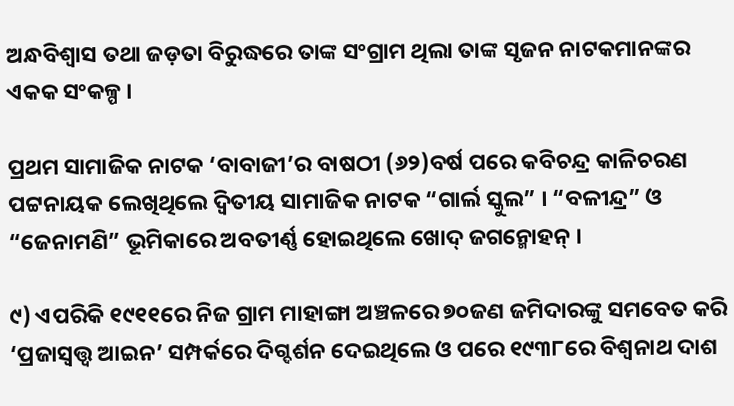ଅନ୍ଧବିଶ୍ୱାସ ତଥା ଜଡ଼ତା ବିରୁଦ୍ଧରେ ତାଙ୍କ ସଂଗ୍ରାମ ଥିଲା ତାଙ୍କ ସୃଜନ ନାଟକମାନଙ୍କର ଏକକ ସଂକଳ୍ପ ।

ପ୍ରଥମ ସାମାଜିକ ନାଟକ ‘ବାବାଜୀ’ର ବାଷଠୀ (୬୨)ବର୍ଷ ପରେ କବିଚନ୍ଦ୍ର କାଳିଚରଣ ପଟ୍ଟନାୟକ ଲେଖିଥିଲେ ଦ୍ୱିତୀୟ ସାମାଜିକ ନାଟକ “ଗାର୍ଲ ସ୍କୁଲ” । “ବଳୀନ୍ଦ୍ର” ଓ “ଜେନାମଣି” ଭୂମିକାରେ ଅବତୀର୍ଣ୍ଣ ହୋଇଥିଲେ ଖୋଦ୍ ଜଗନ୍ମୋହନ୍ ।

୯) ଏପରିକି ୧୯୧୧ରେ ନିଜ ଗ୍ରାମ ମାହାଙ୍ଗା ଅଞ୍ଚଳରେ ୭୦ଜଣ ଜମିଦାରଙ୍କୁ ସମବେତ କରି ‘ପ୍ରଜାସ୍ୱତ୍ତ୍ୱ ଆଇନ’ ସମ୍ପର୍କରେ ଦିଗ୍ଦର୍ଶନ ଦେଇଥିଲେ ଓ ପରେ ୧୯୩୮ରେ ବିଶ୍ୱନାଥ ଦାଶ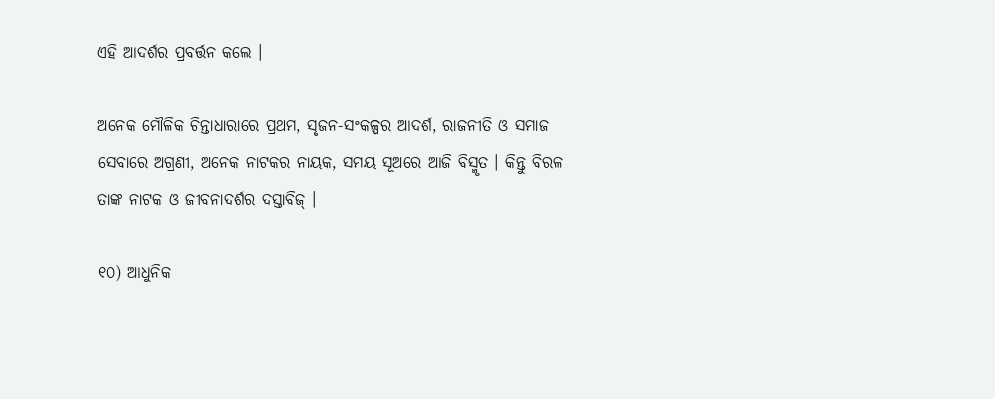ଏହି ଆଦର୍ଶର ପ୍ରବର୍ତ୍ତନ କଲେ ।

ଅନେକ ମୌଳିକ ଚିନ୍ତାଧାରାରେ ପ୍ରଥମ, ସୃଜନ-ସଂକଳ୍ପର ଆଦର୍ଶ, ରାଜନୀତି ଓ ସମାଜ ସେବାରେ ଅଗ୍ରଣୀ, ଅନେକ ନାଟକର ନାୟକ, ସମୟ ସୂଅରେ ଆଜି ବିସ୍ମୃତ । କିନ୍ତୁ ବିରଳ ତାଙ୍କ ନାଟକ ଓ ଜୀବନାଦର୍ଶର ଦସ୍ତାବିଜ୍ ।

୧୦) ଆଧୁନିକ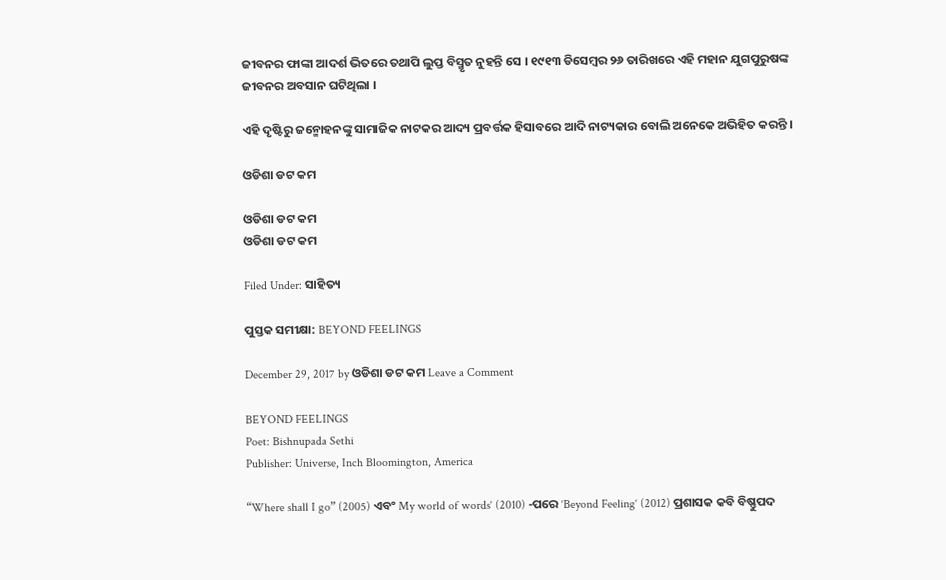ଜୀବନର ଫାଙ୍କା ଆଦର୍ଶ ଭିତରେ ତଥାପି ଲୁପ୍ତ ବିସ୍ମୃତ ନୁହନ୍ତି ସେ । ୧୯୧୩ ଡିସେମ୍ବର ୨୬ ତାରିଖରେ ଏହି ମହାନ ଯୁଗପୁରୁଷଙ୍କ ଜୀବନର ଅବସାନ ଘଟିଥିଲା ।

ଏହି ଦୃଷ୍ଟିରୁ ଜନ୍ମୋହନଙ୍କୁ ସାମାଜିକ ନାଟକର ଆଦ୍ୟ ପ୍ରବର୍ତ୍ତକ ହିସାବରେ ଆଦି ନାଟ୍ୟକାର ବୋଲି ଅନେକେ ଅଭିହିତ କରନ୍ତି ।

ଓଡିଶା ଡଟ କମ

ଓଡିଶା ଡଟ କମ
ଓଡିଶା ଡଟ କମ

Filed Under: ସାହିତ୍ୟ

ପୁସ୍ତକ ସମୀକ୍ଷା: BEYOND FEELINGS

December 29, 2017 by ଓଡିଶା ଡଟ କମ Leave a Comment

BEYOND FEELINGS
Poet: Bishnupada Sethi
Publisher: Universe, Inch Bloomington, America

“Where shall I go” (2005) ଏବଂ My world of words‘ (2010) -ପରେ ‘Beyond Feeling‘ (2012) ପ୍ରଶାସକ କବି ବିଷ୍ଣୁପଦ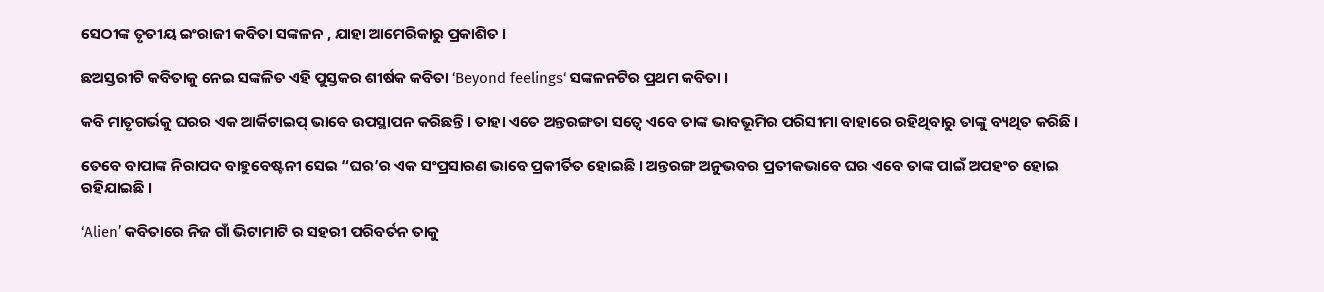ସେଠୀଙ୍କ ତୃତୀୟ ଇଂରାଜୀ କବିତା ସଙ୍କଳନ , ଯାହା ଆମେରିକାରୁ ପ୍ରକାଶିତ ।

ଛଅସ୍ତରୀଟି କବିତାକୁ ନେଇ ସଙ୍କଳିତ ଏହି ପୁସ୍ତକର ଶୀର୍ଷକ କବିତା ‘Beyond feelings‘ ସଙ୍କଳନଟିର ପ୍ରଥମ କବିତା ।

କବି ମାତୃଗର୍ଭକୁ ଘରର ଏକ ଆର୍କିଟାଇପ୍ ଭାବେ ଉପସ୍ଥାପନ କରିଛନ୍ତି । ତାହା ଏତେ ଅନ୍ତରଙ୍ଗତା ସତ୍ବେ ଏବେ ତାଙ୍କ ଭାବଭୂମିର ପରିସୀମା ବାହାରେ ରହିଥିବାରୁ ତାଙ୍କୁ ବ୍ୟଥିତ କରିଛି ।

ତେବେ ବାପାଙ୍କ ନିରାପଦ ବାହୁବେଷ୍ଟନୀ ସେଇ “ଘର’ର ଏକ ସଂପ୍ରସାରଣ ଭାବେ ପ୍ରକୀର୍ତିତ ହୋଇଛି । ଅନ୍ତରଙ୍ଗ ଅନୁଭବର ପ୍ରତୀକଭାବେ ଘର ଏବେ ତାଙ୍କ ପାଇଁ ଅପହଂଚ ହୋଇ ରହିଯାଇଛି ।

‘Alien’ କବିତାରେ ନିଜ ଗାଁ ଭିଟାମାଟି ର ସହରୀ ପରିବର୍ତନ ତାକୁ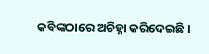କବିଙ୍କଠାରେ ଅଚିହ୍ନା କରିଦେଇଛି ।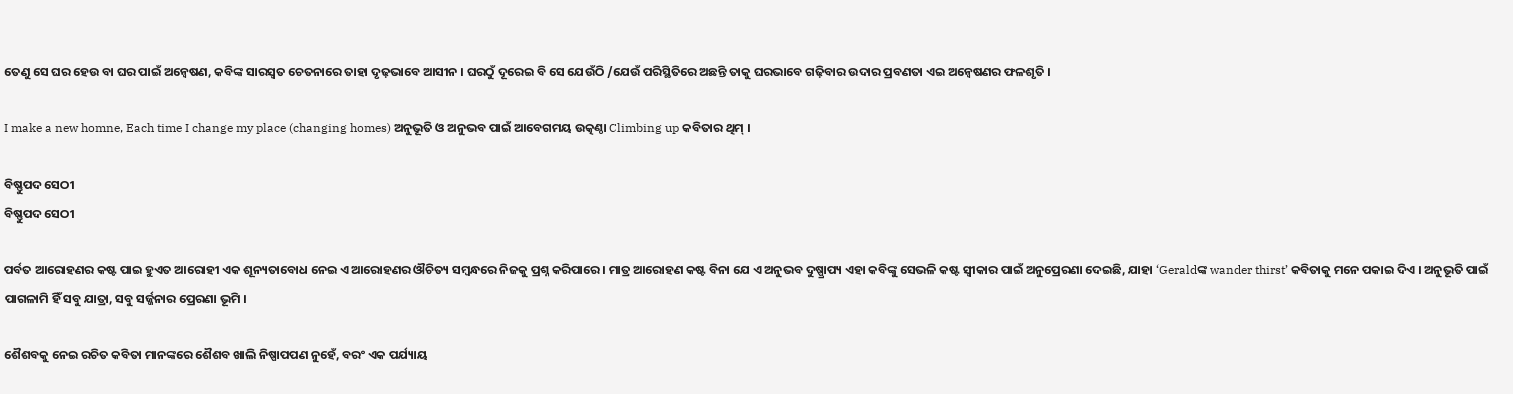ତେଣୁ ସେ ଘର ହେଉ ବା ଘର ପାଇଁ ଅନ୍ୱେଷଣ, କବିଙ୍କ ସାରସ୍ୱତ ଚେତନାରେ ତାହା ଦୃଢ଼ଭାବେ ଆସୀନ । ଘରଠୁଁ ଦୂରେଇ ବି ସେ ଯେଉଁଠି /ଯେଉଁ ପରିସ୍ଥିତିରେ ଅଛନ୍ତି ତାକୁ ଘରଭାବେ ଗଢ଼ିବାର ଉଦାର ପ୍ରବଣତା ଏଇ ଅନ୍ୱେଷଣର ଫଳଶୃତି ।

I make a new homne, Each time I change my place (changing homes) ଅନୁଭୂତି ଓ ଅନୁଭବ ପାଇଁ ଆବେଗମୟ ଉତ୍କଣ୍ଠା Climbing up କବିତାର ଥିମ୍ ।

ବିଷ୍ଣୁପଦ ସେଠୀ
ବିଷ୍ଣୁପଦ ସେଠୀ

ପର୍ବତ ଆରୋହଣର କଷ୍ଟ ପାଇ ହୁଏତ ଆରୋହୀ ଏକ ଶୂନ୍ୟତାବୋଧ ନେଇ ଏ ଆରୋହଣର ଔଚିତ୍ୟ ସମ୍ବନ୍ଧରେ ନିଜକୁ ପ୍ରଶ୍ନ କରିପାରେ । ମାତ୍ର ଆରୋହଣ କଷ୍ଟ ବିନା ଯେ ଏ ଅନୁଭବ ଦୁଷ୍ପ୍ରାପ୍ୟ ଏହା କବିଙ୍କୁ ସେଭଳି କଷ୍ଟ ସ୍ୱୀକାର ପାଇଁ ଅନୁପ୍ରେରଣା ଦେଇଛି, ଯାହା ‘Geraldଙ୍କ wander thirst’ କବିତାକୁ ମନେ ପକାଇ ଦିଏ । ଅନୁଭୂତି ପାଇଁ ପାଗଳାମି ହିଁ ସବୁ ଯାତ୍ରା, ସବୁ ସର୍ଜ୍ଜନାର ପ୍ରେରଣା ଭୂମି ।

ଶୈଶବକୁ ନେଇ ରଚିତ କବିତା ମାନଙ୍କରେ ଶୈଶବ ଖାଲି ନିଷ୍ପାପପଣ ନୁହେଁ, ବରଂ ଏକ ପର୍ଯ୍ୟାୟ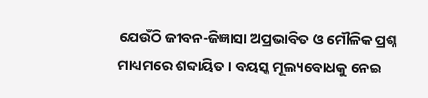ଯେଉଁଠି ଜୀବନ-ଜିଜ୍ଞାସା ଅପ୍ରଭାବିତ ଓ ମୌଳିକ ପ୍ରଶ୍ନ ମାଧ୍ୟମରେ ଶବ୍ଦାୟିତ । ବୟସ୍କ ମୂଲ୍ୟବୋଧକୁ ନେଇ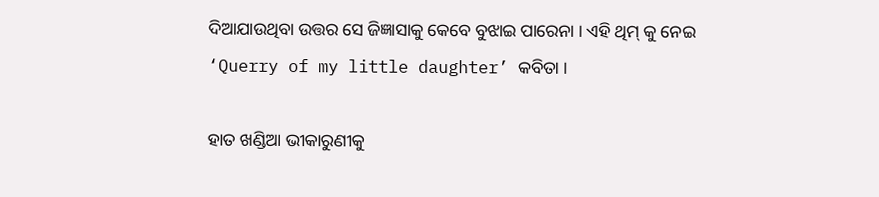ଦିଆଯାଉଥିବା ଉତ୍ତର ସେ ଜିଜ୍ଞାସାକୁ କେବେ ବୁଝାଇ ପାରେନା । ଏହି ଥିମ୍ କୁ ନେଇ ‘Querry of my little daughter’ କବିତା ।

ହାତ ଖଣ୍ଡିଆ ଭୀକାରୁଣୀକୁ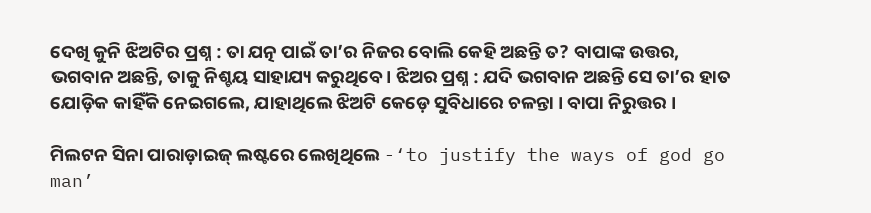ଦେଖି କୁନି ଝିଅଟିର ପ୍ରଶ୍ନ : ତା ଯତ୍ନ ପାଇଁ ତା’ର ନିଜର ବୋଲି କେହି ଅଛନ୍ତି ତ? ବାପାଙ୍କ ଉତ୍ତର, ଭଗବାନ ଅଛନ୍ତି, ତାକୁ ନିଶ୍ଚୟ ସାହାଯ୍ୟ କରୁଥିବେ । ଝିଅର ପ୍ରଶ୍ନ : ଯଦି ଭଗବାନ ଅଛନ୍ତି ସେ ତା’ର ହାତ ଯୋଡ଼ିକ କାହିଁକି ନେଇଗଲେ, ଯାହାଥିଲେ ଝିଅଟି କେଡ଼େ ସୁବିଧାରେ ଚଳନ୍ତା । ବାପା ନିରୁତ୍ତର ।

ମିଲଟନ ସିନା ପାରାଡ଼ାଇଜ୍ ଲଷ୍ଟରେ ଲେଖିଥିଲେ -‘to justify the ways of god go man’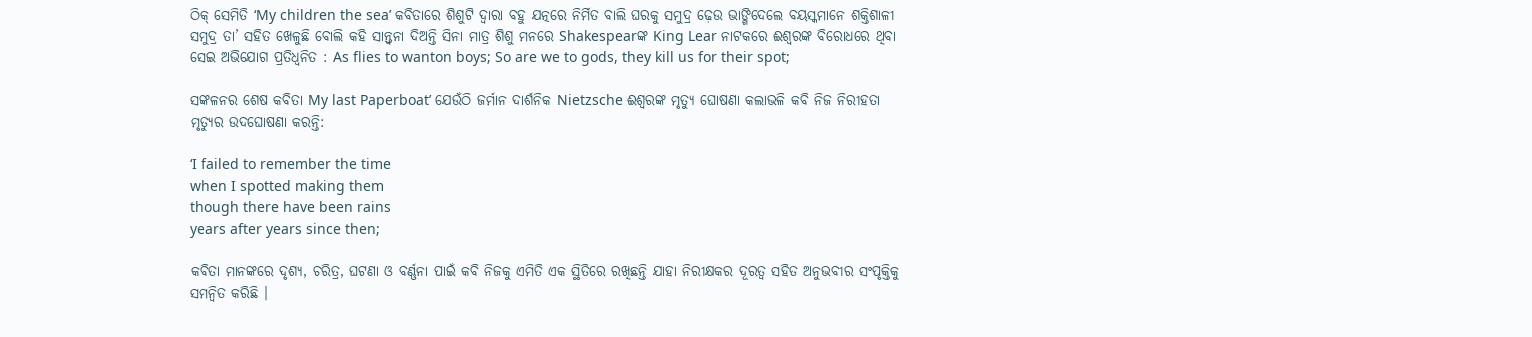ଠିକ୍ ସେମିତି ‘My children the sea’ କବିତାରେ ଶିଶୁଟି ଦ୍ୱାରା ବହୁ ଯତ୍ନରେ ନିର୍ମିତ ବାଲି ଘରକୁ ସମୁଦ୍ର ଢ଼େଉ ଭାଙ୍ଗିଦେଲେ ବୟସ୍କମାନେ ଶକ୍ତିଶାଳୀ ସମୁଦ୍ର ତା’ ସହିତ ଖେଳୁଛି ବୋଲି କହି ସାନ୍ତ୍ୱନା ଦିଅନ୍ତି ସିନା ମାତ୍ର ଶିଶୁ ମନରେ Shakespearଙ୍କ King Lear ନାଟକରେ ଈଶ୍ୱରଙ୍କ ବିରୋଧରେ ଥିବା ସେଇ ଅଭିଯୋଗ ପ୍ରତିଧ୍ୱନିତ : As flies to wanton boys; So are we to gods, they kill us for their spot;

ସଙ୍କଳନର ଶେଷ କବିତା My last Paperboat’ ଯେଉଁଠି ଜର୍ମାନ ଦାର୍ଶନିକ Nietzsche ଈଶ୍ୱରଙ୍କ ମୃତ୍ୟୁ ଘୋଷଣା କଲାଭଳି କବି ନିଜ ନିରୀହତା ମୃତ୍ୟୁର ଉଦଘୋଷଣା କରନ୍ତି:

‘I failed to remember the time
when I spotted making them
though there have been rains
years after years since then;

କବିତା ମାନଙ୍କରେ ଦୃଶ୍ୟ, ଚରିତ୍ର, ଘଟଣା ଓ ବର୍ଣ୍ଣନା ପାଇଁ କବି ନିଜକୁ ଏମିତି ଏକ ସ୍ଥିତିରେ ରଖିଛନ୍ତି ଯାହା ନିରୀକ୍ଷକର ଦୂରତ୍ୱ ସହିତ ଅନୁଭବୀର ସଂପୃକ୍ତିକୁ ସମନ୍ୱିତ କରିଛି ।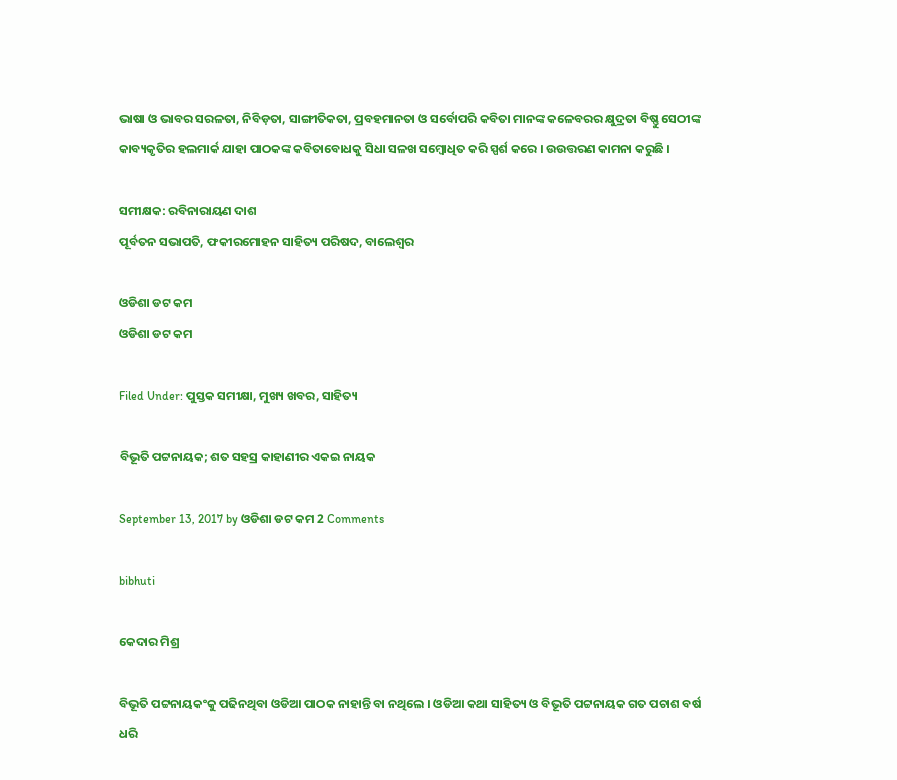ଭାଷା ଓ ଭାବର ସରଳତା, ନିବିଡ଼ତା, ସାଙ୍ଗୀତିକତା, ପ୍ରବହମାନତା ଓ ସର୍ବୋପରି କବିତା ମାନଙ୍କ କଳେବରର କ୍ଷୁଦ୍ରତା ବିଷ୍ଣୁ ସେଠୀଙ୍କ କାବ୍ୟକୃତିର ହଲମାର୍କ ଯାହା ପାଠକଙ୍କ କବିତାବୋଧକୁ ସିଧା ସଳଖ ସମ୍ବୋଧିତ କରି ସ୍ପର୍ଶ କରେ । ଉଉତ୍ତରଣ କାମନା କରୁଛି ।

ସମୀକ୍ଷକ: ରବିନାରାୟଣ ଦାଶ
ପୂର୍ବତନ ସଭାପତି, ଫକୀରମୋହନ ସାହିତ୍ୟ ପରିଷଦ, ବାଲେଶ୍ୱର

ଓଡିଶା ଡଟ କମ
ଓଡିଶା ଡଟ କମ

Filed Under: ପୁସ୍ତକ ସମୀକ୍ଷା, ମୁଖ୍ୟ ଖବର, ସାହିତ୍ୟ

ବିଭୂତି ପଟ୍ଟନାୟକ; ଶତ ସହସ୍ର କାହାଣୀର ଏକଇ ନାୟକ

September 13, 2017 by ଓଡିଶା ଡଟ କମ 2 Comments

bibhuti

କେଦାର ମିଶ୍ର

ବିଭୂତି ପଟ୍ଟନାୟକଂକୁ ପଢିନଥିବା ଓଡିଆ ପାଠକ ନାହାନ୍ତି ବା ନଥିଲେ । ଓଡିଆ କଥା ସାହିତ୍ୟ ଓ ବିଭୂତି ପଟ୍ଟନାୟକ ଗତ ପଚାଶ ବର୍ଷ ଧରି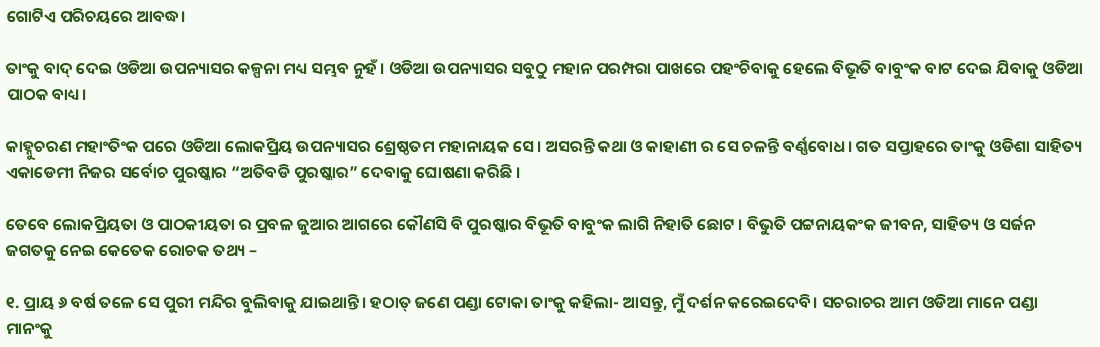ଗୋଟିଏ ପରିଚୟରେ ଆବଦ୍ଧ।

ତାଂକୁ ବାଦ୍ ଦେଇ ଓଡିଆ ଉପନ୍ୟାସର କଳ୍ପନା ମଧ୍ୟ ସମ୍ଭବ ନୁହଁ । ଓଡିଆ ଉପନ୍ୟାସର ସବୁଠୁ ମହାନ ପରମ୍ପରା ପାଖରେ ପହଂଚିବାକୁ ହେଲେ ବିଭୂତି ବାବୁଂକ ବାଟ ଦେଇ ଯିବାକୁ ଓଡିଆ ପାଠକ ବାଧ୍ୟ।

କାହ୍ନୁଚରଣ ମହାଂତିଂକ ପରେ ଓଡିଆ ଲୋକପ୍ରିୟ ଉପନ୍ୟାସର ଶ୍ରେଷ୍ଠତମ ମହାନାୟକ ସେ। ଅସରନ୍ତି କଥା ଓ କାହାଣୀ ର ସେ ଚଳନ୍ତି ବର୍ଣ୍ଣବୋଧ। ଗତ ସପ୍ତାହରେ ତାଂକୁ ଓଡିଶା ସାହିତ୍ୟ ଏକାଡେମୀ ନିଜର ସର୍ବୋଚ ପୁରଷ୍କାର “ଅତିବଡି ପୁରଷ୍କାର” ଦେବାକୁ ଘୋଷଣା କରିଛି ।

ତେବେ ଲୋକପ୍ରିୟତା ଓ ପାଠକୀୟତା ର ପ୍ରବଳ ଜୁଆର ଆଗରେ କୌଣସି ବି ପୁରଷ୍କାର ବିଭୂତି ବାବୁଂକ ଲାଗି ନିହାତି ଛୋଟ । ବିଭୁତି ପଟ୍ଟନାୟକଂକ ଜୀବନ, ସାହିତ୍ୟ ଓ ସର୍ଜନ ଜଗତକୁ ନେଇ କେତେକ ରୋଚକ ତଥ୍ୟ –

୧. ପ୍ରାୟ ୬ ବର୍ଷ ତଳେ ସେ ପୁରୀ ମନ୍ଦିର ବୁଲିବାକୁ ଯାଇଥାନ୍ତି। ହଠାତ୍ ଜଣେ ପଣ୍ଡା ଟୋକା ତାଂକୁ କହିଲା- ଆସନ୍ତୁ, ମୁଁ ଦର୍ଶନ କରେଇଦେବି। ସଚରାଚର ଆମ ଓଡିଆ ମାନେ ପଣ୍ଡା ମାନଂକୁ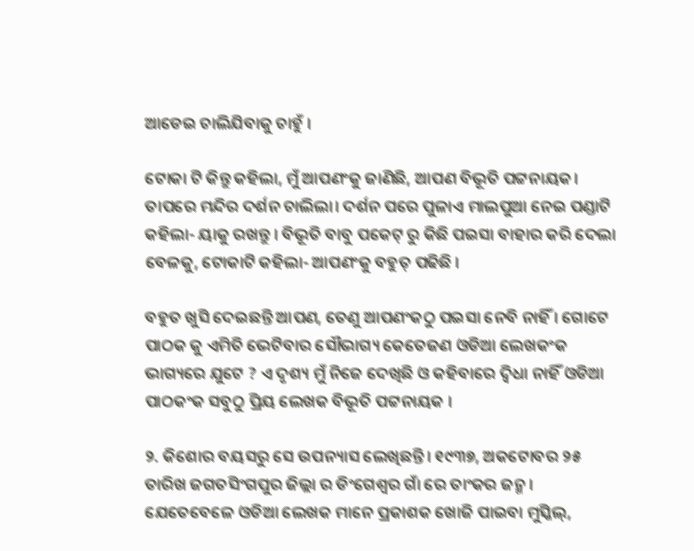ଆଡେଇ ଚାଲିଯିବାକୁ ଚାହୁଁ ।

ଟୋକା ଟି କିନ୍ତୁ କହିଲା, ମୁଁ ଆପଣଂକୁ ଜାଣିଛି, ଆପଣ ବିଭୂତି ପଟ୍ଟନାୟକ। ତାପରେ ମନ୍ଦିର ଦର୍ଶନ ଚାଲିଲା। ଦର୍ଶନ ପରେ ପୁଳାଏ ମାଲପୁଆ ନେଇ ପଣ୍ଡାଟି କହିଲା- ୟାକୁ ରଖନ୍ତୁ । ବିଭୂତି ବାବୁ ପକେଟ୍ ରୁ କିଛି ପଇସା ବାହାର କରି ଦେଲା ବେଳକୁ, ଟୋକାଟି କହିଲା- ଆପଣଂକୁ ବହୁତ୍ ପଢିଛି ।

ବହୁତ ଖୁସି ଦେଇଛନ୍ତି ଆପଣ, ତେଣୁ ଆପଣଂକଠୁ ପଇସା ନେବି ନାହିଁ । ଗୋଟେ ପାଠକ କୁ ଏମିତି ଭେଟିବାର ସୌଭାଗ୍ୟ କେତେଜଣ ଓଡିଆ ଲେଖକଂକ ଭାଗ୍ୟରେ ଯୁଟେ ? ଏ ଦୃଶ୍ୟ ମୁଁ ନିଜେ ଦେଖିଛି ଓ କହିବାରେ ଦ୍ଵିଧା ନାହିଁ ଓଡିଆ ପାଠକଂକ ସବୁଠୁ ପ୍ରିୟ ଲେଖକ ବିଭୂତି ପଟ୍ଟନାୟକ ।

୨. କିଶୋର ବୟସରୁ ସେ ଉପନ୍ୟାସ ଲେଖିଛନ୍ତି। ୧୯୩୭, ଅକଟୋବର ୨୫ ତାରିଖ ଜଗତସିଂଗପୁର ଜିଲ୍ଲା ର ଡିଂଗେଶ୍ଵର ଗାଁ ରେ ତାଂକର ଜନ୍ମ । ଯେତେବେଳେ ଓଡିଆ ଲେଖକ ମାନେ ପ୍ରକାଶକ ଖୋଜି ପାଇବା ମୁସ୍କିଲ୍,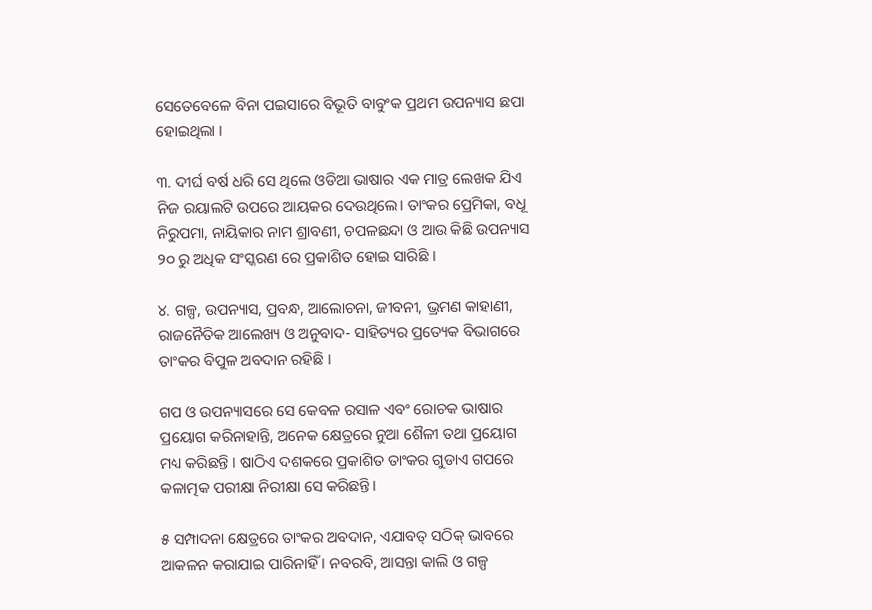ସେତେବେଳେ ବିନା ପଇସାରେ ବିଭୂତି ବାବୁଂକ ପ୍ରଥମ ଉପନ୍ୟାସ ଛପା ହୋଇଥିଲା ।

୩. ଦୀର୍ଘ ବର୍ଷ ଧରି ସେ ଥିଲେ ଓଡିଆ ଭାଷାର ଏକ ମାତ୍ର ଲେଖକ ଯିଏ ନିଜ ରୟାଲଟି ଉପରେ ଆୟକର ଦେଉଥିଲେ। ତାଂକର ପ୍ରେମିକା, ବଧୂ ନିରୁପମା, ନାୟିକାର ନାମ ଶ୍ରାବଣୀ, ଚପଳଛନ୍ଦା ଓ ଆଉ କିଛି ଉପନ୍ୟାସ ୨୦ ରୁ ଅଧିକ ସଂସ୍କରଣ ରେ ପ୍ରକାଶିତ ହୋଇ ସାରିଛି ।

୪. ଗଳ୍ପ, ଉପନ୍ୟାସ, ପ୍ରବନ୍ଧ, ଆଲୋଚନା, ଜୀବନୀ, ଭ୍ରମଣ କାହାଣୀ, ରାଜନୈତିକ ଆଲେଖ୍ୟ ଓ ଅନୁବାଦ- ସାହିତ୍ୟର ପ୍ରତ୍ୟେକ ବିଭାଗରେ ତାଂକର ବିପୁଳ ଅବଦାନ ରହିଛି ।

ଗପ ଓ ଉପନ୍ୟାସରେ ସେ କେବଳ ରସାଳ ଏବଂ ରୋଚକ ଭାଷାର ପ୍ରୟୋଗ କରିନାହାନ୍ତି, ଅନେକ କ୍ଷେତ୍ରରେ ନୁଆ ଶୈଳୀ ତଥା ପ୍ରୟୋଗ ମଧ୍ୟ କରିଛନ୍ତି । ଷାଠିଏ ଦଶକରେ ପ୍ରକାଶିତ ତାଂକର ଗୁଡାଏ ଗପରେ କଳାତ୍ମକ ପରୀକ୍ଷା ନିରୀକ୍ଷା ସେ କରିଛନ୍ତି।

୫ ସମ୍ପାଦନା କ୍ଷେତ୍ରରେ ତାଂକର ଅବଦାନ, ଏଯାବତ୍ ସଠିକ୍ ଭାବରେ ଆକଳନ କରାଯାଇ ପାରିନାହିଁ । ନବରବି, ଆସନ୍ତା କାଲି ଓ ଗଳ୍ପ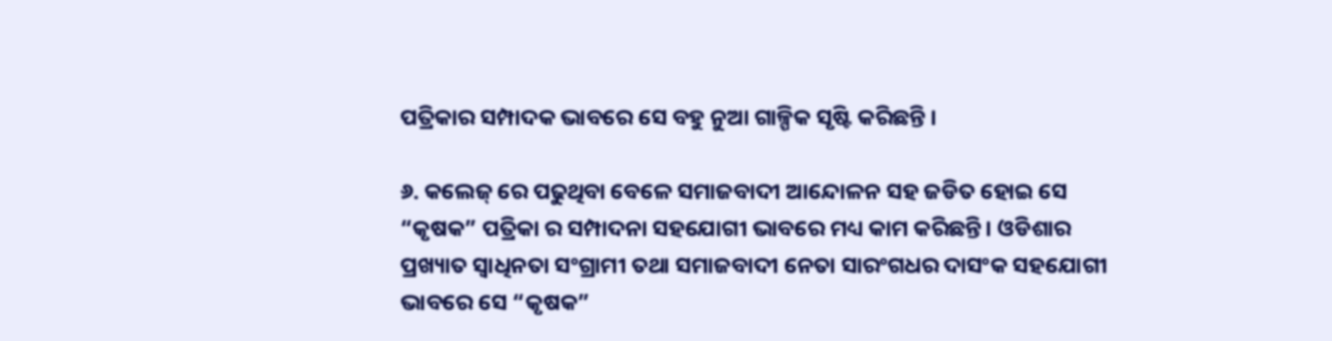ପତ୍ରିକାର ସମ୍ପାଦକ ଭାବରେ ସେ ବହୁ ନୁଆ ଗାଳ୍ପିକ ସୃଷ୍ଟି କରିଛନ୍ତି ।

୬. କଲେଜ୍ ରେ ପଢୁଥିବା ବେଳେ ସମାଜବାଦୀ ଆନ୍ଦୋଳନ ସହ ଜଡିତ ହୋଇ ସେ “କୃଷକ” ପତ୍ରିକା ର ସମ୍ପାଦନା ସହଯୋଗୀ ଭାବରେ ମଧ୍ୟ କାମ କରିଛନ୍ତି। ଓଡିଶାର ପ୍ରଖ୍ୟାତ ସ୍ବାଧିନତା ସଂଗ୍ରାମୀ ତଥା ସମାଜବାଦୀ ନେତା ସାରଂଗଧର ଦାସଂକ ସହଯୋଗୀ ଭାବରେ ସେ “କୃଷକ”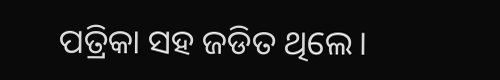ପତ୍ରିକା ସହ ଜଡିତ ଥିଲେ।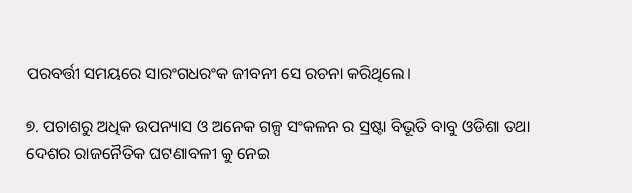ପରବର୍ତ୍ତୀ ସମୟରେ ସାରଂଗଧରଂକ ଜୀବନୀ ସେ ରଚନା କରିଥିଲେ।

୭. ପଚାଶରୁ ଅଧିକ ଉପନ୍ୟାସ ଓ ଅନେକ ଗଳ୍ପ ସଂକଳନ ର ସ୍ରଷ୍ଟା ବିଭୂତି ବାବୁ ଓଡିଶା ତଥା ଦେଶର ରାଜନୈତିକ ଘଟଣାବଳୀ କୁ ନେଇ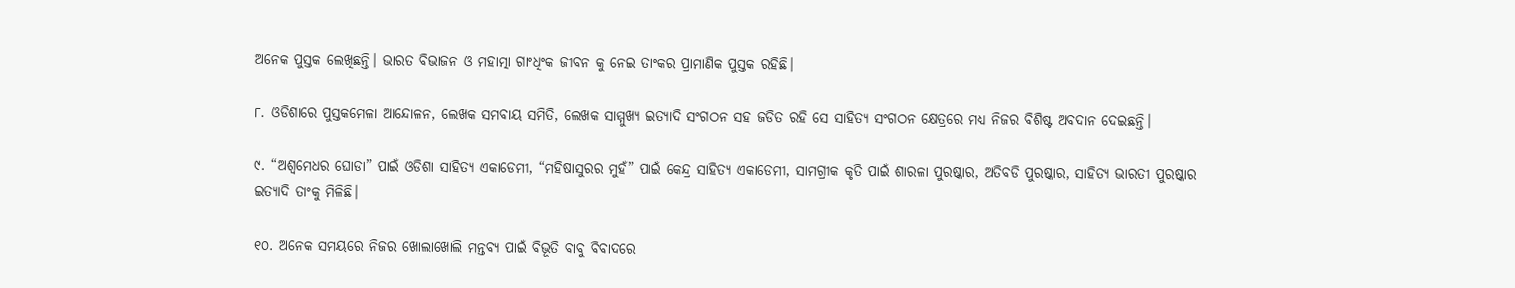ଅନେକ ପୁସ୍ତକ ଲେଖିଛନ୍ତି। ଭାରତ ବିଭାଜନ ଓ ମହାତ୍ମା ଗାଂଧିଂକ ଜୀବନ କୁ ନେଇ ତାଂକର ପ୍ରାମାଣିକ ପୁସ୍ତକ ରହିଛି।

୮. ଓଡିଶାରେ ପୁସ୍ତକମେଳା ଆନ୍ଦୋଳନ, ଲେଖକ ସମବାୟ ସମିତି, ଲେଖକ ସାମ୍ମୁଖ୍ୟ ଇତ୍ୟାଦି ସଂଗଠନ ସହ ଜଡିତ ରହି ସେ ସାହିତ୍ୟ ସଂଗଠନ କ୍ଷେତ୍ରରେ ମଧ୍ୟ ନିଜର ବିଶିଷ୍ଟ ଅବଦାନ ଦେଇଛନ୍ତି।

୯. “ଅଶ୍ଵମେଧର ଘୋଡା” ପାଇଁ ଓଡିଶା ସାହିତ୍ୟ ଏକାଡେମୀ, “ମହିଷାସୁରର ମୁହଁ” ପାଇଁ କେନ୍ଦ୍ର ସାହିତ୍ୟ ଏକାଡେମୀ, ସାମଗ୍ରୀକ କୃତି ପାଇଁ ଶାରଳା ପୁରଷ୍କାର, ଅତିବଡି ପୁରଷ୍କାର, ସାହିତ୍ୟ ଭାରତୀ ପୁରଷ୍କାର ଇତ୍ୟାଦି ତାଂକୁ ମିଳିଛି।

୧୦. ଅନେକ ସମୟରେ ନିଜର ଖୋଲାଖୋଲି ମନ୍ତବ୍ୟ ପାଇଁ ବିଭୂତି ବାବୁ ବିବାଦରେ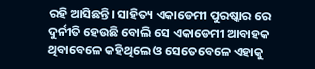ରହି ଆସିଛନ୍ତି। ସାହିତ୍ୟ ଏକାଡେମୀ ପୁରଷ୍କାର ରେ ଦୁର୍ନୀତି ହେଉଛି ବୋଲି ସେ ଏକାଡେମୀ ଆବାହକ ଥିବାବେଳେ କହିଥିଲେ ଓ ସେତେବେଳେ ଏହାକୁ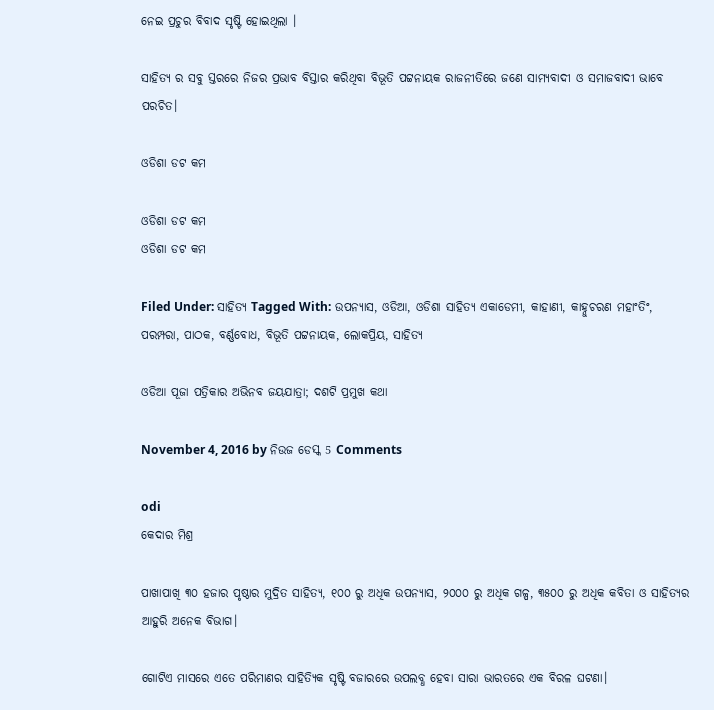ନେଇ ପ୍ରଚୁର ବିବାଦ ସୃଷ୍ଟି ହୋଇଥିଲା ।

ସାହିତ୍ୟ ର ସବୁ ସ୍ତରରେ ନିଜର ପ୍ରଭାବ ବିସ୍ତାର କରିଥିବା ବିଭୂତି ପଟ୍ଟନାୟକ ରାଜନୀତିରେ ଜଣେ ସାମ୍ୟବାଦୀ ଓ ସମାଜବାଦୀ ଭାବେ ପରଚିତ।

ଓଡିଶା ଡଟ କମ

ଓଡିଶା ଡଟ କମ
ଓଡିଶା ଡଟ କମ

Filed Under: ସାହିତ୍ୟ Tagged With: ଉପନ୍ୟାସ, ଓଡିଆ, ଓଡିଶା ସାହିତ୍ୟ ଏକାଡେମୀ, କାହାଣୀ, କାହ୍ନୁଚରଣ ମହାଂତିଂ, ପରମ୍ପରା, ପାଠକ, ବର୍ଣ୍ଣବୋଧ, ବିଭୂତି ପଟ୍ଟନାୟକ, ଲୋକପ୍ରିୟ, ସାହିତ୍ୟ

ଓଡିଆ ପୂଜା ପତ୍ରିକାର ଅଭିନବ ଜୟଯାତ୍ରା; ଦଶଟି ପ୍ରମୁଖ କଥା

November 4, 2016 by ନିଉଜ ଡେସ୍କ 5 Comments

odi
କେଦାର ମିଶ୍ର

ପାଖାପାଖି ୩୦ ହଜାର ପୃଷ୍ଠାର ମୁଦ୍ରିତ ସାହିତ୍ୟ, ୧୦୦ ରୁ ଅଧିକ ଉପନ୍ୟାସ, ୨୦୦୦ ରୁ ଅଧିକ ଗଳ୍ପ, ୩୫୦୦ ରୁ ଅଧିକ କବିତା ଓ ସାହିତ୍ୟର ଆହୁରି ଅନେକ ବିଭାଗ।

ଗୋଟିଏ ମାସରେ ଏତେ ପରିମାଣର ସାହିତ୍ୟିକ ସୃଷ୍ଟି ବଜାରରେ ଉପଲବ୍ଧ ହେବା ସାରା ଭାରତରେ ଏକ ବିରଳ ଘଟଣା।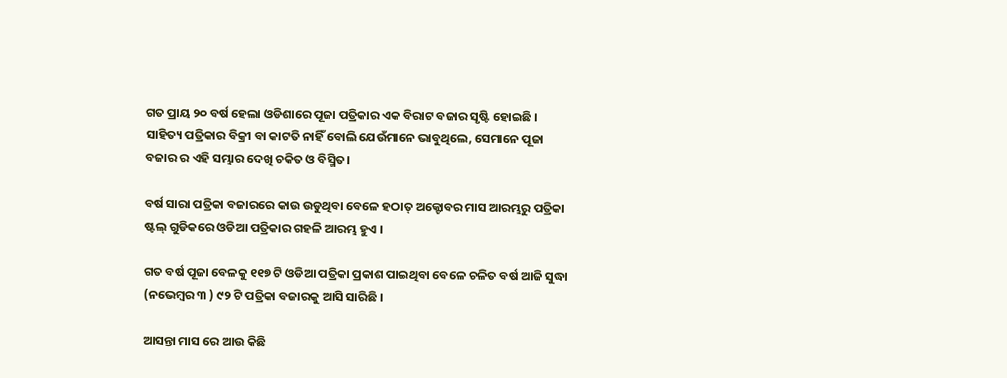ଗତ ପ୍ରାୟ ୨୦ ବର୍ଷ ହେଲା ଓଡିଶାରେ ପୂଜା ପତ୍ରିକାର ଏକ ବିରାଟ ବଜାର ସୃଷ୍ଟି ହୋଇଛି । ସାହିତ୍ୟ ପତ୍ରିକାର ବିକ୍ରୀ ବା କାଟତି ନାହିଁ ବୋଲି ଯେଉଁମାନେ ଭାବୁଥିଲେ, ସେମାନେ ପୂଜା ବଜାର ର ଏହି ସମ୍ଭାର ଦେଖି ଚକିତ ଓ ବିସ୍ମିତ।

ବର୍ଷ ସାରା ପତ୍ରିକା ବଜାରରେ କାଉ ଉଡୁଥିବା ବେଳେ ହଠାତ୍ ଅକ୍ଟୋବର ମାସ ଆରମ୍ଭରୁ ପତ୍ରିକା ଷ୍ଟଲ୍ ଗୁଡିକରେ ଓଡିଆ ପତ୍ରିକାର ଗହଳି ଆରମ୍ଭ ହୁଏ ।

ଗତ ବର୍ଷ ପୂଜା ବେଳକୁ ୧୧୭ ଟି ଓଡିଆ ପତ୍ରିକା ପ୍ରକାଶ ପାଇଥିବା ବେଳେ ଚଳିତ ବର୍ଷ ଆଜି ସୁଦ୍ଧା (ନଭେମ୍ବର ୩ ) ୯୨ ଟି ପତ୍ରିକା ବଜାରକୁ ଆସି ସାରିଛି ।

ଆସନ୍ତା ମାସ ରେ ଆଉ କିଛି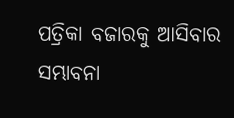ପତ୍ରିକା ବଜାରକୁ ଆସିବାର ସମ୍ଭାବନା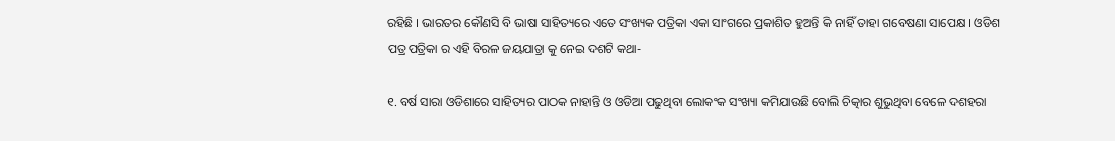ରହିଛି । ଭାରତର କୌଣସି ବି ଭାଷା ସାହିତ୍ୟରେ ଏତେ ସଂଖ୍ୟକ ପତ୍ରିକା ଏକା ସାଂଗରେ ପ୍ରକାଶିତ ହୁଅନ୍ତି କି ନାହିଁ ତାହା ଗବେଷଣା ସାପେକ୍ଷ । ଓଡିଶ ପତ୍ର ପତ୍ରିକା ର ଏହି ବିରଳ ଜୟଯାତ୍ରା କୁ ନେଇ ଦଶଟି କଥା-

୧. ବର୍ଷ ସାରା ଓଡିଶାରେ ସାହିତ୍ୟର ପାଠକ ନାହାନ୍ତି ଓ ଓଡିଆ ପଢୁଥିବା ଲୋକଂକ ସଂଖ୍ୟା କମିଯାଉଛି ବୋଲି ଚିତ୍କାର ଶୁଭୁଥିବା ବେଳେ ଦଶହରା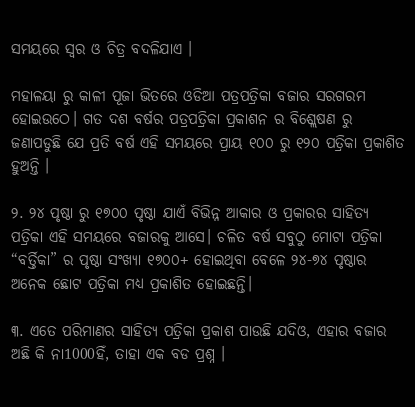ସମୟରେ ସ୍ଵର ଓ ଚିତ୍ର ବଦଳିଯାଏ ।

ମହାଳୟା ରୁ କାଳୀ ପୂଜା ଭିତରେ ଓଡିଆ ପତ୍ରପତ୍ରିକା ବଜାର ସରଗରମ ହୋଇଉଠେ। ଗତ ଦଶ ବର୍ଷର ପତ୍ରପତ୍ରିକା ପ୍ରକାଶନ ର ବିଶ୍ଲେଷଣ ରୁ ଜଣାପଡୁଛି ଯେ ପ୍ରତି ବର୍ଷ ଏହି ସମୟରେ ପ୍ରାୟ ୧୦୦ ରୁ ୧୨୦ ପତ୍ରିକା ପ୍ରକାଶିତ ହୁଅନ୍ତି ।

୨. ୨୪ ପୃଷ୍ଠା ରୁ ୧୭୦୦ ପୃଷ୍ଠା ଯାଏଁ ବିଭିନ୍ନ ଆକାର ଓ ପ୍ରକାରର ସାହିତ୍ୟ ପତ୍ରିକା ଏହି ସମୟରେ ବଜାରକୁ ଆସେ। ଚଳିତ ବର୍ଷ ସବୁଠୁ ମୋଟା ପତ୍ରିକା “ବର୍ତ୍ତିକା” ର ପୃଷ୍ଠା ସଂଖ୍ୟା ୧୭୦୦+ ହୋଇଥିବା ବେଳେ ୨୪-୭୪ ପୃଷ୍ଠାର ଅନେକ ଛୋଟ ପତ୍ରିକା ମଧ୍ୟ ପ୍ରକାଶିତ ହୋଇଛନ୍ତି।

୩. ଏତେ ପରିମାଣର ସାହିତ୍ୟ ପତ୍ରିକା ପ୍ରକାଶ ପାଉଛି ଯଦିଓ, ଏହାର ବଜାର ଅଛି କି ନା1000ହିଁ, ତାହା ଏକ ବଡ ପ୍ରଶ୍ନ ।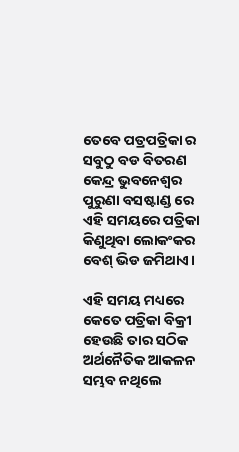ତେବେ ପତ୍ରପତ୍ରିକା ର ସବୁଠୁ ବଡ ବିତରଣ କେନ୍ଦ୍ର ଭୁବନେଶ୍ଵର ପୁରୁଣା ବସଷ୍ଟାଣ୍ଡ ରେ ଏହି ସମୟରେ ପତ୍ରିକା କିଣୁଥିବା ଲୋକଂକର ବେଶ୍ ଭିଡ ଜମିଥାଏ।

ଏହି ସମୟ ମଧ୍ୟରେ କେତେ ପତ୍ରିକା ବିକ୍ରୀ ହେଉଛି ତାର ସଠିକ ଅର୍ଥନୈତିକ ଆକଳନ ସମ୍ଭବ ନଥିଲେ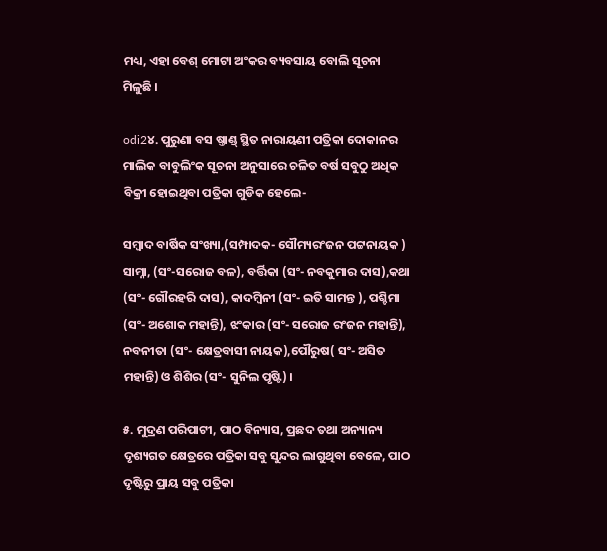ମଧ୍ୟ, ଏହା ବେଶ୍ ମୋଟା ଅଂକର ବ୍ୟବସାୟ ବୋଲି ସୂଚନା ମିଳୁଛି ।

odi2୪. ପୁରୁଣା ବସ ଷ୍ତାଣ୍ଡ୍ ସ୍ଥିତ ନାରାୟଣୀ ପତ୍ରିକା ଦୋକାନର ମାଲିକ ବାବୁଲିଂକ ସୂଚନା ଅନୁସାରେ ଚଳିତ ବର୍ଷ ସବୁଠୁ ଅଧିକ ବିକ୍ରୀ ହୋଇଥିବା ପତ୍ରିକା ଗୁଡିକ ହେଲେ-

ସମ୍ବାଦ ବାର୍ଷିକ ସଂଖ୍ୟା,(ସମ୍ପାଦକ- ସୌମ୍ୟରଂଜନ ପଟ୍ଟନାୟକ ) ସାମ୍ନା, (ସଂ-ସରୋଜ ବଳ), ବର୍ତ୍ତିକା (ସଂ- ନବକୁମାର ଦାସ),କଥା (ସଂ- ଗୌରହରି ଦାସ), କାଦମ୍ବିନୀ (ସଂ- ଇତି ସାମନ୍ତ ), ପଶ୍ଚିମା (ସଂ- ଅଶୋକ ମହାନ୍ତି), ଝଂକାର (ସଂ- ସରୋଜ ରଂଜନ ମହାନ୍ତି), ନବନୀତା (ସଂ- କ୍ଷେତ୍ରବାସୀ ନାୟକ),ପୌରୁଷ( ସଂ- ଅସିତ ମହାନ୍ତି) ଓ ଶିଶିର (ସଂ- ସୁନିଲ ପୃଷ୍ଟି) ।

୫. ମୁଦ୍ରଣ ପରିପାଟୀ, ପାଠ ବିନ୍ୟାସ, ପ୍ରଛଦ ତଥା ଅନ୍ୟାନ୍ୟ ଦୃଶ୍ୟଗତ କ୍ଷେତ୍ରରେ ପତ୍ରିକା ସବୁ ସୁନ୍ଦର ଲାଗୁଥିବା ବେଳେ, ପାଠ ଦୃଷ୍ଟିରୁ ପ୍ରାୟ ସବୁ ପତ୍ରିକା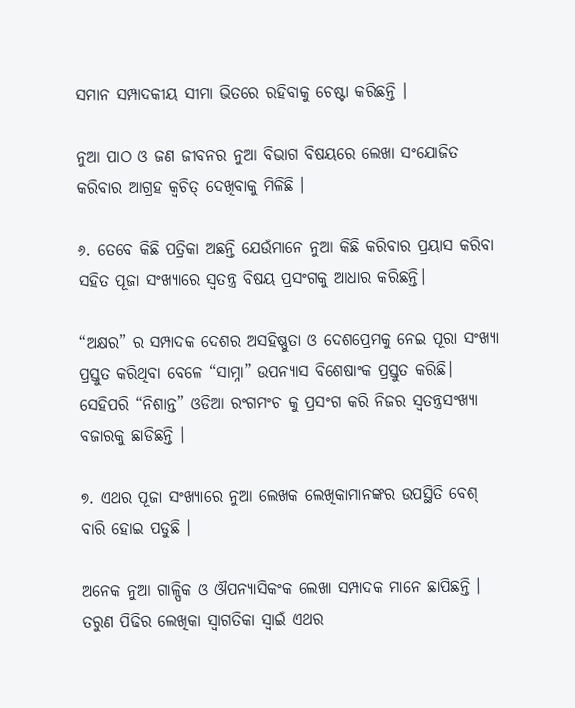ସମାନ ସମ୍ପାଦକୀୟ ସୀମା ଭିତରେ ରହିବାକୁ ଚେଷ୍ଟା କରିଛନ୍ତି ।

ନୁଆ ପାଠ ଓ ଜଣ ଜୀବନର ନୁଆ ବିଭାଗ ବିଷୟରେ ଲେଖା ସଂଯୋଜିତ କରିବାର ଆଗ୍ରହ କ୍ବଚିତ୍ ଦେଖିବାକୁ ମିଳିଛି ।

୬. ତେବେ କିଛି ପତ୍ରିକା ଅଛନ୍ତି ଯେଉଁମାନେ ନୁଆ କିଛି କରିବାର ପ୍ରୟାସ କରିବା ସହିତ ପୂଜା ସଂଖ୍ୟାରେ ସ୍ବତନ୍ତ୍ର ବିଷୟ ପ୍ରସଂଗକୁ ଆଧାର କରିଛନ୍ତି।

“ଅକ୍ଷର” ର ସମ୍ପାଦକ ଦେଶର ଅସହିଷ୍ଣୁତା ଓ ଦେଶପ୍ରେମକୁ ନେଇ ପୂରା ସଂଖ୍ୟା ପ୍ରସ୍ତୁତ କରିଥିବା ବେଳେ “ସାମ୍ନା” ଉପନ୍ୟାସ ବିଶେଷାଂକ ପ୍ରସ୍ତୁତ କରିଛି। ସେହିପରି “ନିଶାନ୍ତ” ଓଡିଆ ରଂଗମଂଚ କୁ ପ୍ରସଂଗ କରି ନିଜର ସ୍ବତନ୍ତ୍ରସଂଖ୍ୟା ବଜାରକୁ ଛାଡିଛନ୍ତି ।

୭. ଏଥର ପୂଜା ସଂଖ୍ୟାରେ ନୁଆ ଲେଖକ ଲେଖିକାମାନଙ୍କର ଉପସ୍ଥିତି ବେଶ୍ ବାରି ହୋଇ ପଡୁଛି ।

ଅନେକ ନୁଆ ଗାଳ୍ପିକ ଓ ଔପନ୍ୟାସିକଂକ ଲେଖା ସମ୍ପାଦକ ମାନେ ଛାପିଛନ୍ତି । ତରୁଣ ପିଢିର ଲେଖିକା ସ୍ଵାଗତିକା ସ୍ଵାଇଁ ଏଥର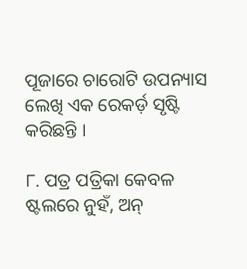ପୂଜାରେ ଚାରୋଟି ଉପନ୍ୟାସ ଲେଖି ଏକ ରେକର୍ଡ଼ ସୃଷ୍ଟି କରିଛନ୍ତି ।

୮. ପତ୍ର ପତ୍ରିକା କେବଳ ଷ୍ଟଲରେ ନୁହଁ, ଅନ୍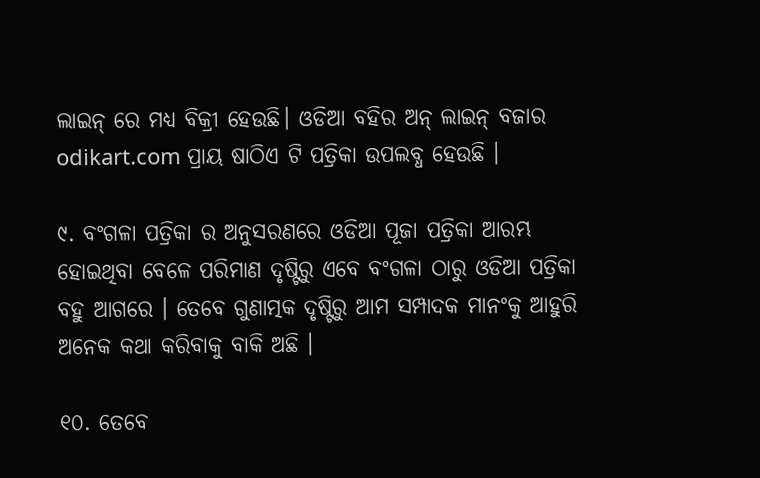ଲାଇନ୍ ରେ ମଧ୍ୟ ବିକ୍ରୀ ହେଉଛି। ଓଡିଆ ବହିର ଅନ୍ ଲାଇନ୍ ବଜାର odikart.com ପ୍ରାୟ ଷାଠିଏ ଟି ପତ୍ରିକା ଉପଲବ୍ଧ ହେଉଛି ।

୯. ବଂଗଳା ପତ୍ରିକା ର ଅନୁସରଣରେ ଓଡିଆ ପୂଜା ପତ୍ରିକା ଆରମ୍ଭ ହୋଇଥିବା ବେଳେ ପରିମାଣ ଦୃଷ୍ଟିରୁ ଏବେ ବଂଗଳା ଠାରୁ ଓଡିଆ ପତ୍ରିକା ବହୁ ଆଗରେ । ତେବେ ଗୁଣାତ୍ମକ ଦୃଷ୍ଟିରୁ ଆମ ସମ୍ପାଦକ ମାନଂକୁ ଆହୁରି ଅନେକ କଥା କରିବାକୁ ବାକି ଅଛି ।

୧୦. ତେବେ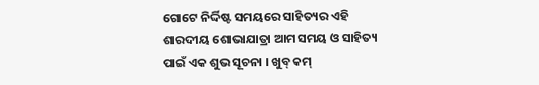ଗୋଟେ ନିର୍ଦ୍ଦିଷ୍ଟ ସମୟରେ ସାହିତ୍ୟର ଏହି ଶାରଦୀୟ ଶୋଭାଯାତ୍ରା ଆମ ସମୟ ଓ ସାହିତ୍ୟ ପାଇଁ ଏକ ଶୁଭ ସୂଚନା । ଖୁବ୍ କମ୍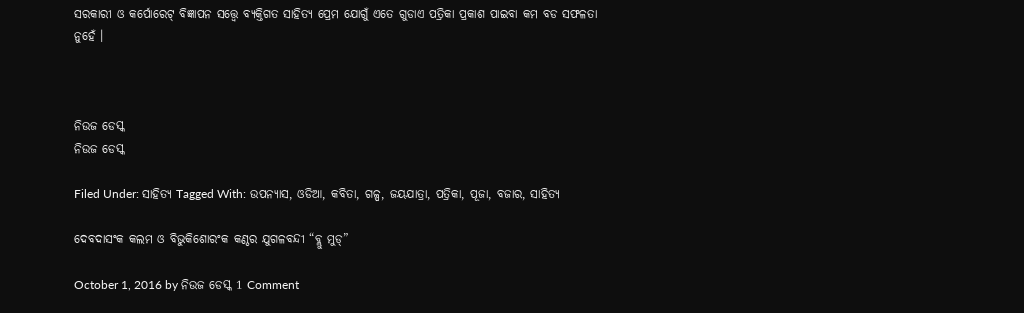ସରକାରୀ ଓ କର୍ପୋରେଟ୍ ବିଜ୍ଞାପନ ସତ୍ତ୍ୱେ ବ୍ୟକ୍ତିଗତ ସାହିତ୍ୟ ପ୍ରେମ ଯୋଗୁଁ ଏତେ ଗୁଡାଏ ପତ୍ରିକା ପ୍ରକାଶ ପାଇବା କମ ବଡ ସଫଳତା ନୁହେଁ ।



ନିଉଜ ଡେସ୍କ
ନିଉଜ ଡେସ୍କ

Filed Under: ସାହିତ୍ୟ Tagged With: ଉପନ୍ୟାସ, ଓଡିଆ, କବିତା, ଗଳ୍ପ, ଜୟଯାତ୍ରା, ପତ୍ରିକା, ପୂଜା, ବଜାର, ସାହିତ୍ୟ

ଦେବଦାସଂକ କଲମ ଓ ବିଭୁକିଶୋରଂକ କଣ୍ଠର ଯୁଗଳବନ୍ଦୀ “ବ୍ଲୁ ମୁଡ୍”

October 1, 2016 by ନିଉଜ ଡେସ୍କ 1 Comment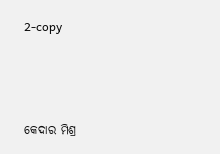2-copy



କେଦାର ମିଶ୍ର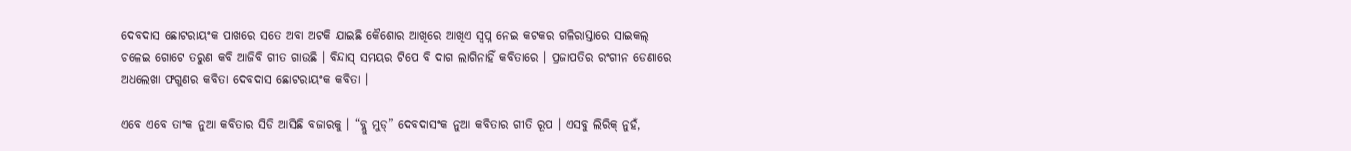ଦେବଦାସ ଛୋଟରାୟଂକ ପାଖରେ ସତେ ଅବା ଅଟକି ଯାଇଛି କୈଶୋର ଆଖିରେ ଆଖିଏ ସ୍ଵପ୍ନ ନେଇ କଟକର ଗଳିରାସ୍ତାରେ ସାଇକଲ୍ ଚଳେଇ ଗୋଟେ ତରୁଣ କବି ଆଜିବି ଗୀତ ଗାଉଛି । ବିନ୍ଦାସ୍ ସମୟର ଟିପେ ବି ଦାଗ ଲାଗିନାହିଁ କବିତାରେ । ପ୍ରଜାପତିର ରଂଗୀନ ଡେଣାରେ ଅଧଲେଖା ଫଗୁଣର କବିତା ଦେବଦାସ ଛୋଟରାୟଂକ କବିତା ।

ଏବେ ଏବେ ତାଂକ ନୁଆ କବିତାର ସିଡି ଆସିଛି ବଜାରକୁ । “ବ୍ଲୁ ମୁଡ୍” ଦେବଦାସଂକ ନୁଆ କବିତାର ଗୀତି ରୂପ । ଏସବୁ ଲିରିକ୍ ନୁହଁ,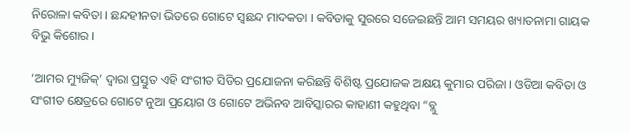ନିରୋଳା କବିତା । ଛନ୍ଦହୀନତା ଭିତରେ ଗୋଟେ ସ୍ବଛନ୍ଦ ମାଦକତା । କବିତାକୁ ସୁରରେ ସଜେଇଛନ୍ତି ଆମ ସମୟର ଖ୍ୟାତନାମା ଗାୟକ ବିଭୁ କିଶୋର ।

‘ଆମର ମ୍ୟୁଜିକ୍’ ଦ୍ଵାରା ପ୍ରସ୍ତୁତ ଏହି ସଂଗୀତ ସିଡିର ପ୍ରଯୋଜନା କରିଛନ୍ତି ବିଶିଷ୍ଟ ପ୍ରଯୋଜକ ଅକ୍ଷୟ କୁମାର ପରିଜା । ଓଡିଆ କବିତା ଓ ସଂଗୀତ କ୍ଷେତ୍ରରେ ଗୋଟେ ନୁଆ ପ୍ରୟୋଗ ଓ ଗୋଟେ ଅଭିନବ ଆବିସ୍କାରର କାହାଣୀ କହୁଥିବା “ବ୍ଲୁ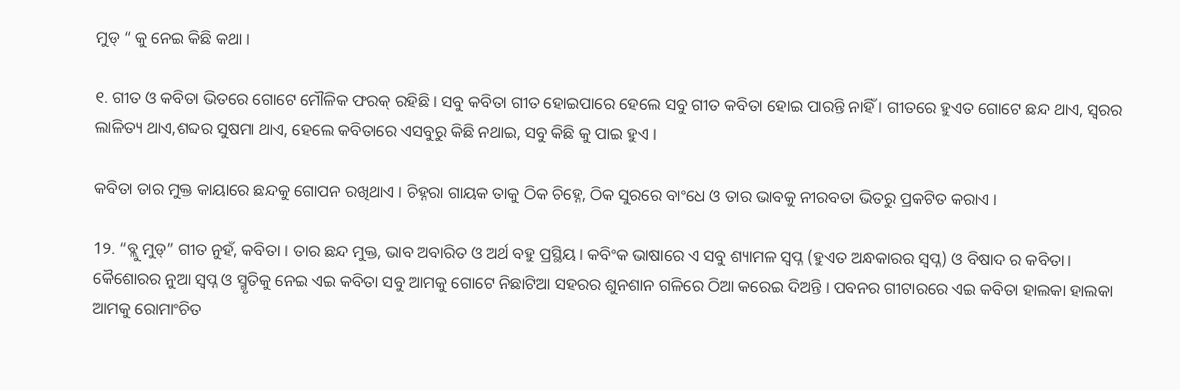ମୁଡ୍ “ କୁ ନେଇ କିଛି କଥା ।

୧. ଗୀତ ଓ କବିତା ଭିତରେ ଗୋଟେ ମୌଳିକ ଫରକ୍ ରହିଛି । ସବୁ କବିତା ଗୀତ ହୋଇପାରେ ହେଲେ ସବୁ ଗୀତ କବିତା ହୋଇ ପାରନ୍ତି ନାହିଁ । ଗୀତରେ ହୁଏତ ଗୋଟେ ଛନ୍ଦ ଥାଏ, ସ୍ଵରର ଲାଳିତ୍ୟ ଥାଏ,ଶବ୍ଦର ସୁଷମା ଥାଏ, ହେଲେ କବିତାରେ ଏସବୁରୁ କିଛି ନଥାଇ, ସବୁ କିଛି କୁ ପାଇ ହୁଏ ।

କବିତା ତାର ମୁକ୍ତ କାୟାରେ ଛନ୍ଦକୁ ଗୋପନ ରଖିଥାଏ । ଚିହ୍ନରା ଗାୟକ ତାକୁ ଠିକ ଚିହ୍ନେ, ଠିକ ସୁରରେ ବାଂଧେ ଓ ତାର ଭାବକୁ ନୀରବତା ଭିତରୁ ପ୍ରକଟିତ କରାଏ ।

1୨. “ବ୍ଲୁ ମୁଡ୍” ଗୀତ ନୁହଁ, କବିତା । ତାର ଛନ୍ଦ ମୁକ୍ତ, ଭାବ ଅବାରିତ ଓ ଅର୍ଥ ବହୁ ପ୍ରସ୍ଥିୟ । କବିଂକ ଭାଷାରେ ଏ ସବୁ ଶ୍ୟାମଳ ସ୍ବପ୍ନ (ହୁଏତ ଅନ୍ଧକାରର ସ୍ବପ୍ନ) ଓ ବିଷାଦ ର କବିତା। କୈଶୋରର ନୁଆ ସ୍ବପ୍ନ ଓ ସ୍ମୃତିକୁ ନେଇ ଏଇ କବିତା ସବୁ ଆମକୁ ଗୋଟେ ନିଛାଟିଆ ସହରର ଶୁନଶାନ ଗଳିରେ ଠିଆ କରେଇ ଦିଅନ୍ତି । ପବନର ଗୀଟାରରେ ଏଇ କବିତା ହାଲକା ହାଲକା ଆମକୁ ରୋମାଂଚିତ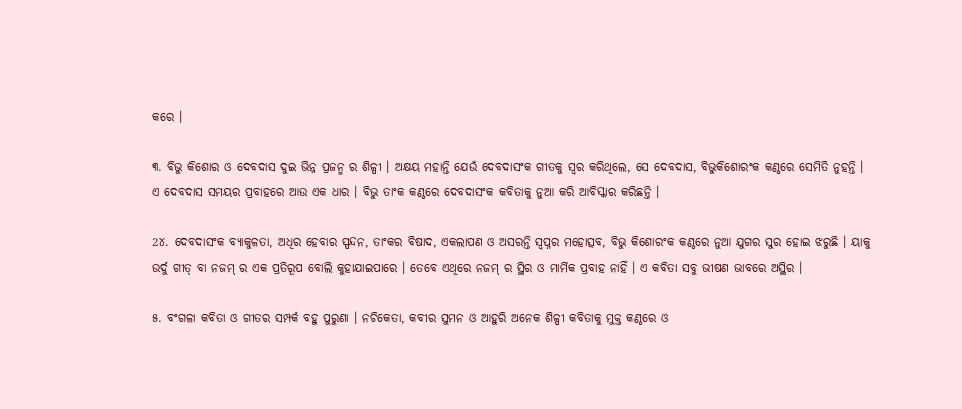କରେ ।

୩. ବିଭୁ କିଶୋର ଓ ଦେବଦାସ ଦୁଇ ଭିନ୍ନ ପ୍ରଜନ୍ମ ର ଶିଳ୍ପୀ । ଅକ୍ଷୟ ମହାନ୍ତି ଯେଉଁ ଦେବଦାସଂକ ଗୀତକୁ ସ୍ଵର କରିଥିଲେ, ସେ ଦେବଦାସ, ବିଭୁକିଶୋରଂକ କଣ୍ଠରେ ସେମିତି ନୁହନ୍ତି । ଏ ଦେବଦାସ ସମୟର ପ୍ରବାହରେ ଆଉ ଏକ ଧାର । ବିଭୁ ତାଂକ କଣ୍ଠରେ ଦେବଦାସଂକ କବିତାକୁ ନୁଆ କରି ଆବିସ୍କାର କରିଛନ୍ତି ।

2୪. ଦେବଦାସଂକ ବ୍ୟାକୁଳତା, ଅଧିର ହେବାର ସ୍ପନ୍ଦନ, ତାଂକର ବିଷାଦ, ଏକଲାପଣ ଓ ଅସରନ୍ତି ସ୍ବପ୍ନର ମହୋତ୍ସବ, ବିଭୁ କିଶୋରଂକ କଣ୍ଠରେ ନୁଆ ଯୁଗର ସୁର ହୋଇ ଝରୁଛି । ୟାକୁ ଉର୍ଦୁ ଗୀତ୍ ବା ନଜମ୍ ର ଏକ ପ୍ରତିରୂପ ବୋଲି କୁହାଯାଇପାରେ । ତେବେ ଏଥିରେ ନଜମ୍ ର ସ୍ଥିର ଓ ମାର୍ମିକ ପ୍ରବାହ ନାହିଁ । ଏ କବିତା ସବୁ ଭୀଷଣ ଭାବରେ ଅସ୍ଥିର ।

୫. ବଂଗଳା କବିତା ଓ ଗୀତର ସମ୍ପର୍କ ବହୁ ପୁରୁଣା । ନଚିକେତା, କବୀର ସୁମନ ଓ ଆହୁରି ଅନେକ ଶିଳ୍ପୀ କବିତାକୁ ମୁକ୍ତ କଣ୍ଠରେ ଓ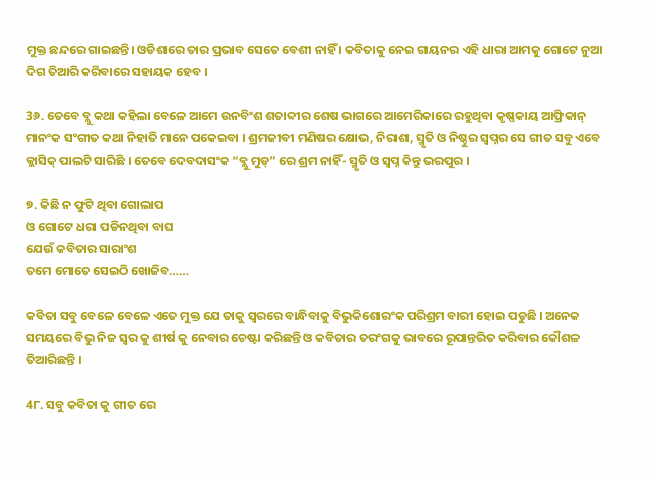ମୁକ୍ତ ଛନ୍ଦରେ ଗାଇଛନ୍ତି। ଓଡିଶାରେ ତାର ପ୍ରଭାବ ସେତେ ବେଶୀ ନାହିଁ । କବିତାକୁ ନେଇ ଗାୟନର ଏହି ଧାରା ଆମକୁ ଗୋଟେ ନୁଆ ଦିଗ ତିଆରି କରିବାରେ ସହାୟକ ହେବ ।

3୬. ତେବେ ବ୍ଲୁ କଥା କହିଲା ବେଳେ ଆମେ ଉନବିଂଶ ଶତାବ୍ଦୀର ଶେଷ ଭାଗରେ ଆମେରିକାରେ ରହୁଥିବା କୃଷ୍ଣକାୟ ଆଫ୍ରିକାନ୍ ମାନଂକ ସଂଗୀତ କଥା ନିହାତି ମାନେ ପକେଇବା । ଶ୍ରମଜୀବୀ ମଣିଷର କ୍ଷୋଭ, ନିରାଶା, ସ୍ମୃତି ଓ ନିଷ୍ଠୁର ସ୍ବପ୍ନର ସେ ଗୀତ ସବୁ ଏବେ କ୍ଲାସିକ୍ ପାଲଟି ସାରିଛି । ତେବେ ଦେବଦାସଂକ “ବ୍ଲୁ ମୁଡ୍” ରେ ଶ୍ରମ ନାହିଁ- ସ୍ମୃତି ଓ ସ୍ବପ୍ନ କିନ୍ତୁ ଭରପୁର ।

୭. କିଛି ନ ଫୁଟି ଥିବା ଗୋଲାପ
ଓ ଗୋଟେ ଧରା ପଡିନଥିବା ବାଘ
ଯେଉଁ କବିତାର ସାରାଂଶ
ତମେ ମୋତେ ସେଇଠି ଖୋଜିବ……

କବିତା ସବୁ ବେଳେ ବେଳେ ଏତେ ମୁକ୍ତ ଯେ ତାକୁ ସ୍ବରରେ ବାନ୍ଧିବାକୁ ବିଭୁକିଶୋରଂକ ପରିଶ୍ରମ ବାରୀ ହୋଇ ପଡୁଛି । ଅନେକ ସମୟରେ ବିଭୁ ନିଜ ସ୍ବର କୁ ଶୀର୍ଷ କୁ ନେବାର ଚେଷ୍ଟା କରିଛନ୍ତି ଓ କବିତାର ତରଂଗକୁ ଭାବରେ ରୂପାନ୍ତରିତ କରିବାର କୌଶଳ ତିଆରିଛନ୍ତି ।

4୮. ସବୁ କବିତା କୁ ଗୀତ ରେ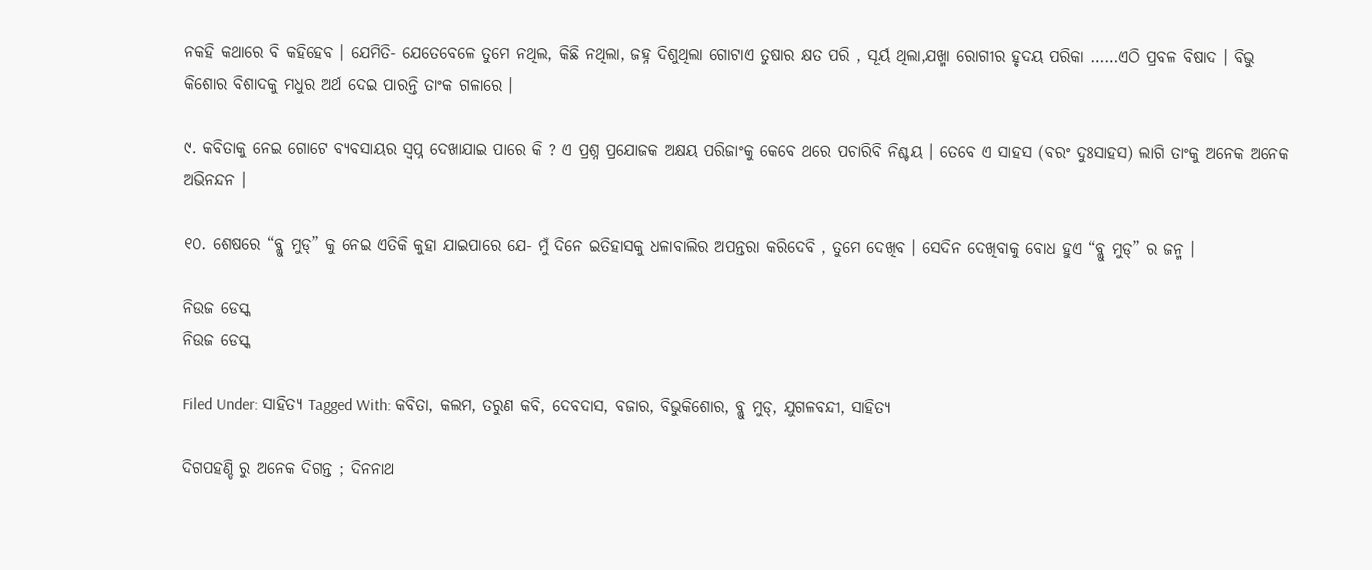ନକହି କଥାରେ ବି କହିହେବ । ଯେମିତି- ଯେତେବେଳେ ତୁମେ ନଥିଲ, କିଛି ନଥିଲା, ଜହ୍ନ ଦିଶୁଥିଲା ଗୋଟାଏ ତୁଷାର କ୍ଷତ ପରି , ସୂର୍ୟ ଥିଲା,ଯଖ୍ମା ରୋଗୀର ହୃଦୟ ପରିକା ……ଏଠି ପ୍ରବଳ ବିଷାଦ । ବିଭୁ କିଶୋର ବିଶାଦକୁ ମଧୁର ଅର୍ଥ ଦେଇ ପାରନ୍ତି ତାଂକ ଗଳାରେ ।

୯. କବିତାକୁ ନେଇ ଗୋଟେ ବ୍ୟବସାୟର ସ୍ବପ୍ନ ଦେଖାଯାଇ ପାରେ କି ? ଏ ପ୍ରଶ୍ନ ପ୍ରଯୋଜକ ଅକ୍ଷୟ ପରିଜାଂକୁ କେବେ ଥରେ ପଚାରିବି ନିଶ୍ଚୟ । ତେବେ ଏ ସାହସ (ବରଂ ଦୁଃସାହସ) ଲାଗି ତାଂକୁ ଅନେକ ଅନେକ ଅଭିନନ୍ଦନ ।

୧୦. ଶେଷରେ “ବ୍ଲୁ ମୁଡ୍” କୁ ନେଇ ଏତିକି କୁହା ଯାଇପାରେ ଯେ- ମୁଁ ଦିନେ ଇତିହାସକୁ ଧଳାବାଲିର ଅପନ୍ତରା କରିଦେବି , ତୁମେ ଦେଖିବ । ସେଦିନ ଦେଖିବାକୁ ବୋଧ ହୁଏ “ବ୍ଲୁ ମୁଡ୍” ର ଜନ୍ମ ।

ନିଉଜ ଡେସ୍କ
ନିଉଜ ଡେସ୍କ

Filed Under: ସାହିତ୍ୟ Tagged With: କବିତା, କଲମ, ତରୁଣ କବି, ଦେବଦାସ, ବଜାର, ବିଭୁକିଶୋର, ବ୍ଲୁ ମୁଡ୍, ଯୁଗଳବନ୍ଦୀ, ସାହିତ୍ୟ

ଦିଗପହଣ୍ଡି ରୁ ଅନେକ ଦିଗନ୍ତ ; ଦିନନାଥ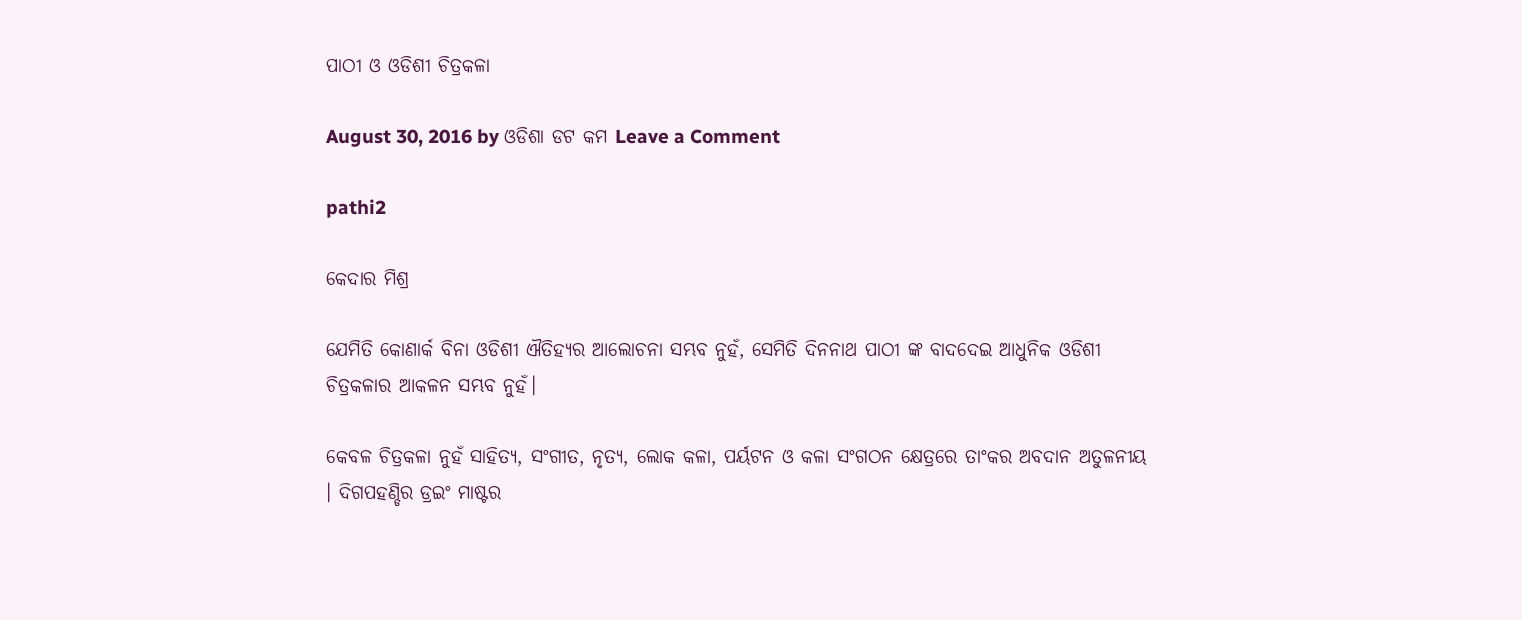ପାଠୀ ଓ ଓଡିଶୀ ଚିତ୍ରକଳା

August 30, 2016 by ଓଡିଶା ଡଟ କମ Leave a Comment

pathi2

କେଦାର ମିଶ୍ର

ଯେମିତି କୋଣାର୍କ ବିନା ଓଡିଶୀ ଐତିହ୍ୟର ଆଲୋଚନା ସମ୍ଭବ ନୁହଁ, ସେମିତି ଦିନନାଥ ପାଠୀ ଙ୍କ ବାଦଦେଇ ଆଧୁନିକ ଓଡିଶୀ ଚିତ୍ରକଳାର ଆକଳନ ସମ୍ଭବ ନୁହଁ।

କେବଳ ଚିତ୍ରକଳା ନୁହଁ ସାହିତ୍ୟ, ସଂଗୀତ, ନୃତ୍ୟ, ଲୋକ କଳା, ପର୍ୟଟନ ଓ କଳା ସଂଗଠନ କ୍ଷେତ୍ରରେ ତାଂକର ଅବଦାନ ଅତୁଳନୀୟ । ଦିଗପହଣ୍ଡିର ଡ୍ରଇଂ ମାଷ୍ଟର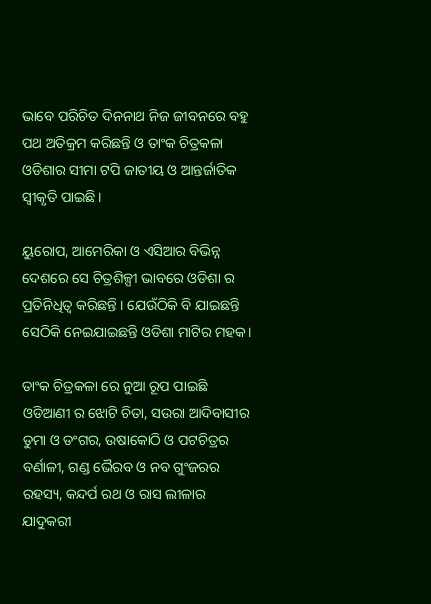ଭାବେ ପରିଚିତ ଦିନନାଥ ନିଜ ଜୀବନରେ ବହୁ ପଥ ଅତିକ୍ରମ କରିଛନ୍ତି ଓ ତାଂକ ଚିତ୍ରକଳା ଓଡିଶାର ସୀମା ଟପି ଜାତୀୟ ଓ ଆନ୍ତର୍ଜାତିକ ସ୍ବୀକୃତି ପାଇଛି।

ୟୁରୋପ, ଆମେରିକା ଓ ଏସିଆର ବିଭିନ୍ନ ଦେଶରେ ସେ ଚିତ୍ରଶିଳ୍ପୀ ଭାବରେ ଓଡିଶା ର ପ୍ରତିନିଧିତ୍ଵ କରିଛନ୍ତି । ଯେଉଁଠିକି ବି ଯାଇଛନ୍ତି ସେଠିକି ନେଇଯାଇଛନ୍ତି ଓଡିଶା ମାଟିର ମହକ।

ତାଂକ ଚିତ୍ରକଳା ରେ ନୁଆ ରୂପ ପାଇଛି ଓଡିଆଣୀ ର ଝୋଟି ଚିତା, ସଉରା ଆଦିବାସୀର ଡୁମା ଓ ଡଂଗର, ଉଷାକୋଠି ଓ ପଟଚିତ୍ରର ବର୍ଣାଳୀ, ଗଣ୍ଡ ଭୈରବ ଓ ନବ ଗୁଂଜରର ରହସ୍ୟ, କନ୍ଦର୍ପ ରଥ ଓ ରାସ ଲୀଳାର ଯାଦୁକରୀ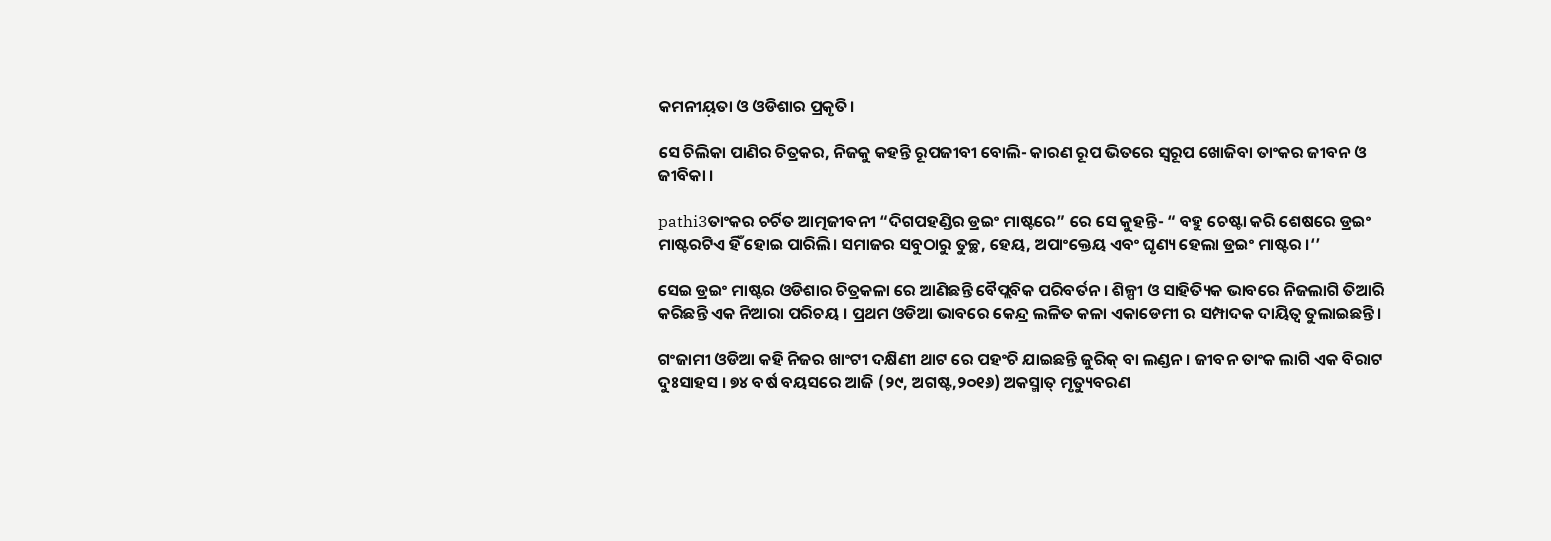କମନୀୟ଼ତା ଓ ଓଡିଶାର ପ୍ରକୃତି।

ସେ ଚିଲିକା ପାଣିର ଚିତ୍ରକର, ନିଜକୁ କହନ୍ତି ରୂପଜୀବୀ ବୋଲି- କାରଣ ରୂପ ଭିତରେ ସ୍ବରୂପ ଖୋଜିବା ତାଂକର ଜୀବନ ଓ ଜୀବିକା ।

pathi3ତାଂକର ଚର୍ଚିତ ଆତ୍ମଜୀବନୀ “ଦିଗପହଣ୍ଡିର ଡ୍ରଇଂ ମାଷ୍ଟରେ” ରେ ସେ କୁହନ୍ତି- “ ବହୁ ଚେଷ୍ଟା କରି ଶେଷରେ ଡ୍ରଇଂ ମାଷ୍ଟରଟିଏ ହିଁ ହୋଇ ପାରିଲି। ସମାଜର ସବୁଠାରୁ ତୁଚ୍ଛ, ହେୟ, ଅପାଂକ୍ତେୟ ଏବଂ ଘୃଣ୍ୟ ହେଲା ଡ୍ରଇଂ ମାଷ୍ଟର ।‘’

ସେଇ ଡ୍ରଇଂ ମାଷ୍ଟର ଓଡିଶାର ଚିତ୍ରକଳା ରେ ଆଣିଛନ୍ତି ବୈପ୍ଲବିକ ପରିବର୍ତନ । ଶିଳ୍ପୀ ଓ ସାହିତ୍ୟିକ ଭାବରେ ନିଜଲାଗି ତିଆରି କରିଛନ୍ତି ଏକ ନିଆରା ପରିଚୟ । ପ୍ରଥମ ଓଡିଆ ଭାବରେ କେନ୍ଦ୍ର ଲଳିତ କଳା ଏକାଡେମୀ ର ସମ୍ପାଦକ ଦାୟିତ୍ଵ ତୁଲାଇଛନ୍ତି।

ଗଂଜାମୀ ଓଡିଆ କହି ନିଜର ଖାଂଟୀ ଦକ୍ଷିଣୀ ଥାଟ ରେ ପହଂଚି ଯାଇଛନ୍ତି ଜୁରିକ୍ ବା ଲଣ୍ଡନ । ଜୀବନ ତାଂକ ଲାଗି ଏକ ବିରାଟ ଦୁଃସାହସ । ୭୪ ବର୍ଷ ବୟସରେ ଆଜି (୨୯, ଅଗଷ୍ଟ,୨୦୧୬) ଅକସ୍ମାତ୍ ମୃତ୍ୟୁବରଣ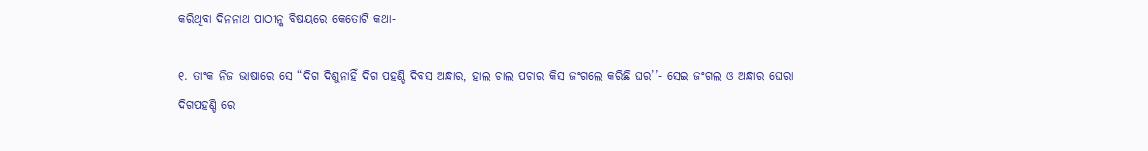କରିଥିବା ଦିନନାଥ ପାଠୀନ୍କ ବିଷୟରେ କେତୋଟି କଥା-

୧. ତାଂକ ନିଜ ଭାଷାରେ ସେ “ଦିଗ ଦିଶୁନାହିଁ ଦିଗ ପହଣ୍ଡି ଦିବସ ଅନ୍ଧାର, ହାଲ ଚାଲ ପଚାର କିସ ଜଂଗଲେ କରିଛି ଘର’’- ସେଇ ଜଂଗଲ ଓ ଅନ୍ଧାର ଘେରା ଦିଗପହଣ୍ଡି ରେ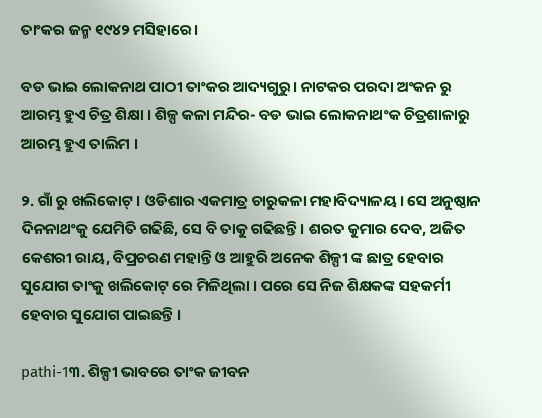ତାଂକର ଜନ୍ମ ୧୯୪୨ ମସିହାରେ।

ବଡ ଭାଇ ଲୋକନାଥ ପାଠୀ ତାଂକର ଆଦ୍ୟଗୁରୁ। ନାଟକର ପରଦା ଅଂକନ ରୁ ଆରମ୍ଭ ହୁଏ ଚିତ୍ର ଶିକ୍ଷା । ଶିଳ୍ପ କଳା ମନ୍ଦିର- ବଡ ଭାଇ ଲୋକନାଥଂକ ଚିତ୍ରଶାଳାରୁ ଆରମ୍ଭ ହୁଏ ତାଲିମ ।

୨. ଗାଁ ରୁ ଖଲିକୋଟ୍ । ଓଡିଶାର ଏକମାତ୍ର ଚାରୁକଳା ମହାବିଦ୍ୟାଳୟ। ସେ ଅନୁଷ୍ଠାନ ଦିନନାଥଂକୁ ଯେମିତି ଗଢିଛି, ସେ ବି ତାକୁ ଗଢିଛନ୍ତି । ଶରତ କୁମାର ଦେବ, ଅଜିତ କେଶରୀ ରାୟ, ବିପ୍ରଚରଣ ମହାନ୍ତି ଓ ଆହୁରି ଅନେକ ଶିଳ୍ପୀ ଙ୍କ ଛାତ୍ର ହେବାର ସୁଯୋଗ ତାଂକୁ ଖଲିକୋଟ୍ ରେ ମିଳିଥିଲା । ପରେ ସେ ନିଜ ଶିକ୍ଷକଙ୍କ ସହକର୍ମୀ ହେବାର ସୁଯୋଗ ପାଇଛନ୍ତି ।

pathi-1୩. ଶିଳ୍ପୀ ଭାବରେ ତାଂକ ଜୀବନ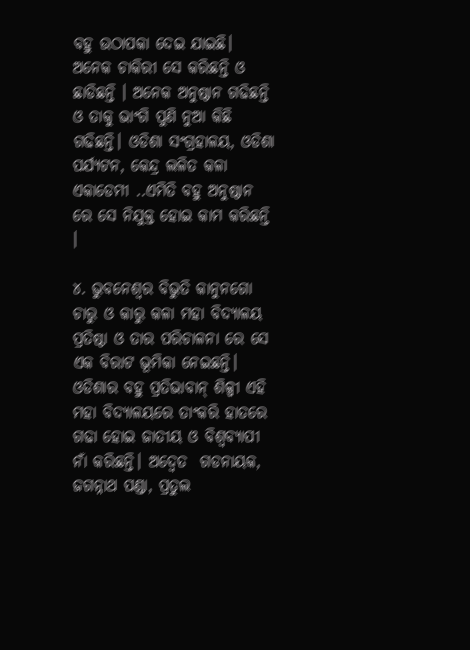ବହୁ ଉଠାପକା ଦେଇ ଯାଇଛି। ଅନେକ ଚାକିରୀ ସେ କରିଛନ୍ତି ଓ ଛାଡିଛନ୍ତି । ଅନେକ ଅନୁଷ୍ଠାନ ଗଢିଛନ୍ତି ଓ ତାକୁ ଭାଂଗି ପୁଣି ନୁଆ କିଛି ଗଢିଛନ୍ତି। ଓଡିଶା ସଂଗ୍ରହାଳୟ, ଓଡିଶା ପର୍ଯ୍ୟଟନ, କେନ୍ଦ୍ର ଲଳିତ କଳା ଏକାଡେମୀ ..ଏମିତି ବହୁ ଅନୁଷ୍ଠାନ ରେ ସେ ନିଯୁକ୍ତ ହୋଇ କାମ କରିଛନ୍ତି ।

୪. ଭୁବନେଶ୍ଵର ବିଭୁତି କାନୁନଗୋ ଚାରୁ ଓ କାରୁ କଳା ମହା ବିଦ୍ୟାଳୟ ପ୍ରତିଷ୍ଠା ଓ ତାର ପରିଚାଳନା ରେ ସେ ଏକ ବିରାଟ ଭୂମିକା ନେଇଛନ୍ତି। ଓଡିଶାର ବହୁ ପ୍ରତିଭାବାନ୍ ଶିଳ୍ପୀ ଏହି ମହା ବିଦ୍ୟାଳୟରେ ତାଂକରି ହାତରେ ଗଢା ହୋଇ ଜାତୀୟ ଓ ବିଶ୍ଵବ୍ୟାପୀ ନାଁ କରିଛନ୍ତି। ଅଦ୍ଵେତ  ଗଡନାୟକ, ଜଗନ୍ନାଥ ପଣ୍ଡା, ପ୍ରତୁଲ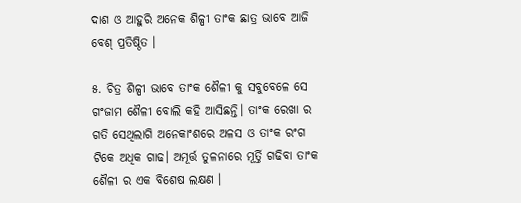ଦାଶ ଓ ଆହୁରି ଅନେକ ଶିଳ୍ପୀ ତାଂକ ଛାତ୍ର ଭାବେ ଆଜି ବେଶ୍ ପ୍ରତିଷ୍ଠିତ ।

୫. ଚିତ୍ର ଶିଳ୍ପୀ ଭାବେ ତାଂକ ଶୈଳୀ କୁ ସବୁବେଳେ ସେ ଗଂଜାମ ଶୈଳୀ ବୋଲି କହି ଆସିଛନ୍ତି। ତାଂକ ରେଖା ର ଗତି ସେଥିଲାଗି ଅନେକାଂଶରେ ଅଳସ ଓ ତାଂକ ରଂଗ ଟିକେ ଅଧିକ ଗାଢ। ଅମୂର୍ତ୍ତ ତୁଳନାରେ ମୂର୍ତ୍ତି ଗଢିବା ତାଂକ ଶୈଳୀ ର ଏକ ବିଶେଷ ଲକ୍ଷଣ ।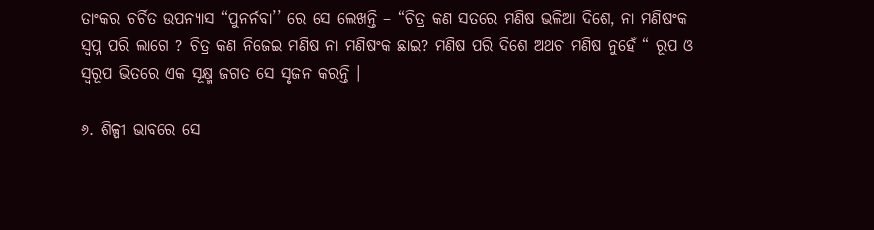ତାଂକର ଚର୍ଚିତ ଉପନ୍ୟାସ “ପୁନର୍ନବା’’ ରେ ସେ ଲେଖନ୍ତି – “ଚିତ୍ର କଣ ସତରେ ମଣିଷ ଭଳିଆ ଦିଶେ, ନା ମଣିଷଂକ ସ୍ବପ୍ନ ପରି ଲାଗେ ? ଚିତ୍ର କଣ ନିଜେଇ ମଣିଷ ନା ମଣିଷଂକ ଛାଇ? ମଣିଷ ପରି ଦିଶେ ଅଥଚ ମଣିଷ ନୁହେଁ “ ରୂପ ଓ ସ୍ଵରୂପ ଭିତରେ ଏକ ସୂକ୍ଷ୍ମ ଜଗତ ସେ ସୃଜନ କରନ୍ତି ।

୬. ଶିଳ୍ପୀ ଭାବରେ ସେ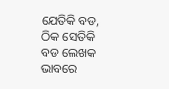ଯେତିକି ବଡ, ଠିକ ସେତିକି ବଡ ଲେଖକ ଭାବରେ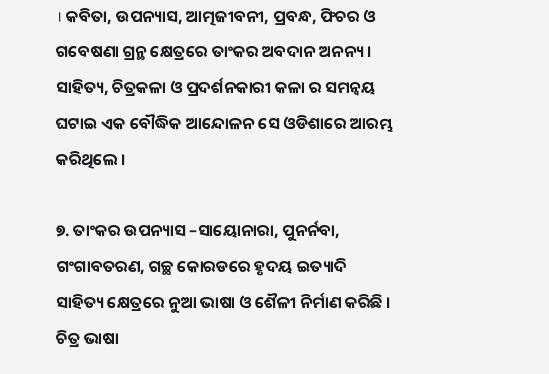। କବିତା, ଉପନ୍ୟାସ, ଆତ୍ମଜୀବନୀ, ପ୍ରବନ୍ଧ, ଫିଚର ଓ ଗବେଷଣା ଗ୍ରନ୍ଥ କ୍ଷେତ୍ରରେ ତାଂକର ଅବଦାନ ଅନନ୍ୟ । ସାହିତ୍ୟ, ଚିତ୍ରକଳା ଓ ପ୍ରଦର୍ଶନକାରୀ କଳା ର ସମନ୍ଵୟ ଘଟାଇ ଏକ ବୌଦ୍ଧିକ ଆନ୍ଦୋଳନ ସେ ଓଡିଶାରେ ଆରମ୍ଭ କରିଥିଲେ ।

୭. ତାଂକର ଉପନ୍ୟାସ –ସାୟୋନାରା, ପୁନର୍ନବା, ଗଂଗାବତରଣ, ଗଚ୍ଛ କୋରଡରେ ହୃଦୟ ଇତ୍ୟାଦି ସାହିତ୍ୟ କ୍ଷେତ୍ରରେ ନୁଆ ଭାଷା ଓ ଶୈଳୀ ନିର୍ମାଣ କରିଛି । ଚିତ୍ର ଭାଷା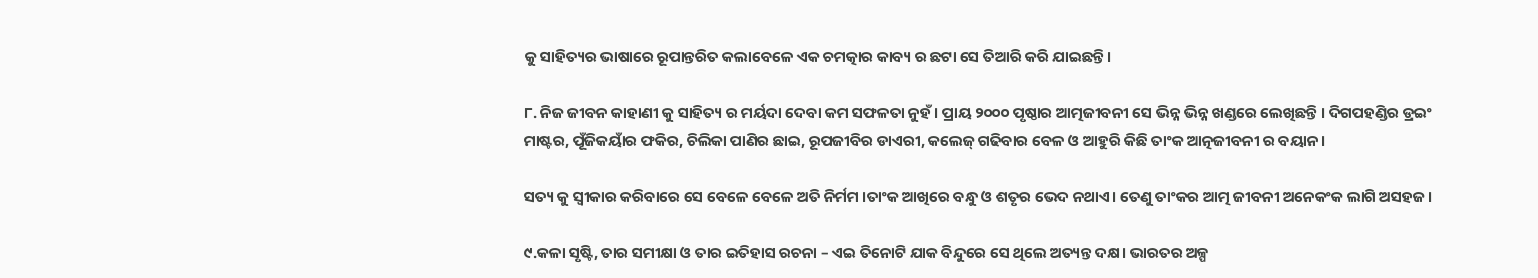କୁ ସାହିତ୍ୟର ଭାଷାରେ ରୂପାନ୍ତରିତ କଲାବେଳେ ଏକ ଚମତ୍କାର କାବ୍ୟ ର ଛଟା ସେ ତିଆରି କରି ଯାଇଛନ୍ତି।

୮. ନିଜ ଜୀବନ କାହାଣୀ କୁ ସାହିତ୍ୟ ର ମର୍ୟଦା ଦେବା କମ ସଫଳତା ନୁହଁ । ପ୍ରାୟ ୨୦୦୦ ପୃଷ୍ଠାର ଆତ୍ମଜୀବନୀ ସେ ଭିନ୍ନ ଭିନ୍ନ ଖଣ୍ଡରେ ଲେଖିଛନ୍ତି । ଦିଗପହଣ୍ଡିର ଡ୍ରଇଂ ମାଷ୍ଟର, ପୂଁଜିକୟାଁର ଫକିର, ଚିଲିକା ପାଣିର ଛାଇ, ରୂପଜୀବିର ଡାଏରୀ, କଲେଜ୍ ଗଢିବାର ବେଳ ଓ ଆହୁରି କିଛି ତାଂକ ଆତ୍ନଜୀବନୀ ର ବୟାନ।

ସତ୍ୟ କୁ ସ୍ଵୀକାର କରିବାରେ ସେ ବେଳେ ବେଳେ ଅତି ନିର୍ମମ ।ତାଂକ ଆଖିରେ ବନ୍ଧୁ ଓ ଶତୃର ଭେଦ ନଥାଏ। ତେଣୁ ତାଂକର ଆତ୍ମ ଜୀବନୀ ଅନେକଂକ ଲାଗି ଅସହଜ ।

୯.କଳା ସୃଷ୍ଟି, ତାର ସମୀକ୍ଷା ଓ ତାର ଇତିହାସ ରଚନା – ଏଇ ତିନୋଟି ଯାକ ବିନ୍ଦୁରେ ସେ ଥିଲେ ଅତ୍ୟନ୍ତ ଦକ୍ଷ। ଭାରତର ଅଳ୍ପ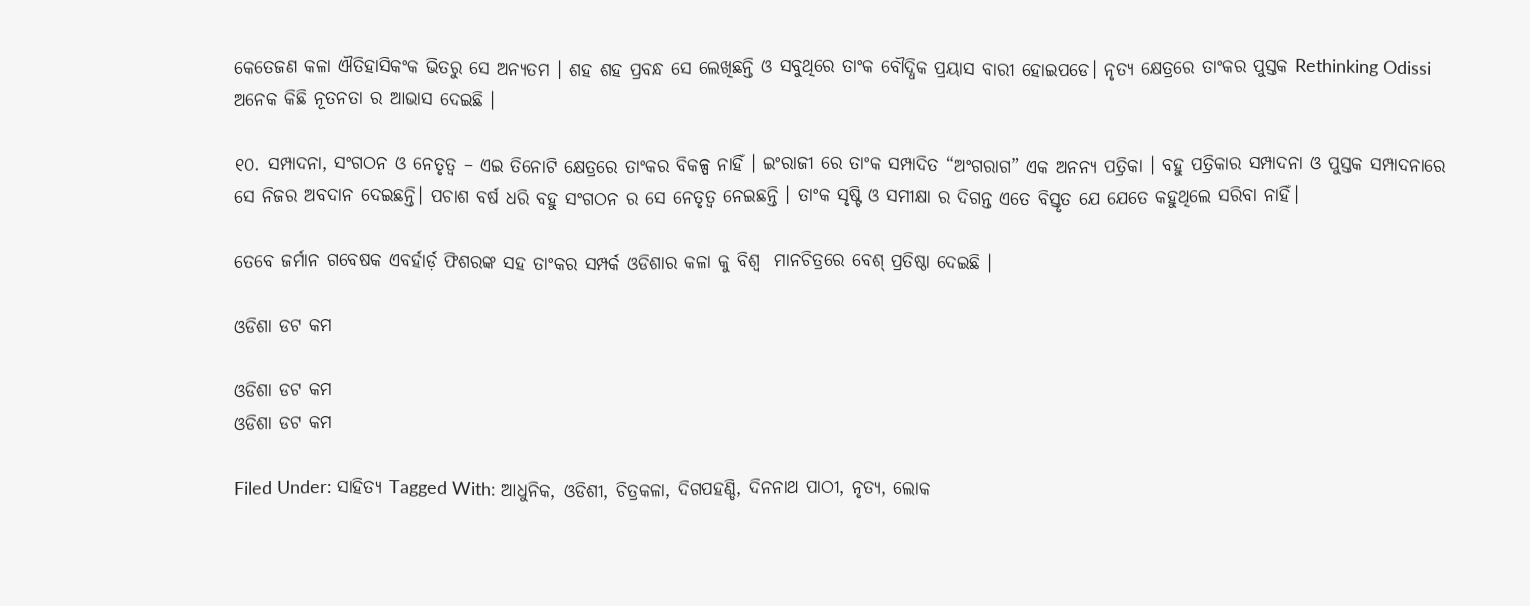କେତେଜଣ କଳା ଐତିହାସିକଂକ ଭିତରୁ ସେ ଅନ୍ୟତମ । ଶହ ଶହ ପ୍ରବନ୍ଧ ସେ ଲେଖିଛନ୍ତି ଓ ସବୁଥିରେ ତାଂକ ବୌଦ୍ଧିକ ପ୍ରୟାସ ବାରୀ ହୋଇପଡେ। ନୃତ୍ୟ କ୍ଷେତ୍ରରେ ତାଂକର ପୁସ୍ତକ Rethinking Odissi ଅନେକ କିଛି ନୂତନତା ର ଆଭାସ ଦେଇଛି ।

୧୦. ସମ୍ପାଦନା, ସଂଗଠନ ଓ ନେତୃତ୍ବ – ଏଇ ତିନୋଟି କ୍ଷେତ୍ରରେ ତାଂକର ବିକଳ୍ପ ନାହିଁ । ଇଂରାଜୀ ରେ ତାଂକ ସମ୍ପାଦିତ “ଅଂଗରାଗ” ଏକ ଅନନ୍ୟ ପତ୍ରିକା । ବହୁ ପତ୍ରିକାର ସମ୍ପାଦନା ଓ ପୁସ୍ତକ ସମ୍ପାଦନାରେ ସେ ନିଜର ଅବଦାନ ଦେଇଛନ୍ତି। ପଚାଶ ବର୍ଷ ଧରି ବହୁ ସଂଗଠନ ର ସେ ନେତୃତ୍ଵ ନେଇଛନ୍ତି । ତାଂକ ସୃଷ୍ଟି ଓ ସମୀକ୍ଷା ର ଦିଗନ୍ତ ଏତେ ବିସ୍ତୃତ ଯେ ଯେତେ କହୁଥିଲେ ସରିବା ନାହିଁ।

ତେବେ ଜର୍ମାନ ଗବେଷକ ଏବର୍ହାର୍ଡ଼ ଫିଶରଙ୍କ ସହ ତାଂକର ସମ୍ପର୍କ ଓଡିଶାର କଳା କୁ ବିଶ୍ଵ  ମାନଚିତ୍ରରେ ବେଶ୍ ପ୍ରତିଷ୍ଠା ଦେଇଛି ।

ଓଡିଶା ଡଟ କମ

ଓଡିଶା ଡଟ କମ
ଓଡିଶା ଡଟ କମ

Filed Under: ସାହିତ୍ୟ Tagged With: ଆଧୁନିକ, ଓଡିଶୀ, ଚିତ୍ରକଳା, ଦିଗପହଣ୍ଡି, ଦିନନାଥ ପାଠୀ, ନୃତ୍ୟ, ଲୋକ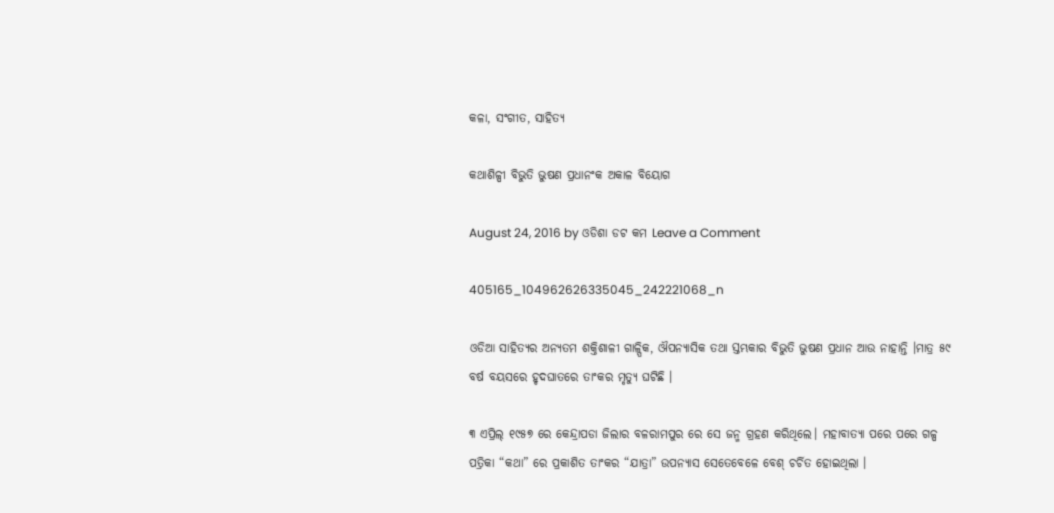କଳା, ସଂଗୀତ, ସାହିତ୍ୟ

କଥାଶିଳ୍ପୀ ବିଭୁତି ଭୁଷଣ ପ୍ରଧାନଂକ ଅକାଳ ବିୟୋଗ

August 24, 2016 by ଓଡିଶା ଡଟ କମ Leave a Comment

405165_104962626335045_242221068_n

ଓଡିଆ ସାହିତ୍ୟର ଅନ୍ୟତମ ଶକ୍ତିଶାଳୀ ଗାଳ୍ପିକ, ଔପନ୍ୟାସିକ ତଥା ସ୍ତମ୍ଭକାର ବିଭୁତି ଭୁଷଣ ପ୍ରଧାନ ଆଉ ନାହାନ୍ତି ।ମାତ୍ର ୫୯ ବର୍ଷ ବୟସରେ ହୃଦଘାତରେ ତାଂକର ମୃତ୍ୟୁ ଘଟିଛି ।

୩ ଏପ୍ରିଲ୍ ୧୯୫୭ ରେ କେନ୍ଦ୍ରାପଡା ଜିଲାର ବଳରାମପୁର ରେ ସେ ଜନ୍ମ ଗ୍ରହଣ କରିଥିଲେ। ମହାବାତ୍ୟା ପରେ ପରେ ଗଳ୍ପ ପତ୍ରିକା “କଥା” ରେ ପ୍ରକାଶିତ ତାଂକର “ଯାତ୍ରା” ଉପନ୍ୟାସ ସେତେବେଳେ ବେଶ୍ ଚର୍ଚିତ ହୋଇଥିଲା ।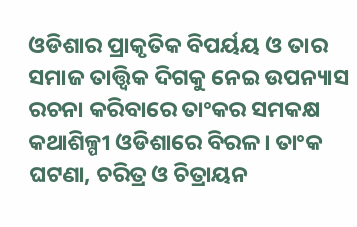ଓଡିଶାର ପ୍ରାକୃତିକ ବିପର୍ୟୟ ଓ ତାର ସମାଜ ତାତ୍ତ୍ବିକ ଦିଗକୁ ନେଇ ଉପନ୍ୟାସ ରଚନା କରିବାରେ ତାଂକର ସମକକ୍ଷ କଥାଶିଳ୍ପୀ ଓଡିଶାରେ ବିରଳ। ତାଂକ ଘଟଣା, ଚରିତ୍ର ଓ ଚିତ୍ରାୟନ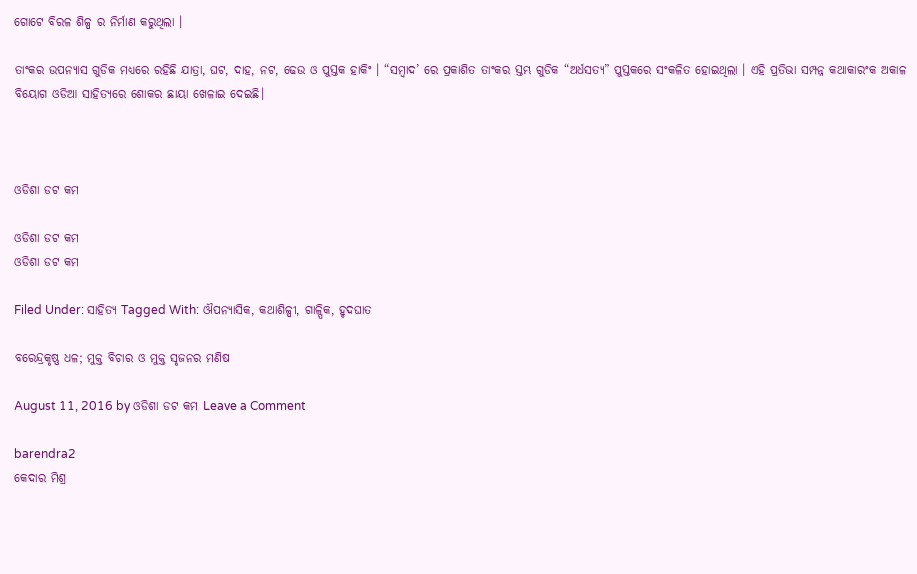ଗୋଟେ ବିରଳ ଶିଳ୍ପ ର ନିର୍ମାଣ କରୁଥିଲା ।

ତାଂକର ଉପନ୍ୟାସ ଗୁଡିକ ମଧ୍ୟରେ ରହିଛି ଯାତ୍ରା, ଘଟ, ଦାହ, ନଟ, ଢେଉ ଓ ପୁସ୍ତକ ହାକିଂ । “ସମ୍ବାଦ’ ରେ ପ୍ରକାଶିତ ତାଂକର ସ୍ତମ୍ଭ ଗୁଡିକ “ଅର୍ଧସତ୍ୟ” ପୁସ୍ତକରେ ସଂକଳିତ ହୋଇଥିଲା । ଏହି ପ୍ରତିଭା ସମ୍ପନ୍ନ କଥାକାରଂକ ଅକାଳ ବିୟୋଗ ଓଡିଆ ସାହିତ୍ୟରେ ଶୋକର ଛାୟା ଖେଳାଇ ଦେଇଛି।



ଓଡିଶା ଡଟ କମ

ଓଡିଶା ଡଟ କମ
ଓଡିଶା ଡଟ କମ

Filed Under: ସାହିତ୍ୟ Tagged With: ଔପନ୍ୟାସିକ, କଥାଶିଳ୍ପୀ, ଗାଳ୍ପିକ, ହୃଦଘାତ

ବରେନ୍ଦ୍ରକୃଷ୍ଣ ଧଳ; ମୁକ୍ତ ବିଚାର ଓ ମୁକ୍ତ ସୃଜନର ମଣିଷ

August 11, 2016 by ଓଡିଶା ଡଟ କମ Leave a Comment

barendra2
କେଦାର ମିଶ୍ର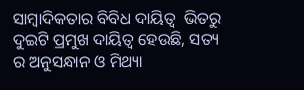ସାମ୍ବାଦିକତାର ବିବିଧ ଦାୟିତ୍ଵ  ଭିତରୁ ଦୁଇଟି ପ୍ରମୁଖ ଦାୟିତ୍ଵ ହେଉଛି, ସତ୍ୟ ର ଅନୁସନ୍ଧାନ ଓ ମିଥ୍ୟା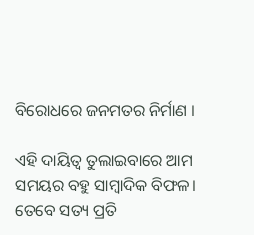ବିରୋଧରେ ଜନମତର ନିର୍ମାଣ ।

ଏହି ଦାୟିତ୍ଵ ତୁଲାଇବାରେ ଆମ ସମୟର ବହୁ ସାମ୍ବାଦିକ ବିଫଳ। ତେବେ ସତ୍ୟ ପ୍ରତି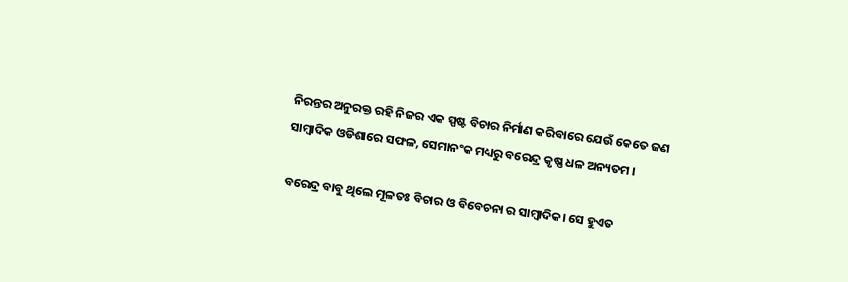ନିରନ୍ତର ଅନୁରକ୍ତ ରହି ନିଜର ଏକ ସ୍ପଷ୍ଟ ବିଚାର ନିର୍ମାଣ କରିବାରେ ଯେଉଁ କେତେ ଜଣ ସାମ୍ବାଦିକ ଓଡିଶାରେ ସଫଳ, ସେମାନଂକ ମଧ୍ୟରୁ ବରେନ୍ଦ୍ର କୃଷ୍ଣ ଧଳ ଅନ୍ୟତମ ।

ବରେନ୍ଦ୍ର ବାବୁ ଥିଲେ ମୂଳତଃ ବିଚାର ଓ ବିବେଚନା ର ସାମ୍ବାଦିକ। ସେ ହୁଏତ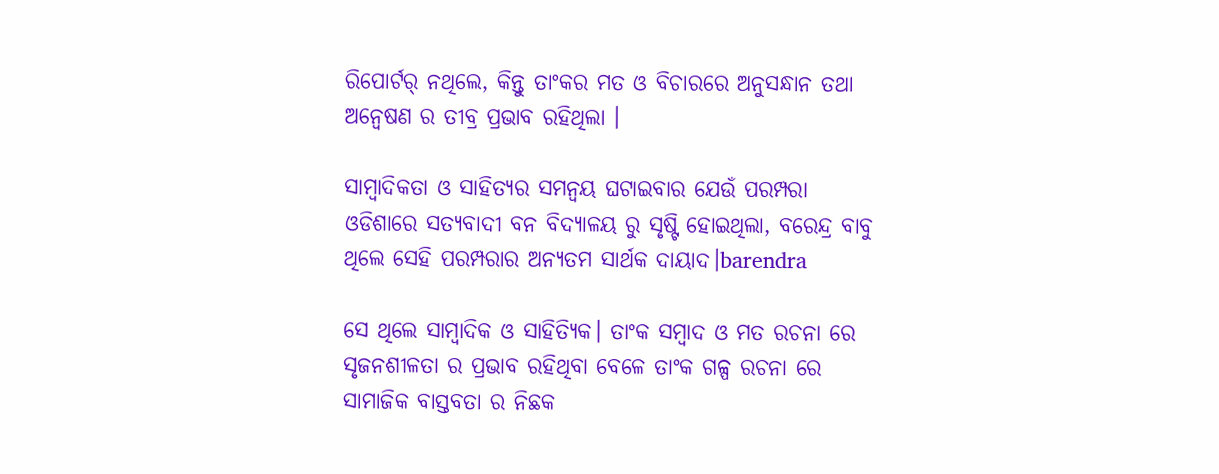ରିପୋର୍ଟର୍ ନଥିଲେ, କିନ୍ତୁ ତାଂକର ମତ ଓ ବିଚାରରେ ଅନୁସନ୍ଧାନ ତଥା ଅନ୍ଵେଷଣ ର ତୀବ୍ର ପ୍ରଭାବ ରହିଥିଲା ।

ସାମ୍ବାଦିକତା ଓ ସାହିତ୍ୟର ସମନ୍ଵୟ ଘଟାଇବାର ଯେଉଁ ପରମ୍ପରା ଓଡିଶାରେ ସତ୍ୟବାଦୀ ବନ ବିଦ୍ୟାଳୟ ରୁ ସୃଷ୍ଟି ହୋଇଥିଲା, ବରେନ୍ଦ୍ର ବାବୁ ଥିଲେ ସେହି ପରମ୍ପରାର ଅନ୍ୟତମ ସାର୍ଥକ ଦାୟାଦ।barendra

ସେ ଥିଲେ ସାମ୍ବାଦିକ ଓ ସାହିତ୍ୟିକ। ତାଂକ ସମ୍ବାଦ ଓ ମତ ରଚନା ରେ ସୃଜନଶୀଳତା ର ପ୍ରଭାବ ରହିଥିବା ବେଳେ ତାଂକ ଗଳ୍ପ ରଚନା ରେ ସାମାଜିକ ବାସ୍ତବତା ର ନିଛକ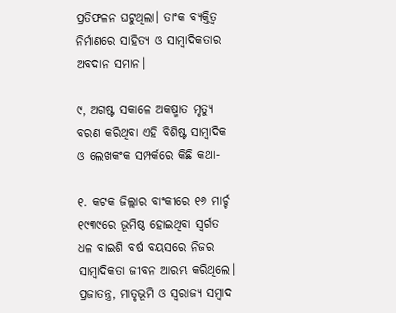ପ୍ରତିଫଳନ ଘଟୁଥିଲା। ତାଂକ ବ୍ୟକ୍ତିତ୍ଵ ନିର୍ମାଣରେ ସାହିତ୍ୟ ଓ ସାମ୍ବାଦିକତାର ଅବଦାନ ସମାନ।

୯, ଅଗଷ୍ଟ ସକାଳେ ଅକଷ୍ମାତ ମୃତ୍ୟୁ ବରଣ କରିଥିବା ଏହି ବିଶିଷ୍ଟ ସାମ୍ବାଦିକ ଓ ଲେଖକଂକ ସମ୍ପର୍କରେ କିଛି କଥା-

୧. କଟକ ଜିଲ୍ଲାର ବାଂକୀରେ ୧୬ ମାର୍ଚ୍ଚ ୧୯୩୯ରେ ଭୂମିଷ୍ଠ ହୋଇଥିବା ସ୍ୱର୍ଗତ ଧଳ ବାଇଶି ବର୍ଷ ବୟସରେ ନିଜର ସାମ୍ବାଦିକତା ଜୀବନ ଆରମ୍ଭ କରିଥିଲେ। ପ୍ରଜାତନ୍ତ୍ର, ମାତୃଭୂମି ଓ ସ୍ଵରାଜ୍ୟ ସମ୍ବାଦ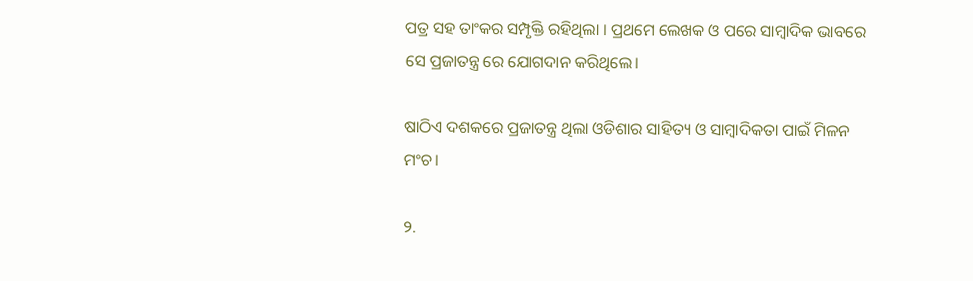ପତ୍ର ସହ ତାଂକର ସମ୍ପୃକ୍ତି ରହିଥିଲା । ପ୍ରଥମେ ଲେଖକ ଓ ପରେ ସାମ୍ବାଦିକ ଭାବରେ ସେ ପ୍ରଜାତନ୍ତ୍ର ରେ ଯୋଗଦାନ କରିଥିଲେ।

ଷାଠିଏ ଦଶକରେ ପ୍ରଜାତନ୍ତ୍ର ଥିଲା ଓଡିଶାର ସାହିତ୍ୟ ଓ ସାମ୍ବାଦିକତା ପାଇଁ ମିଳନ ମଂଚ।

୨.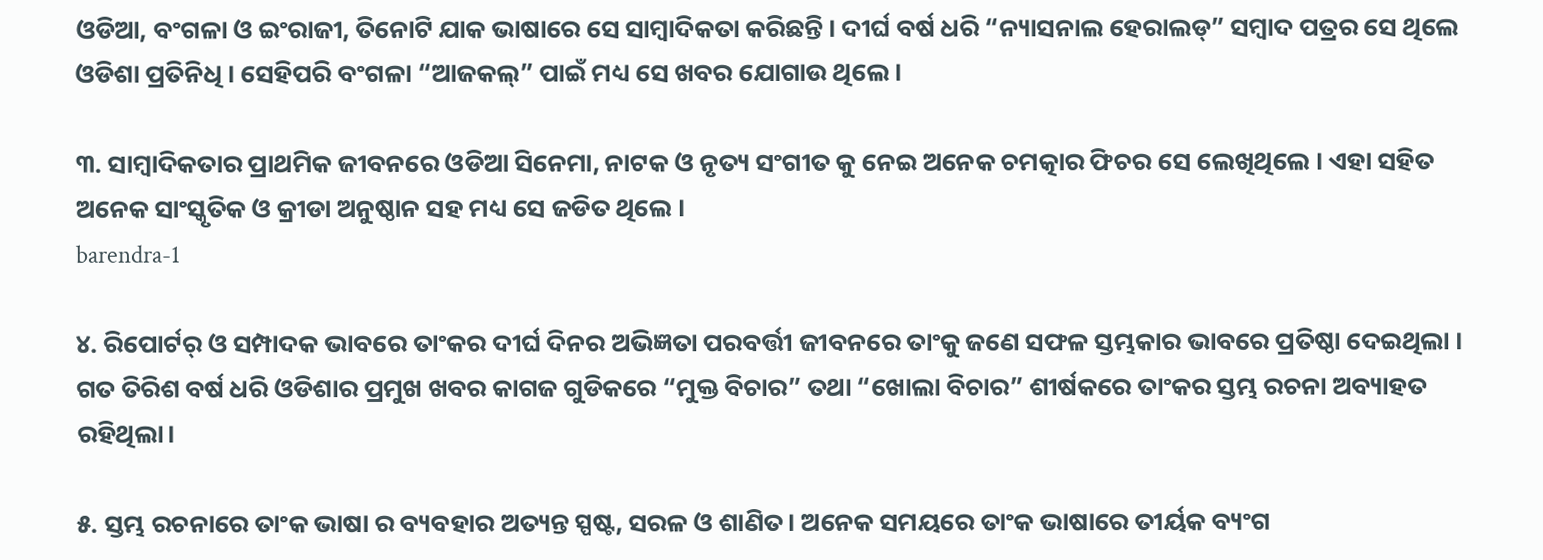ଓଡିଆ, ବଂଗଳା ଓ ଇଂରାଜୀ, ତିନୋଟି ଯାକ ଭାଷାରେ ସେ ସାମ୍ବାଦିକତା କରିଛନ୍ତି । ଦୀର୍ଘ ବର୍ଷ ଧରି “ନ୍ୟାସନାଲ ହେରାଲଡ୍” ସମ୍ବାଦ ପତ୍ରର ସେ ଥିଲେ ଓଡିଶା ପ୍ରତିନିଧି । ସେହିପରି ବଂଗଳା “ଆଜକଲ୍” ପାଇଁ ମଧ୍ୟ ସେ ଖବର ଯୋଗାଉ ଥିଲେ।

୩. ସାମ୍ବାଦିକତାର ପ୍ରାଥମିକ ଜୀବନରେ ଓଡିଆ ସିନେମା, ନାଟକ ଓ ନୃତ୍ୟ ସଂଗୀତ କୁ ନେଇ ଅନେକ ଚମତ୍କାର ଫିଚର ସେ ଲେଖିଥିଲେ । ଏହା ସହିତ ଅନେକ ସାଂସ୍କୃତିକ ଓ କ୍ରୀଡା ଅନୁଷ୍ଠାନ ସହ ମଧ୍ୟ ସେ ଜଡିତ ଥିଲେ ।
barendra-1

୪. ରିପୋର୍ଟର୍ ଓ ସମ୍ପାଦକ ଭାବରେ ତାଂକର ଦୀର୍ଘ ଦିନର ଅଭିଜ୍ଞତା ପରବର୍ତ୍ତୀ ଜୀବନରେ ତାଂକୁ ଜଣେ ସଫଳ ସ୍ତମ୍ଭକାର ଭାବରେ ପ୍ରତିଷ୍ଠା ଦେଇଥିଲା । ଗତ ତିରିଶ ବର୍ଷ ଧରି ଓଡିଶାର ପ୍ରମୁଖ ଖବର କାଗଜ ଗୁଡିକରେ “ମୁକ୍ତ ବିଚାର” ତଥା “ଖୋଲା ବିଚାର” ଶୀର୍ଷକରେ ତାଂକର ସ୍ତମ୍ଭ ରଚନା ଅବ୍ୟାହତ ରହିଥିଲା।

୫. ସ୍ତମ୍ଭ ରଚନାରେ ତାଂକ ଭାଷା ର ବ୍ୟବହାର ଅତ୍ୟନ୍ତ ସ୍ପଷ୍ଟ, ସରଳ ଓ ଶାଣିତ। ଅନେକ ସମୟରେ ତାଂକ ଭାଷାରେ ତୀର୍ୟକ ବ୍ୟଂଗ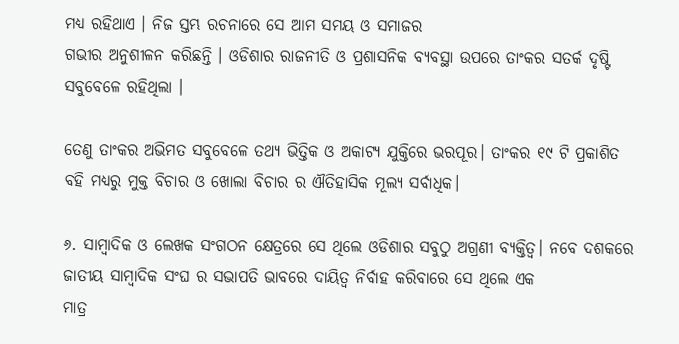ମଧ୍ୟ ରହିଥାଏ । ନିଜ ସ୍ତମ୍ଭ ରଚନାରେ ସେ ଆମ ସମୟ ଓ ସମାଜର
ଗଭୀର ଅନୁଶୀଳନ କରିଛନ୍ତି । ଓଡିଶାର ରାଜନୀତି ଓ ପ୍ରଶାସନିକ ବ୍ୟବସ୍ଥା ଉପରେ ତାଂକର ସତର୍କ ଦୃଷ୍ଟି ସବୁବେଳେ ରହିଥିଲା ।

ତେଣୁ ତାଂକର ଅଭିମତ ସବୁବେଳେ ତଥ୍ୟ ଭିତ୍ତିକ ଓ ଅକାଟ୍ୟ ଯୁକ୍ତିରେ ଭରପୂର। ତାଂକର ୧୯ ଟି ପ୍ରକାଶିତ ବହି ମଧ୍ୟରୁ ମୁକ୍ତ ବିଚାର ଓ ଖୋଲା ବିଚାର ର ଐତିହାସିକ ମୂଲ୍ୟ ସର୍ବାଧିକ।

୬. ସାମ୍ବାଦିକ ଓ ଲେଖକ ସଂଗଠନ କ୍ଷେତ୍ରରେ ସେ ଥିଲେ ଓଡିଶାର ସବୁଠୁ ଅଗ୍ରଣୀ ବ୍ୟକ୍ତିତ୍ଵ। ନବେ ଦଶକରେ ଜାତୀୟ ସାମ୍ବାଦିକ ସଂଘ ର ସଭାପତି ଭାବରେ ଦାୟିତ୍ଵ ନିର୍ବାହ କରିବାରେ ସେ ଥିଲେ ଏକ
ମାତ୍ର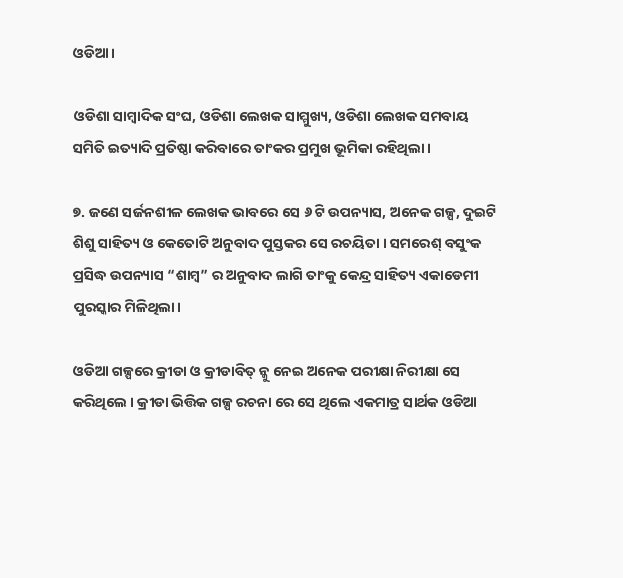ଓଡିଆ।

ଓଡିଶା ସାମ୍ବାଦିକ ସଂଘ, ଓଡିଶା ଲେଖକ ସାମ୍ମୁଖ୍ୟ, ଓଡିଶା ଲେଖକ ସମବାୟ ସମିତି ଇତ୍ୟାଦି ପ୍ରତିଷ୍ଠା କରିବାରେ ତାଂକର ପ୍ରମୁଖ ଭୂମିକା ରହିଥିଲା ।

୭. ଜଣେ ସର୍ଜନଶୀଳ ଲେଖକ ଭାବରେ ସେ ୬ ଟି ଉପନ୍ୟାସ, ଅନେକ ଗଳ୍ପ, ଦୁଇଟି ଶିଶୁ ସାହିତ୍ୟ ଓ କେତୋଟି ଅନୁବାଦ ପୁସ୍ତକର ସେ ରଚୟିତା । ସମରେଶ୍ ବସୁଂକ ପ୍ରସିଦ୍ଧ ଉପନ୍ୟାସ “ଶାମ୍ବ” ର ଅନୁବାଦ ଲାଗି ତାଂକୁ କେନ୍ଦ୍ର ସାହିତ୍ୟ ଏକାଡେମୀ ପୁରସ୍କାର ମିଳିଥିଲା।

ଓଡିଆ ଗଳ୍ପରେ କ୍ରୀଡା ଓ କ୍ରୀଡାବିତ୍ ନ୍କୁ ନେଇ ଅନେକ ପରୀକ୍ଷା ନିରୀକ୍ଷା ସେ କରିଥିଲେ । କ୍ରୀଡା ଭିତ୍ତିକ ଗଳ୍ପ ରଚନା ରେ ସେ ଥିଲେ ଏକମାତ୍ର ସାର୍ଥକ ଓଡିଆ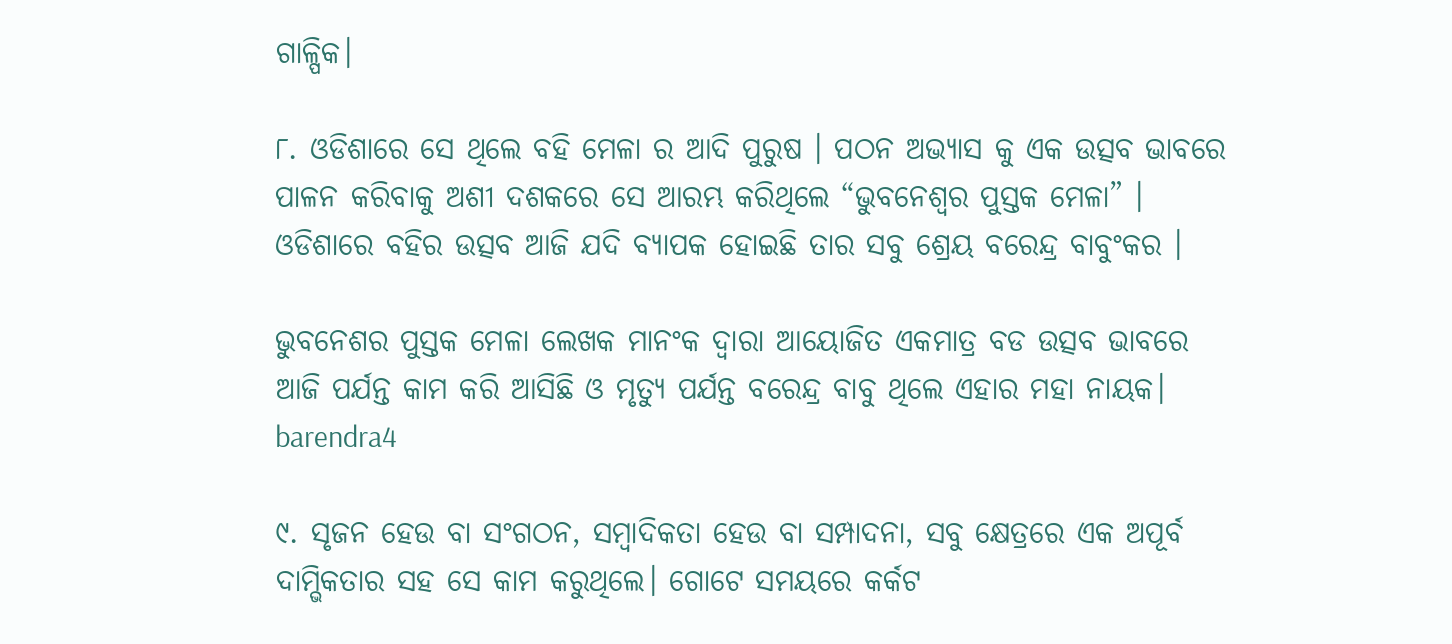ଗାଳ୍ପିକ।

୮. ଓଡିଶାରେ ସେ ଥିଲେ ବହି ମେଳା ର ଆଦି ପୁରୁଷ । ପଠନ ଅଭ୍ୟାସ କୁ ଏକ ଉତ୍ସବ ଭାବରେ ପାଳନ କରିବାକୁ ଅଶୀ ଦଶକରେ ସେ ଆରମ୍ଭ କରିଥିଲେ “ଭୁବନେଶ୍ବର ପୁସ୍ତକ ମେଳା” । ଓଡିଶାରେ ବହିର ଉତ୍ସବ ଆଜି ଯଦି ବ୍ୟାପକ ହୋଇଛି ତାର ସବୁ ଶ୍ରେୟ ବରେନ୍ଦ୍ର ବାବୁଂକର ।

ଭୁବନେଶର ପୁସ୍ତକ ମେଳା ଲେଖକ ମାନଂକ ଦ୍ବାରା ଆୟୋଜିତ ଏକମାତ୍ର ବଡ ଉତ୍ସବ ଭାବରେ ଆଜି ପର୍ଯନ୍ତ କାମ କରି ଆସିଛି ଓ ମୃତ୍ୟୁ ପର୍ଯନ୍ତ ବରେନ୍ଦ୍ର ବାବୁ ଥିଲେ ଏହାର ମହା ନାୟକ।
barendra4

୯. ସୃଜନ ହେଉ ବା ସଂଗଠନ, ସମ୍ବାଦିକତା ହେଉ ବା ସମ୍ପାଦନା, ସବୁ କ୍ଷେତ୍ରରେ ଏକ ଅପୂର୍ବ ଦାମ୍ଭିକତାର ସହ ସେ କାମ କରୁଥିଲେ। ଗୋଟେ ସମୟରେ କର୍କଟ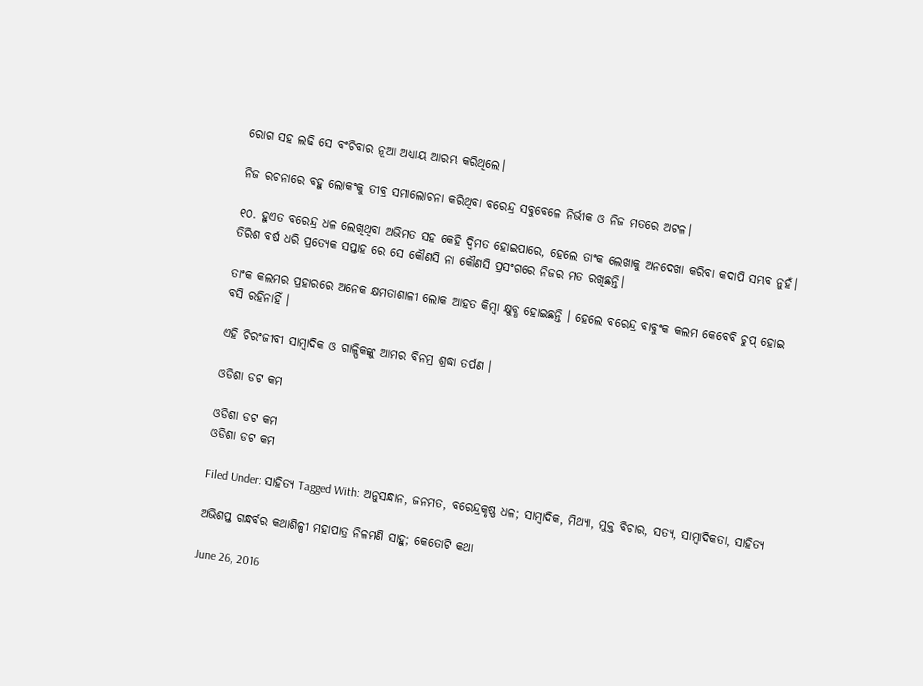ରୋଗ ସହ ଲଢି ସେ ବଂଚିବାର ନୂଆ ଅଧ୍ୟାୟ ଆରମ୍ଭ କରିଥିଲେ।

ନିଜ ରଚନାରେ ବହୁ ଲୋକଂକୁ ତୀବ୍ର ସମାଲୋଚନା କରିଥିବା ବରେନ୍ଦ୍ର ସବୁବେଳେ ନିର୍ଭୀକ ଓ ନିଜ ମତରେ ଅଟଳ।

୧୦. ହୁଏତ ବରେନ୍ଦ୍ର ଧଳ ଲେଖିଥିବା ଅଭିମତ ସହ କେହି ଦ୍ଵିମତ ହୋଇପାରେ, ହେଲେ ତାଂକ ଲେଖାକୁ ଅନଦେଖା କରିବା କଦାପି ସମ୍ଭବ ନୁହଁ। ତିରିଶ ବର୍ଷ ଧରି ପ୍ରତ୍ୟେକ ସପ୍ତାହ ରେ ସେ କୌଣସି ନା କୌଣସି ପ୍ରସଂଗରେ ନିଜର ମତ ରଖିଛନ୍ତି।

ତାଂକ କଲମର ପ୍ରହାରରେ ଅନେକ କ୍ଷମତାଶାଳୀ ଲୋକ ଆହତ କିମ୍ବା କ୍ଷୁବ୍ଧ ହୋଇଛନ୍ତି । ହେଲେ ବରେନ୍ଦ୍ର ବାବୁଂକ କଲମ କେବେବି ଚୁପ୍ ହୋଇ ବସି ରହିନାହିଁ ।

ଏହି ଚିରଂଜୀବୀ ସାମ୍ବାଦିକ ଓ ଗାଳ୍ପିକଙ୍କୁ ଆମର ବିନମ୍ର ଶ୍ରଦ୍ଧା ତର୍ପଣ ।

ଓଡିଶା ଡଟ କମ

ଓଡିଶା ଡଟ କମ
ଓଡିଶା ଡଟ କମ

Filed Under: ସାହିତ୍ୟ Tagged With: ଅନୁସନ୍ଧାନ, ଜନମତ, ବରେନ୍ଦ୍ରକୃଷ୍ଣ ଧଳ; ସାମ୍ବାଦିକ, ମିଥ୍ୟା, ମୁକ୍ତ ବିଚାର, ସତ୍ୟ, ସାମ୍ବାଦିକତା, ସାହିତ୍ୟ

ଅଭିଶପ୍ତ ଗନ୍ଧର୍ବର କଥାଶିଳ୍ପୀ ମହାପାତ୍ର ନିଳମଣି ସାହୁ; କେତୋଟି କଥା

June 26, 2016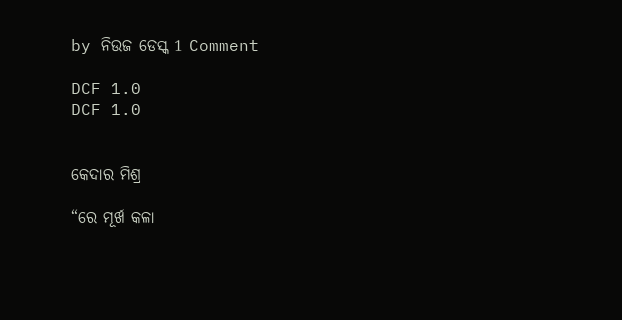by ନିଉଜ ଡେସ୍କ 1 Comment

DCF 1.0
DCF 1.0


କେଦାର ମିଶ୍ର

“ରେ ମୂର୍ଖ କଳା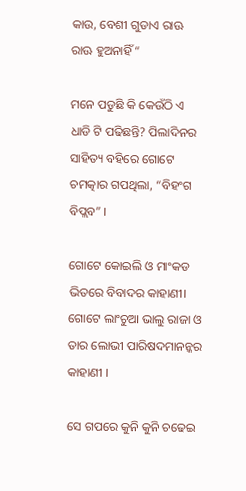କାଉ, ବେଶୀ ଗୁଡାଏ ରାଊ ରାଊ ହୁଅନାହିଁ “

ମନେ ପଡୁଛି କି କେଉଁଠି ଏ ଧାଡି ଟି ପଢିଛନ୍ତି? ପିଲାଦିନର ସାହିତ୍ୟ ବହିରେ ଗୋଟେ ଚମତ୍କାର ଗପଥିଲା, “ବିହଂଗ ବିପ୍ଲବ” ।

ଗୋଟେ କୋଇଲି ଓ ମାଂକଡ ଭିତରେ ବିବାଦର କାହାଣୀ। ଗୋଟେ ଲାଂଚୁଆ ଭାଲୁ ରାଜା ଓ ତାର ଲୋଭୀ ପାରିଷଦମାନନ୍କର କାହାଣୀ ।

ସେ ଗପରେ କୁନି କୁନି ଚଢେଇ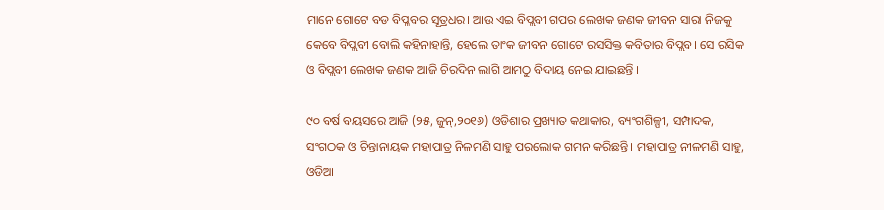ମାନେ ଗୋଟେ ବଡ ବିପ୍ଳବର ସୂତ୍ରଧର। ଆଉ ଏଇ ବିପ୍ଲବୀ ଗପର ଲେଖକ ଜଣକ ଜୀବନ ସାରା ନିଜକୁ କେବେ ବିପ୍ଲବୀ ବୋଲି କହିନାହାନ୍ତି, ହେଲେ ତାଂକ ଜୀବନ ଗୋଟେ ରସସିକ୍ତ କବିତାର ବିପ୍ଲବ। ସେ ରସିକ ଓ ବିପ୍ଲବୀ ଲେଖକ ଜଣକ ଆଜି ଚିରଦିନ ଲାଗି ଆମଠୁ ବିଦାୟ ନେଇ ଯାଇଛନ୍ତି ।

୯୦ ବର୍ଷ ବୟସରେ ଆଜି (୨୫, ଜୁନ୍,୨୦୧୬) ଓଡିଶାର ପ୍ରଖ୍ୟାତ କଥାକାର, ବ୍ୟଂଗଶିଳ୍ପୀ, ସମ୍ପାଦକ, ସଂଗଠକ ଓ ଚିନ୍ତାନାୟକ ମହାପାତ୍ର ନିଳମଣି ସାହୁ ପରଲୋକ ଗମନ କରିଛନ୍ତି। ମହାପାତ୍ର ନୀଳମଣି ସାହୁ, ଓଡିଆ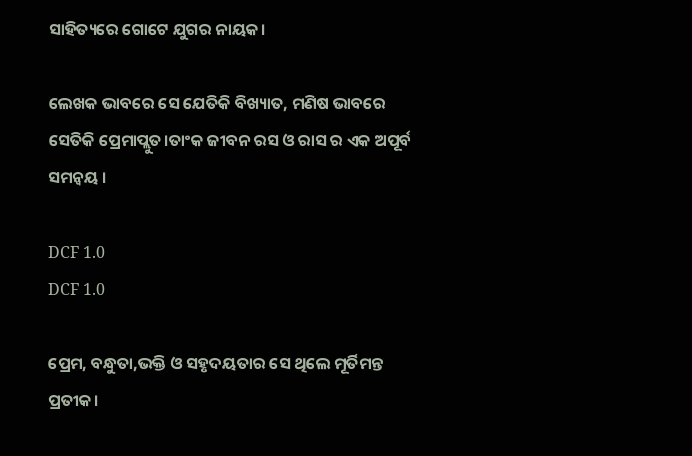ସାହିତ୍ୟରେ ଗୋଟେ ଯୁଗର ନାୟକ।

ଲେଖକ ଭାବରେ ସେ ଯେତିକି ବିଖ୍ୟାତ, ମଣିଷ ଭାବରେ ସେତିକି ପ୍ରେମାପ୍ଲୁତ।ତାଂକ ଜୀବନ ରସ ଓ ରାସ ର ଏକ ଅପୂର୍ବ ସମନ୍ବୟ ।

DCF 1.0
DCF 1.0

ପ୍ରେମ, ବନ୍ଧୁତା,ଭକ୍ତି ଓ ସହୃଦୟତାର ସେ ଥିଲେ ମୂର୍ତିମନ୍ତ ପ୍ରତୀକ।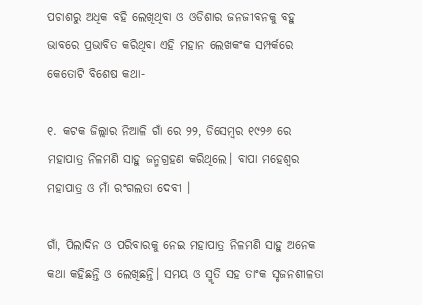ପଚାଶରୁ ଅଧିକ ବହି ଲେଖିଥିବା ଓ ଓଡିଶାର ଜନଜୀବନକୁ ବହୁ ଭାବରେ ପ୍ରଭାବିତ କରିଥିବା ଏହି ମହାନ ଲେଖକଂକ ସମ୍ପର୍କରେ କେତୋଟି ବିଶେଷ କଥା-

୧. କଟକ ଜିଲ୍ଲାର ନିଆଳି ଗାଁ ରେ ୨୨, ଡିସେମ୍ବର ୧୯୨୬ ରେ ମହାପାତ୍ର ନିଳମଣି ସାହୁ ଜନ୍ମଗ୍ରହଣ କରିଥିଲେ। ବାପା ମହେଶ୍ବର ମହାପାତ୍ର ଓ ମାଁ ରଂଗଲତା ଦେବୀ ।

ଗାଁ, ପିଲାଦିନ ଓ ପରିବାରକୁ ନେଇ ମହାପାତ୍ର ନିଳମଣି ସାହୁ ଅନେକ କଥା କହିଛନ୍ତି ଓ ଲେଖିଛନ୍ତି। ସମୟ ଓ ସ୍ମୃତି ସହ ତାଂକ ସୃଜନଶୀଳତା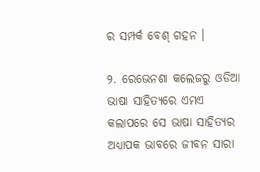ର ସମ୍ପର୍କ ବେଶ୍ ଗହନ ।

୨. ରେଭେନଶା କଲେଜରୁ ଓଡିଆ ଭାଷା ସାହିତ୍ୟରେ ଏମଏ କଲାପରେ ସେ ଭାଷା ସାହିତ୍ୟର ଅଧ୍ୟାପକ ଭାବରେ ଜୀବନ ସାରା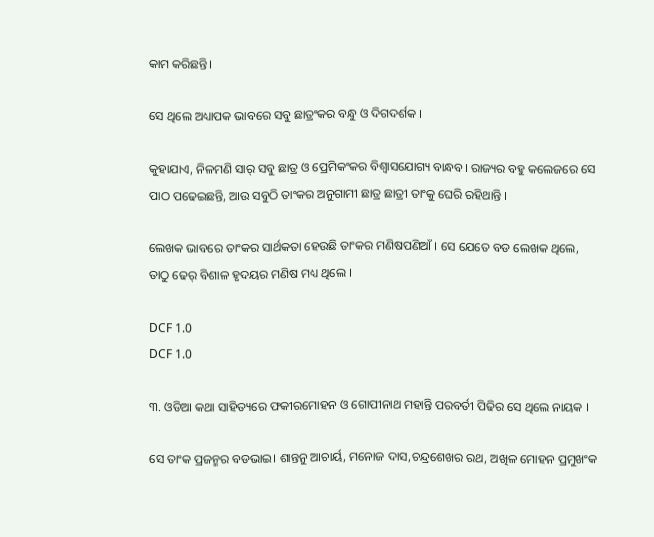କାମ କରିଛନ୍ତି।

ସେ ଥିଲେ ଅଧ୍ୟାପକ ଭାବରେ ସବୁ ଛାତ୍ରଂକର ବନ୍ଧୁ ଓ ଦିଗଦର୍ଶକ ।

କୁହାଯାଏ, ନିଳମଣି ସାର୍ ସବୁ ଛାତ୍ର ଓ ପ୍ରେମିକଂକର ବିଶ୍ବାସଯୋଗ୍ୟ ବାନ୍ଧବ। ରାଜ୍ୟର ବହୁ କଲେଜରେ ସେ ପାଠ ପଢେଇଛନ୍ତି, ଆଉ ସବୁଠି ତାଂକର ଅନୁଗାମୀ ଛାତ୍ର ଛାତ୍ରୀ ତାଂକୁ ଘେରି ରହିଥାନ୍ତି ।

ଲେଖକ ଭାବରେ ତାଂକର ସାର୍ଥକତା ହେଉଛି ତାଂକର ମଣିଷପଣିଆଁ । ସେ ଯେତେ ବଡ ଲେଖକ ଥିଲେ, ତାଠୁ ଢେର୍ ବିଶାଳ ହୃଦୟର ମଣିଷ ମଧ୍ୟ ଥିଲେ ।

DCF 1.0
DCF 1.0

୩. ଓଡିଆ କଥା ସାହିତ୍ୟରେ ଫକୀରମୋହନ ଓ ଗୋପୀନାଥ ମହାନ୍ତି ପରବର୍ତୀ ପିଢିର ସେ ଥିଲେ ନାୟକ ।

ସେ ତାଂକ ପ୍ରଜନ୍ମର ବଡଭାଇ। ଶାନ୍ତନୁ ଆଚାର୍ୟ, ମନୋଜ ଦାସ,ଚନ୍ଦ୍ରଶେଖର ରଥ, ଅଖିଳ ମୋହନ ପ୍ରମୁଖଂକ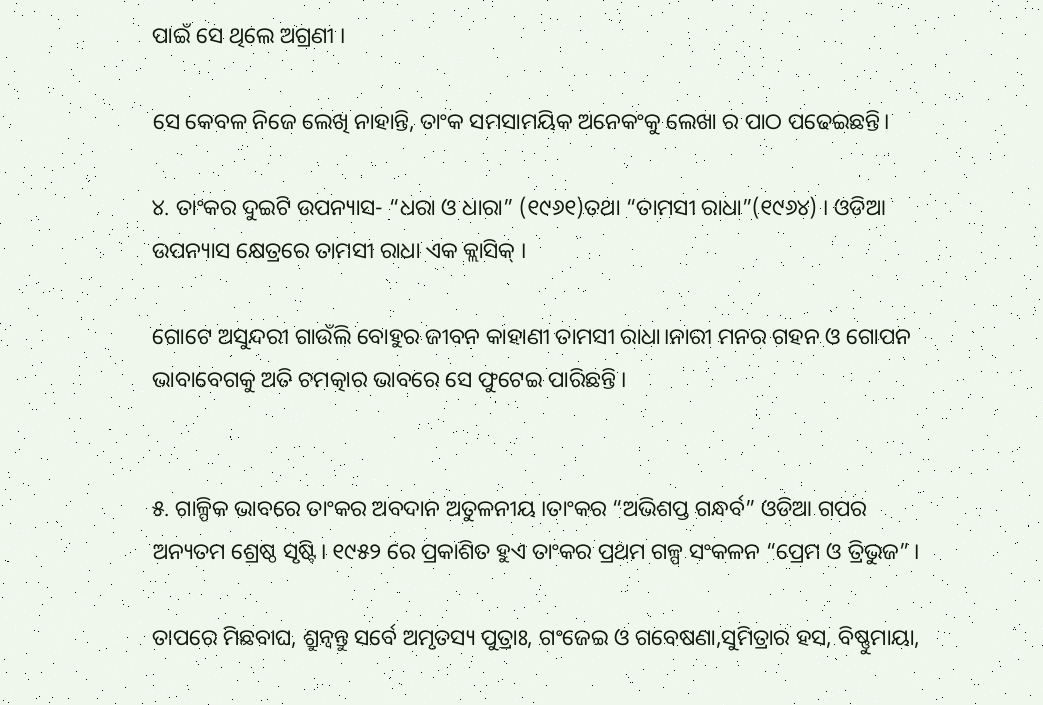ପାଇଁ ସେ ଥିଲେ ଅଗ୍ରଣୀ ।

ସେ କେବଳ ନିଜେ ଲେଖି ନାହାନ୍ତି, ତାଂକ ସମସାମୟିକ ଅନେକଂକୁ ଲେଖା ର ପାଠ ପଢେଇଛନ୍ତି।

୪. ତାଂକର ଦୁଇଟି ଉପନ୍ୟାସ- “ଧରା ଓ ଧାରା” (୧୯୬୧)ତଥା “ତାମସୀ ରାଧା”(୧୯୬୪) । ଓଡିଆ ଉପନ୍ୟାସ କ୍ଷେତ୍ରରେ ତାମସୀ ରାଧା ଏକ କ୍ଲାସିକ୍ ।

ଗୋଟେ ଅସୁନ୍ଦରୀ ଗାଉଁଲି ବୋହୁର ଜୀବନ କାହାଣୀ ତାମସୀ ରାଧା।ନାରୀ ମନର ଗହନ ଓ ଗୋପନ ଭାବାବେଗକୁ ଅତି ଚମତ୍କାର ଭାବରେ ସେ ଫୁଟେଇ ପାରିଛନ୍ତି ।


୫. ଗାଳ୍ପିକ ଭାବରେ ତାଂକର ଅବଦାନ ଅତୁଳନୀୟ ।ତାଂକର “ଅଭିଶପ୍ତ ଗନ୍ଧର୍ବ” ଓଡିଆ ଗପର ଅନ୍ୟତମ ଶ୍ରେଷ୍ଠ ସୃଷ୍ଟି। ୧୯୫୨ ରେ ପ୍ରକାଶିତ ହୁଏ ତାଂକର ପ୍ରଥମ ଗଳ୍ପ ସଂକଳନ “ପ୍ରେମ ଓ ତ୍ରିଭୁଜ” ।

ତାପରେ ମିଛବାଘ, ଶ୍ରୁନ୍ବନ୍ତୁ ସର୍ବେ ଅମୃତସ୍ୟ ପୁତ୍ରାଃ, ଗଂଜେଇ ଓ ଗବେଷଣା,ସୁମିତ୍ରାର ହସ, ବିଷ୍ଣୁମାୟା,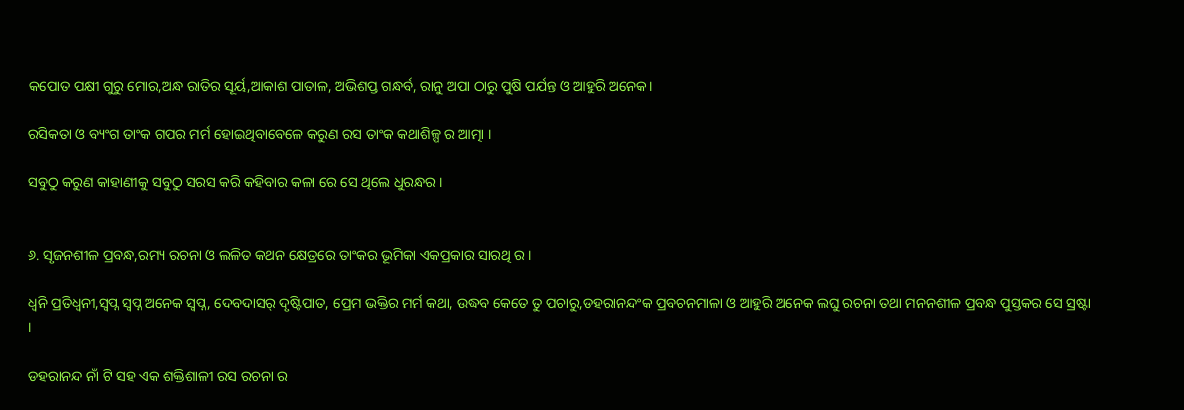କପୋତ ପକ୍ଷୀ ଗୁରୁ ମୋର,ଅନ୍ଧ ରାତିର ସୂର୍ୟ,ଆକାଶ ପାତାଳ, ଅଭିଶପ୍ତ ଗନ୍ଧର୍ବ, ରାନୁ ଅପା ଠାରୁ ପୁଷି ପର୍ଯନ୍ତ ଓ ଆହୁରି ଅନେକ।

ରସିକତା ଓ ବ୍ୟଂଗ ତାଂକ ଗପର ମର୍ମ ହୋଇଥିବାବେଳେ କରୁଣ ରସ ତାଂକ କଥାଶିଳ୍ପ ର ଆତ୍ମା ।

ସବୁଠୁ କରୁଣ କାହାଣୀକୁ ସବୁଠୁ ସରସ କରି କହିବାର କଳା ରେ ସେ ଥିଲେ ଧୁରନ୍ଧର ।


୬. ସୃଜନଶୀଳ ପ୍ରବନ୍ଧ,ରମ୍ୟ ରଚନା ଓ ଲଳିତ କଥନ କ୍ଷେତ୍ରରେ ତାଂକର ଭୂମିକା ଏକପ୍ରକାର ସାରଥି ର।

ଧ୍ବନି ପ୍ରତିଧ୍ବନୀ,ସ୍ବପ୍ନ ସ୍ବପ୍ନ ଅନେକ ସ୍ବପ୍ନ, ଦେବଦାସର୍ ଦୃଷ୍ଟିପାତ, ପ୍ରେମ ଭକ୍ତିର ମର୍ମ କଥା, ଉଦ୍ଧବ କେତେ ତୁ ପଚାରୁ,ଡହରାନନ୍ଦଂକ ପ୍ରବଚନମାଳା ଓ ଆହୁରି ଅନେକ ଲଘୁ ରଚନା ତଥା ମନନଶୀଳ ପ୍ରବନ୍ଧ ପୁସ୍ତକର ସେ ସ୍ରଷ୍ଟା ।

ଡହରାନନ୍ଦ ନାଁ ଟି ସହ ଏକ ଶକ୍ତିଶାଳୀ ରସ ରଚନା ର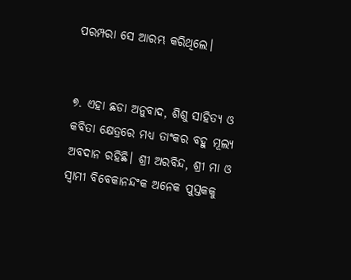ପରମ୍ପରା ସେ ଆରମ୍ଭ କରିଥିଲେ।


୭. ଏହା ଛଡା ଅନୁବାଦ, ଶିଶୁ ସାହିତ୍ୟ ଓ କବିତା କ୍ଷେତ୍ରରେ ମଧ୍ୟ ତାଂକର ବହୁ ମୂଲ୍ୟ ଅବଦାନ ରହିଛି। ଶ୍ରୀ ଅରବିନ୍ଦ, ଶ୍ରୀ ମା ଓ ସ୍ବାମୀ ବିବେକାନନ୍ଦଂକ ଅନେକ ପୁସ୍ତକକୁ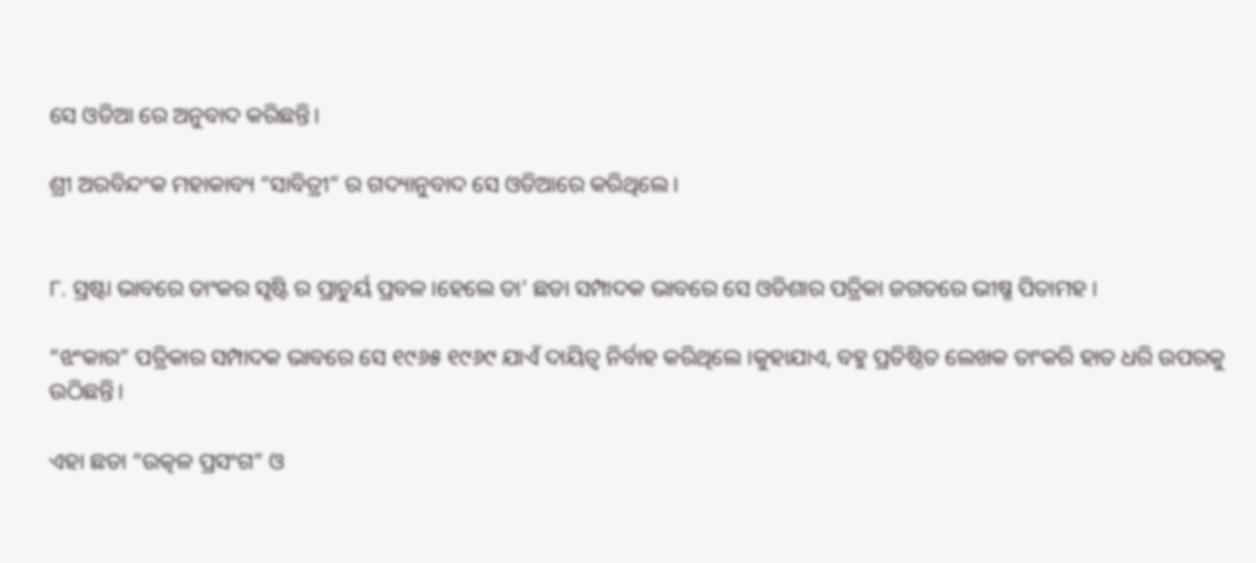ସେ ଓଡିଆ ରେ ଅନୁବାଦ କରିଛନ୍ତି।

ଶ୍ରୀ ଅରବିନ୍ଦଂକ ମହାକାବ୍ୟ “ସାବିତ୍ରୀ” ର ଗଦ୍ୟାନୁବାଦ ସେ ଓଡିଆରେ କରିଥିଲେ।


୮. ସ୍ରଷ୍ଟା ଭାବରେ ତାଂକର ସୃଷ୍ଟି ର ପ୍ରାଚୁର୍ୟ ପ୍ରବଳ।ହେଲେ ତା’ ଛଡା ସମ୍ପାଦକ ଭାବରେ ସେ ଓଡିଶାର ପତ୍ରିକା ଜଗତରେ ଭୀଷ୍ମ ପିତାମହ ।

“ଝଂକାର” ପତ୍ରିକାର ସମ୍ପାଦକ ଭାବରେ ସେ ୧୯୬୫ ୧୯୬୯ ଯାଏଁ ଦାୟିତ୍ବ ନିର୍ବାହ କରିଥିଲେ ।କୁହାଯାଏ, ବହୁ ପ୍ରତିଷ୍ଠିତ ଲେଖକ ତାଂକରି ହାତ ଧରି ଉପରକୁ ଉଠିଛନ୍ତି।

ଏହା ଛଡା “ଉତ୍କଳ ପ୍ରସଂଗ” ଓ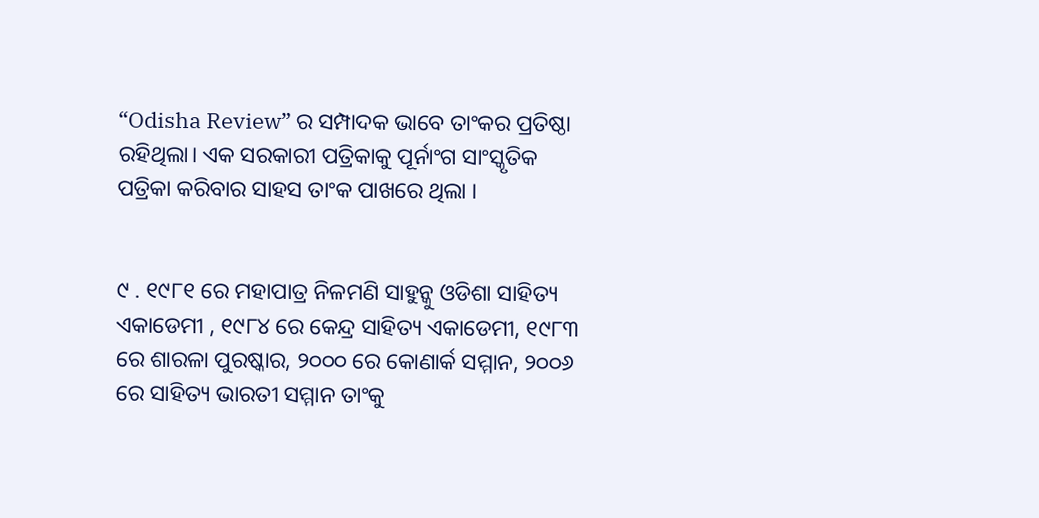“Odisha Review” ର ସମ୍ପାଦକ ଭାବେ ତାଂକର ପ୍ରତିଷ୍ଠା ରହିଥିଲା। ଏକ ସରକାରୀ ପତ୍ରିକାକୁ ପୂର୍ନାଂଗ ସାଂସ୍କୃତିକ ପତ୍ରିକା କରିବାର ସାହସ ତାଂକ ପାଖରେ ଥିଲା ।


୯ . ୧୯୮୧ ରେ ମହାପାତ୍ର ନିଳମଣି ସାହୁନ୍କୁ ଓଡିଶା ସାହିତ୍ୟ ଏକାଡେମୀ , ୧୯୮୪ ରେ କେନ୍ଦ୍ର ସାହିତ୍ୟ ଏକାଡେମୀ, ୧୯୮୩ ରେ ଶାରଳା ପୁରଷ୍କାର, ୨୦୦୦ ରେ କୋଣାର୍କ ସମ୍ମାନ, ୨୦୦୬ ରେ ସାହିତ୍ୟ ଭାରତୀ ସମ୍ମାନ ତାଂକୁ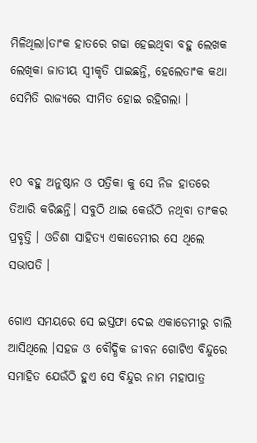ମିଳିଥିଲା।ତାଂକ ହାତରେ ଗଢା ହେଇଥିବା ବହୁ ଲେଖକ ଲେଖିକା ଜାତୀୟ ସ୍ବୀକୃତି ପାଇଛନ୍ତି, ହେଲେତାଂକ କଥା ସେମିତି ରାଜ୍ୟରେ ସୀମିତ ହୋଇ ରହିଗଲା ।


୧୦ ବହୁ ଅନୁଷ୍ଠାନ ଓ ପତ୍ରିକା କୁ ସେ ନିଜ ହାତରେ ତିଆରି କରିଛନ୍ତି। ସବୁଠି ଥାଇ କେଉଁଠି ନଥିବା ତାଂକର ପ୍ରବୃତ୍ତି । ଓଡିଶା ସାହିତ୍ୟ ଏକାଡେମୀର ସେ ଥିଲେ ସଭାପତି ।

ଗୋଏ ସମୟରେ ସେ ଇସ୍ତଫା ଦେଇ ଏକାଡେମୀରୁ ଚାଲି ଆସିଥିଲେ ।ସହଜ ଓ ବୌଦ୍ଧିକ ଜୀବନ ଗୋଟିଏ ବିନ୍ଦୁରେ ସମାହିତ ଯେଉଁଠି ହୁଏ ସେ ବିନ୍ଦୁର ନାମ ମହାପାତ୍ର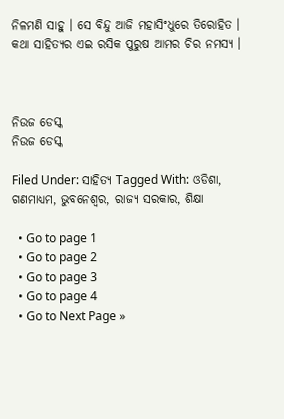ନିଳମଣି ସାହୁ । ସେ ବିନ୍ଦୁ ଆଜି ମହାସିଂଧୁରେ ତିରୋହିତ । କଥା ସାହିତ୍ୟର ଏଇ ରସିକ ପୁରୁଷ ଆମର ଚିର ନମସ୍ୟ ।



ନିଉଜ ଡେସ୍କ
ନିଉଜ ଡେସ୍କ

Filed Under: ସାହିତ୍ୟ Tagged With: ଓଡିଶା, ଗଣମାଧ୍ୟମ, ଭୁବନେଶ୍ୱର, ରାଜ୍ୟ ସରକାର, ଶିକ୍ଷା

  • Go to page 1
  • Go to page 2
  • Go to page 3
  • Go to page 4
  • Go to Next Page »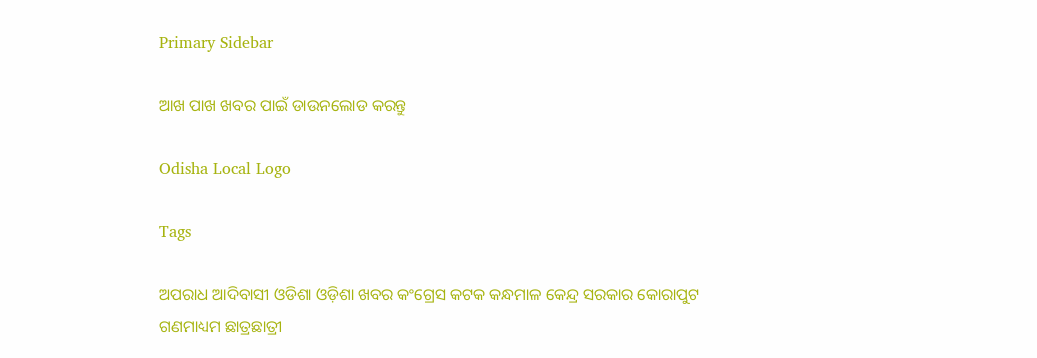Primary Sidebar

ଆଖ ପାଖ ଖବର ପାଇଁ ଡାଉନଲୋଡ କରନ୍ତୁ

Odisha Local Logo

Tags

ଅପରାଧ ଆଦିବାସୀ ଓଡିଶା ଓଡ଼ିଶା ଖବର କଂଗ୍ରେସ କଟକ କନ୍ଧମାଳ କେନ୍ଦ୍ର ସରକାର କୋରାପୁଟ ଗଣମାଧ୍ୟମ ଛାତ୍ରଛାତ୍ରୀ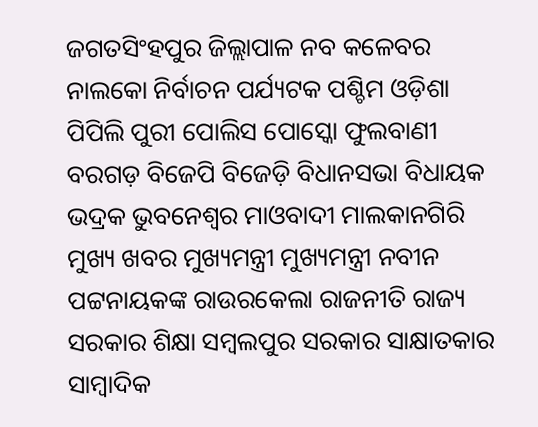ଜଗତସିଂହପୁର ଜିଲ୍ଲାପାଳ ନବ କଳେବର ନାଲକୋ ନିର୍ବାଚନ ପର୍ଯ୍ୟଟକ ପଶ୍ଚିମ ଓଡ଼ିଶା ପିପିଲି ପୁରୀ ପୋଲିସ ପୋସ୍କୋ ଫୁଲବାଣୀ ବରଗଡ଼ ବିଜେପି ବିଜେଡ଼ି ବିଧାନସଭା ବିଧାୟକ ଭଦ୍ରକ ଭୁବନେଶ୍ୱର ମାଓବାଦୀ ମାଲକାନଗିରି ମୁଖ୍ୟ ଖବର ମୁଖ୍ୟମନ୍ତ୍ରୀ ମୁଖ୍ୟମନ୍ତ୍ରୀ ନବୀନ ପଟ୍ଟନାୟକଙ୍କ ରାଉରକେଲା ରାଜନୀତି ରାଜ୍ୟ ସରକାର ଶିକ୍ଷା ସମ୍ବଲପୁର ସରକାର ସାକ୍ଷାତକାର ସାମ୍ବାଦିକ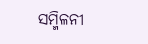ସମ୍ମିଳନୀ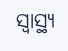ସ୍ୱାସ୍ଥ୍ୟ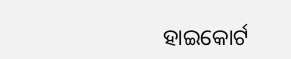ହାଇକୋର୍ଟ